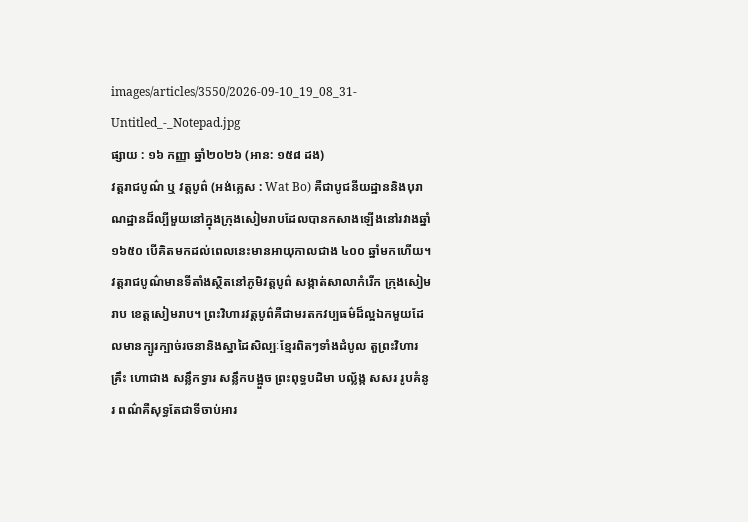images/articles/3550/2026-09-10_19_08_31-Untitled_-_Notepad.jpg
ផ្សាយ : ១៦ កញ្ញា ឆ្នាំ២០២៦ (អាន: ១៥៨ ដង)
វត្តរាជបូណ៌ ឬ វត្តបូព៌ (អង់គ្លេស : Wat Bo) គឺជាបូជនីយដ្ឋាននិងបុរាណដ្ឋានដ៏ល្បីមួយនៅក្នុងក្រុងសៀមរាបដែលបានកសាងឡើងនៅរវាងឆ្នាំ ១៦៥០ បើគិតមកដល់ពេលនេះមានអាយុកាលជាង ៤០០ ឆ្នាំមកហើយ។វត្តរាជបូណ៌មានទីតាំងស្ថិតនៅភូមិវត្តបូព៌ សង្កាត់សាលាកំរើក ក្រុងសៀមរាប ខេត្តសៀមរាប។ ព្រះវិហារវត្តបូព៌គឺជាមរតកវប្បធម៌ដ៏ល្អឯកមួយដែលមានក្បូរក្បាច់រចនានិងស្នាដៃសិល្បៈខ្មែរពិតៗទាំងដំបូល តួព្រះវិហារ គ្រឹះ ហោជាង សន្លឹកទ្វារ សន្លឹកបង្អួច ព្រះពុទ្ធបដិមា បល្ល័ង្ក សសរ រូបគំនូរ ពណ៌គឺសុទ្ធតែជាទីចាប់អារ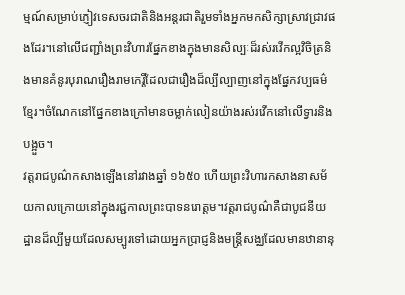ម្មណ៍សម្រាប់ភ្ញៀវទេសចរជាតិនិងអន្តរជាតិរួមទាំងអ្នកមកសិក្សាស្រាវជ្រាវផងដែរ។នៅលើជញ្ជាំងព្រះវិហារផ្នែកខាងក្នុងមានសិល្បៈដ៏រស់រវើកល្អវិចិត្រនិងមានគំនូរបុរាណរឿងរាមកេរ្តិ៍ដែលជារឿងដ៏ល្បីល្បាញនៅក្នុងផ្នែកវប្បធម៌ខ្មែរ។ចំណែកនៅផ្នែកខាងក្រៅមានចម្លាក់លៀនយ៉ាងរស់រវើកនៅលើទ្វារនិងបង្អួច។
វត្តរាជបូណ៌កសាងឡើងនៅរវាងឆ្នាំ ១៦៥០ ហើយព្រះវិហារកសាងនាសម័យកាលក្រោយនៅក្នុងរជ្ជកាលព្រះបាទនរោត្តម។វត្តរាជបូណ៌គឺជាបូជនីយដ្ឋានដ៏ល្បីមួយដែលសម្បូរទៅដោយអ្នកប្រាជ្ញនិងមន្រ្តីសង្ឈដែលមានឋានានុ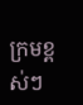ក្រមខ្ពស់ៗ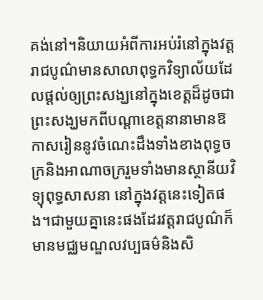គង់នៅ។និយាយអំពីការអប់រំនៅក្នុងវត្តរាជបូណ៌មានសាលាពុទ្ធកវិទ្យាល័យដែលផ្តល់ឲ្យព្រះសង្ឃនៅក្នុងខេត្តដ៏ដូចជាព្រះសង្ឃមកពីបណ្តាខេត្តនានាមានឱកាសរៀននូវចំណេះដឹងទាំងខាងពុទ្ធចក្រនិងអាណាចក្ររួមទាំងមានស្ថានីយវិទ្យុពុទ្ធសាសនា នៅក្នុងវត្តនេះទៀតផង។ជាមួយគ្នានេះផងដែរវត្តរាជបូណ៌ក៏មានមជ្ឈមណ្ឌលវប្បធម៌និងសិ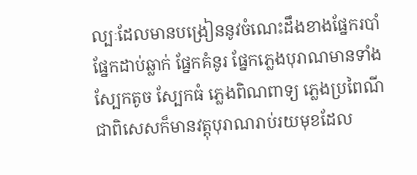ល្បៈដែលមានបង្រៀននូវចំណេះដឹងខាងផ្នែករបាំ ផ្នែកដាប់ឆ្លាក់ ផ្នែកគំនូរ ផ្នែកភ្លេងបុរាណមានទាំងស្បែកតូច ស្បែកធំ ភ្លេងពិណពាទ្យ ភ្លេងប្រពៃណីជាពិសេសក៏មានវត្តុបុរាណរាប់រយមុខដែល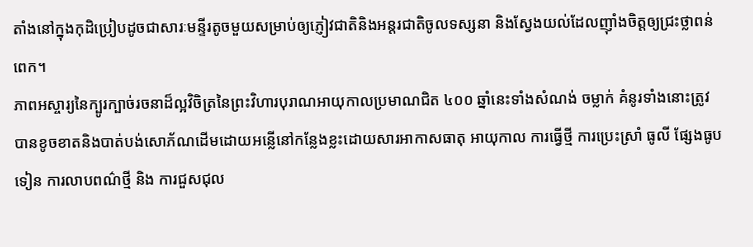តាំងនៅក្នុងកុដិប្រៀបដូចជាសារៈមន្ទីរតូចមួយសម្រាប់ឲ្យភ្ញៀវជាតិនិងអន្តរជាតិចូលទស្សនា និងស្វែងយល់ដែលញ៉ាំងចិត្តឲ្យជ្រះថ្លាពន់ពេក។
ភាពអស្ចារ្យនៃក្បូរក្បាច់រចនាដ៏ល្អវិចិត្រនៃព្រះវិហារបុរាណអាយុកាលប្រមាណជិត ៤០០ ឆ្នាំនេះទាំងសំណង់ ចម្លាក់ គំនូរទាំងនោះត្រូវបានខូចខាតនិងបាត់បង់សោភ័ណដើមដោយអន្លើនៅកន្លែងខ្លះដោយសារអាកាសធាតុ អាយុកាល ការធ្វើថ្មី ការប្រេះស្រាំ ធូលី ផ្សែងធូបទៀន ការលាបពណ៌ថ្មី និង ការជួសជុល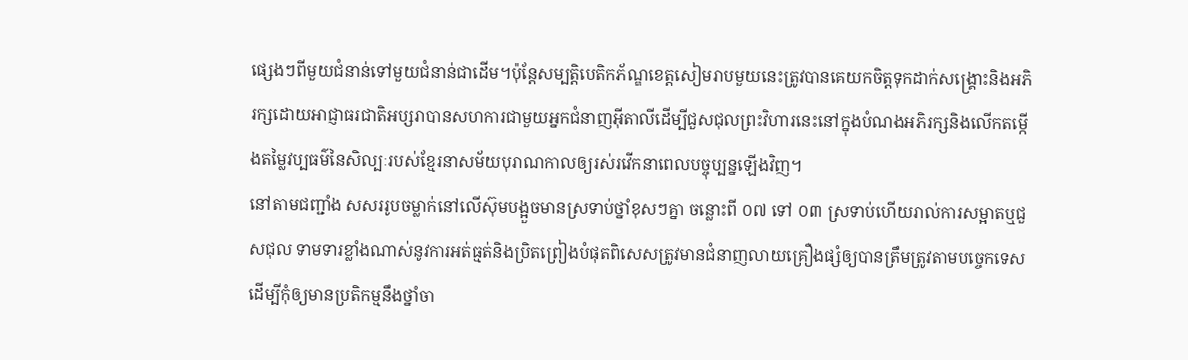ផ្សេងៗពីមួយជំនាន់ទៅមួយជំនាន់ជាដើម។ប៉ុន្តែសម្បត្តិបេតិកភ័ណ្ឌខេត្តសៀមរាបមួយនេះត្រូវបានគេយកចិត្តទុកដាក់សង្គ្រោះនិងអភិរក្សដោយអាជ្ញាធរជាតិអប្សរាបានសហការជាមួយអ្នកជំនាញអ៊ីតាលីដើម្បីជួសជុលព្រះវិហារនេះនៅក្នុងបំណងអភិរក្សនិងលើកតម្កើងតម្លៃវប្បធម៌នៃសិល្បៈរបស់ខ្មែរនាសម័យបុរាណកាលឲ្យរស់រវើកនាពេលបច្ចុប្បន្នឡើងវិញ។
នៅតាមជញ្ជាំង សសររូបចម្លាក់នៅលើស៊ុមបង្អួចមានស្រទាប់ថ្នាំខុសៗគ្នា ចន្លោះពី ០៧ ទៅ ០៣ ស្រទាប់ហើយរាល់ការសម្អាតឬជួសជុល ទាមទារខ្លាំងណាស់នូវការអត់ធ្មត់និងប្រិតព្រៀងបំផុតពិសេសត្រូវមានជំនាញលាយគ្រឿងផ្សំឲ្យបានត្រឹមត្រូវតាមបច្ចេកទេស ដើម្បីកុំឲ្យមានប្រតិកម្មនឹងថ្នាំចា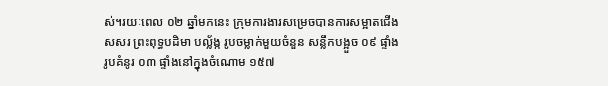ស់។រយៈពេល ០២ ឆ្នាំមកនេះ ក្រុមការងារសម្រេចបានការសម្អាតជើងសសរ ព្រះពុទ្ធបដិមា បល្ល័ង្ក រូបចម្លាក់មួយចំនួន សន្លឹកបង្អួច ០៩ ផ្ទាំង រូបគំនូរ ០៣ ផ្ទាំងនៅក្នុងចំណោម ១៥៧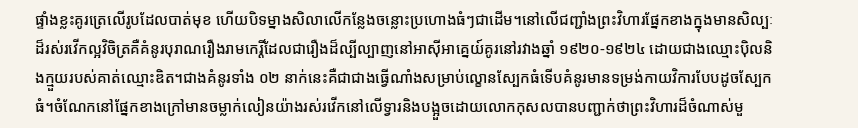ផ្ទាំងខ្លះគូរត្រេលើរូបដែលបាត់មុខ ហើយបិទម្នាងសិលាលើកន្លែងចន្លោះប្រហោងធំៗជាដើម។នៅលើជញ្ជាំងព្រះវិហារផ្នែកខាងក្នុងមានសិល្បៈដ៏រស់រវើកល្អវិចិត្រគឺគំនូរបុរាណរឿងរាមកេរ្តិ៍ដែលជារឿងដ៏ល្បីល្បាញនៅអាស៊ីអាគ្នេយ៍គូរនៅរវាងឆ្នាំ ១៩២០-១៩២៤ ដោយជាងឈ្មោះប៉ិលនិងក្មួយរបស់គាត់ឈ្មោះឌិត។ជាងគំនូរទាំង ០២ នាក់នេះគឺជាជាងធ្វើណាំងសម្រាប់ល្ខោនស្បែកធំទើបគំនូរមានទម្រង់កាយវិការបែបដូចស្បែកធំ។ចំណែកនៅផ្នែកខាងក្រៅមានចម្លាក់លៀនយ៉ាងរស់រវើកនៅលើទ្វារនិងបង្អួចដោយលោកកុសលបានបញ្ជាក់ថាព្រះវិហារដ៏ចំណាស់មួ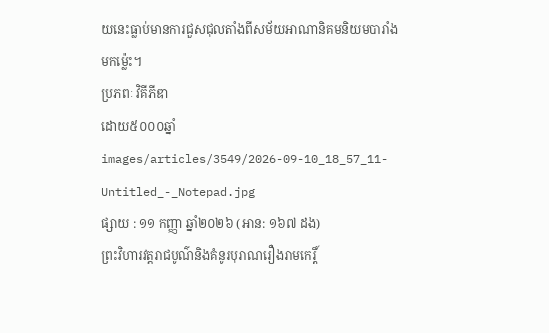យនេះធ្លាប់មានការជួសជុលតាំងពីសម័យអាណានិគមនិយមបារាំងមកម្ល៉េះ។
ប្រភពៈ វិគីភីឌា
ដោយ៥០០០ឆ្នាំ
images/articles/3549/2026-09-10_18_57_11-Untitled_-_Notepad.jpg
ផ្សាយ : ១១ កញ្ញា ឆ្នាំ២០២៦ (អាន: ១៦៧ ដង)
ព្រះវិហារវត្តរាជបូណ៌និងគំនូរបុរាណរឿងរាមកេរ្តិ៍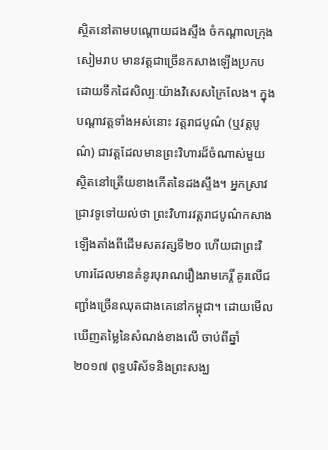ស្ថិតនៅតាមបណ្តោយដងស្ទឹង ចំកណ្តាលក្រុងសៀមរាប មានវត្តជាច្រើនកសាងឡើងប្រកបដោយទឹកដៃសិល្បៈយ៉ាងវិសេសក្រៃលែង។ ក្នុងបណ្តាវត្តទាំងអស់នោះ វត្តរាជបូណ៌ (ឬវត្តបូណ៌) ជាវត្តដែលមានព្រះវិហារដ៏ចំណាស់មួយស្ថិតនៅត្រើយខាងកើតនៃដងស្ទឹង។ អ្នកស្រាវជ្រាវទូទៅយល់ថា ព្រះវិហារវត្តរាជបូណ៌កសាងឡើងតាំងពីដើមសតវត្សទី២០ ហើយជាព្រះវិហារដែលមានគំនូរបុរាណរឿងរាមកេរ្តិ៍ គូរលើជញ្ជាំងច្រើនឈុតជាងគេនៅកម្ពុជា។ ដោយមើលឃើញតម្លៃនៃសំណង់ខាងលើ ចាប់ពីឆ្នាំ២០១៧ ពុទ្ធបរិស័ទនិងព្រះសង្ឃ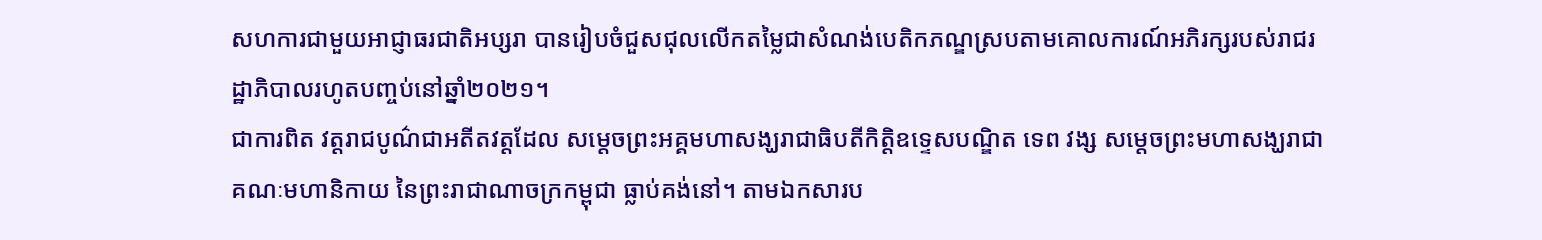សហការជាមួយអាជ្ញាធរជាតិអប្សរា បានរៀបចំជួសជុលលើកតម្លៃជាសំណង់បេតិកភណ្ឌស្របតាមគោលការណ៍អភិរក្សរបស់រាជរដ្ឋាភិបាលរហូតបញ្ចប់នៅឆ្នាំ២០២១។
ជាការពិត វត្តរាជបូណ៌ជាអតីតវត្តដែល សម្តេចព្រះអគ្គមហាសង្ឃរាជាធិបតីកិត្តិឧទ្ទេសបណ្ឌិត ទេព វង្ស សម្តេចព្រះមហាសង្ឃរាជាគណៈមហានិកាយ នៃព្រះរាជាណាចក្រកម្ពុជា ធ្លាប់គង់នៅ។ តាមឯកសារប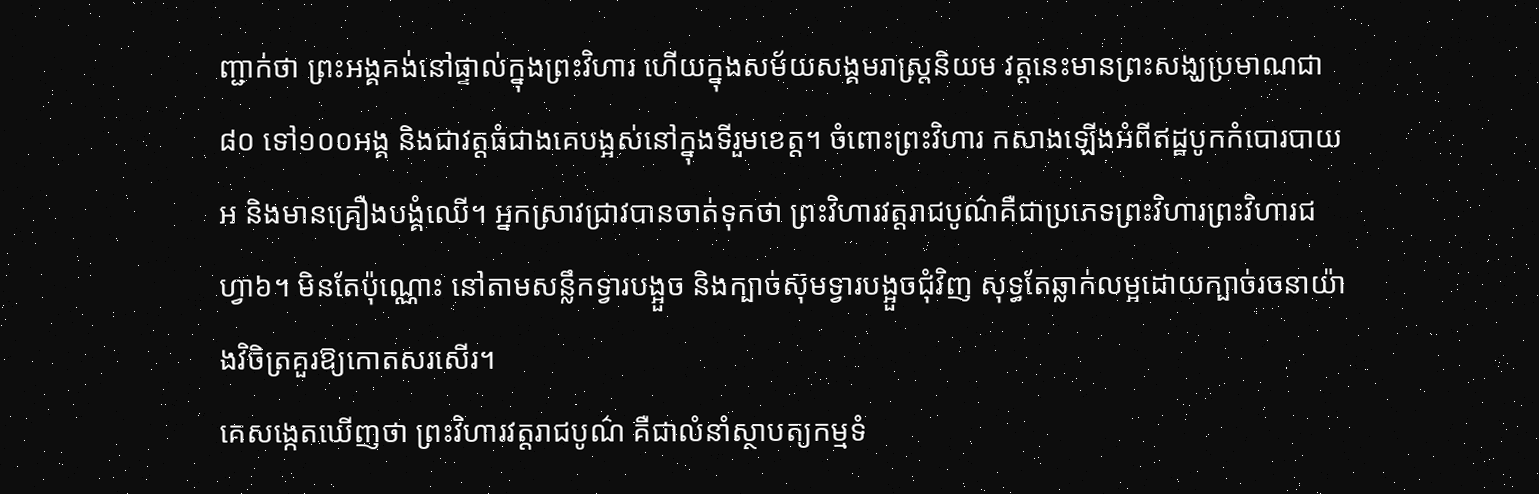ញ្ជាក់ថា ព្រះអង្គគង់នៅផ្ទាល់ក្នុងព្រះវិហារ ហើយក្នុងសម័យសង្គមរាស្រ្តនិយម វត្តនេះមានព្រះសង្ឃប្រមាណជា៨០ ទៅ១០០អង្គ និងជាវត្តធំជាងគេបង្អស់នៅក្នុងទីរួមខេត្ត។ ចំពោះព្រះវិហារ កសាងឡើងអំពីឥដ្ឋបូកកំបោរបាយអ និងមានគ្រឿងបង្គំឈើ។ អ្នកស្រាវជ្រាវបានចាត់ទុកថា ព្រះវិហារវត្តរាជបូណ៌គឺជាប្រភេទព្រះវិហារព្រះវិហារជហ្វា៦។ មិនតែប៉ុណ្ណោះ នៅតាមសន្លឹកទ្វារបង្អួច និងក្បាច់ស៊ុមទ្វារបង្អួចជុំវិញ សុទ្ធតែឆ្លាក់លម្អដោយក្បាច់រចនាយ៉ាងវិចិត្រគួរឱ្យកោតសរសើរ។
គេសង្កេតឃើញថា ព្រះវិហារវត្តរាជបូណ៌ គឺជាលំនាំស្ថាបត្យកម្មទំ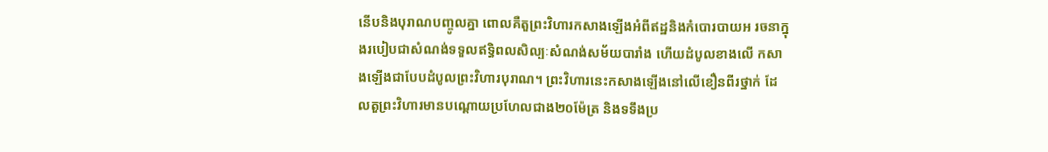នើបនិងបុរាណបញ្ចូលគ្នា ពោលគឺតួព្រះវិហារកសាងឡើងអំពីឥដ្ឋនិងកំបោរបាយអ រចនាក្នុងរបៀបជាសំណង់ទទួលឥទ្ធិពលសិល្បៈសំណង់សម័យបារាំង ហើយដំបូលខាងលើ កសាងឡើងជាបែបដំបូលព្រះវិហារបុរាណ។ ព្រះវិហារនេះកសាងឡើងនៅលើខឿនពីរថ្នាក់ ដែលតួព្រះវិហារមានបណ្តោយប្រហែលជាង២០ម៉ែត្រ និងទទឹងប្រ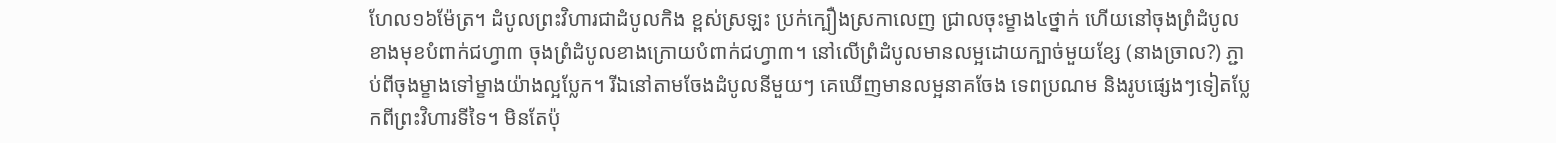ហែល១៦ម៉ែត្រ។ ដំបូលព្រះវិហារជាដំបូលកិង ខ្ពស់ស្រឡះ ប្រក់ក្បឿងស្រកាលេញ ជ្រាលចុះម្ខាង៤ថ្នាក់ ហើយនៅចុងព្រំដំបូលខាងមុខបំពាក់ជហ្វា៣ ចុងព្រំដំបូលខាងក្រោយបំពាក់ជហ្វា៣។ នៅលើព្រំដំបូលមានលម្អដោយក្បាច់មួយខ្សែ (នាងច្រាល?) ភ្ជាប់ពីចុងម្ខាងទៅម្ខាងយ៉ាងល្អប្លែក។ រីឯនៅតាមចែងដំបូលនីមួយៗ គេឃើញមានលម្អនាគចែង ទេពប្រណម និងរូបផ្សេងៗទៀតប្លែកពីព្រះវិហារទីទៃ។ មិនតែប៉ុ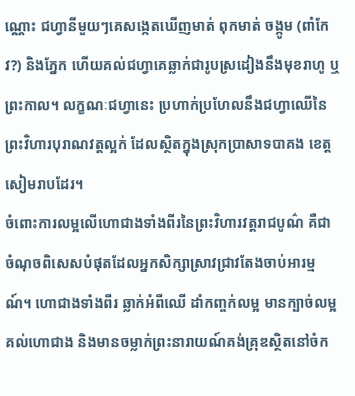ណ្ណោះ ជហ្វានីមួយៗគេសង្កេតឃើញមាត់ ពុកមាត់ ចង្កូម (ពាំកែវ?) និងភ្នែក ហើយគល់ជហ្វាគេឆ្លាក់ជារូបស្រដៀងនឹងមុខរាហូ ឬព្រះកាល។ លក្ខណៈជហ្វានេះ ប្រហាក់ប្រហែលនឹងជហ្វាឈើនៃព្រះវិហារបុរាណវត្តល្អក់ ដែលស្ថិតក្នុងស្រុកប្រាសាទបាគង ខេត្តសៀមរាបដែរ។
ចំពោះការលម្អលើហោជាងទាំងពីរនៃព្រះវិហារវត្តរាជបូណ៌ គឺជាចំណុចពិសេសបំផុតដែលអ្នកសិក្សាស្រាវជ្រាវតែងចាប់អារម្មណ៍។ ហោជាងទាំងពីរ ឆ្លាក់អំពីឈើ ដាំកញ្ចក់លម្អ មានក្បាច់លម្អគល់ហោជាង និងមានចម្លាក់ព្រះនារាយណ៍គង់គ្រុឌស្ថិតនៅចំក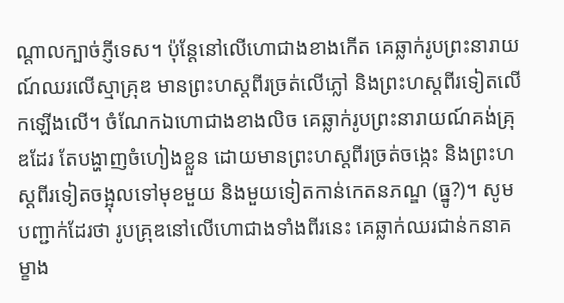ណ្តាលក្បាច់ភ្ញីទេស។ ប៉ុន្តែនៅលើហោជាងខាងកើត គេឆ្លាក់រូបព្រះនារាយណ៍ឈរលើស្មាគ្រុឌ មានព្រះហស្តពីរច្រត់លើភ្លៅ និងព្រះហស្តពីរទៀតលើកឡើងលើ។ ចំណែកឯហោជាងខាងលិច គេឆ្លាក់រូបព្រះនារាយណ៍គង់គ្រុឌដែរ តែបង្ហាញចំហៀងខ្លួន ដោយមានព្រះហស្តពីរច្រត់ចង្កេះ និងព្រះហស្តពីរទៀតចង្អុលទៅមុខមួយ និងមួយទៀតកាន់កេតនភណ្ឌ (ធ្នូ?)។ សូមបញ្ជាក់ដែរថា រូបគ្រុឌនៅលើហោជាងទាំងពីរនេះ គេឆ្លាក់ឈរជាន់កនាគម្ខាង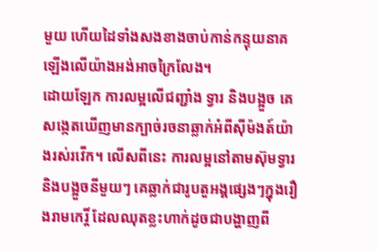មួយ ហើយដៃទាំងសងខាងចាប់កាន់កន្ទុយនាគឡើងលើយ៉ាងអង់អាចក្រៃលែង។
ដោយឡែក ការលម្អលើជញ្ជាំង ទ្វារ និងបង្អួច គេសង្កេតឃើញមានក្បាច់រចនាឆ្លាក់អំពីស៊ីម៉ងត៍យ៉ាងរស់រវើក។ លើសពីនេះ ការលម្អនៅតាមស៊ុមទ្វារនិងបង្អួចនីមួយៗ គេឆ្លាក់ជារូបតួអង្គផ្សេងៗក្នុងរឿងរាមកេរ្តិ៍ ដែលឈុតខ្លះហាក់ដូចជាបង្ហាញពី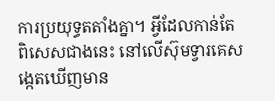ការប្រយុទ្ធតតាំងគ្នា។ អ្វីដែលកាន់តែពិសេសជាងនេះ នៅលើស៊ុមទ្វារគេសង្កេតឃើញមាន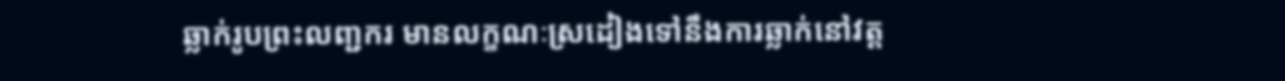ឆ្លាក់រូបព្រះលញ្ជករ មានលក្ខណៈស្រដៀងទៅនឹងការឆ្លាក់នៅវត្ត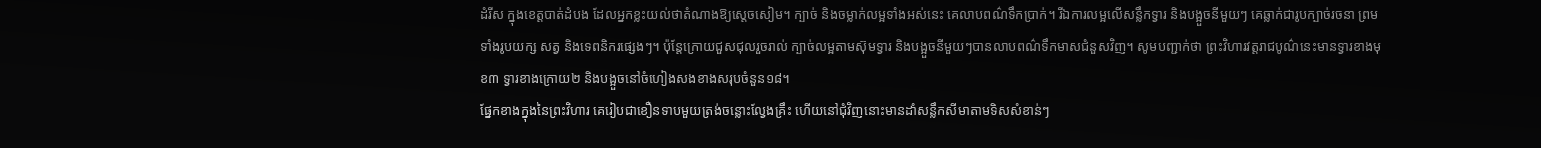ដំរីស ក្នុងខេត្តបាត់ដំបង ដែលអ្នកខ្លះយល់ថាតំណាងឱ្យស្តេចសៀម។ ក្បាច់ និងចម្លាក់លម្អទាំងអស់នេះ គេលាបពណ៌ទឹកប្រាក់។ រីឯការលម្អលើសន្លឹកទ្វារ និងបង្អួចនីមួយៗ គេឆ្លាក់ជារូបក្បាច់រចនា ព្រមទាំងរូបយក្ស សត្វ និងទេពនិករផ្សេងៗ។ ប៉ុន្តែក្រោយជួសជុលរួចរាល់ ក្បាច់លម្អតាមស៊ុមទ្វារ និងបង្អួចនីមួយៗបានលាបពណ៌ទឹកមាសជំនួសវិញ។ សូមបញ្ជាក់ថា ព្រះវិហារវត្តរាជបូណ៌នេះមានទ្វារខាងមុខ៣ ទ្វារខាងក្រោយ២ និងបង្អួចនៅចំហៀងសងខាងសរុបចំនួន១៨។
ផ្នែកខាងក្នុងនៃព្រះវិហារ គេរៀបជាខឿនទាបមួយត្រង់ចន្លោះល្វែងគ្រឹះ ហើយនៅជុំវិញនោះមានដាំសន្លឹកសីមាតាមទិសសំខាន់ៗ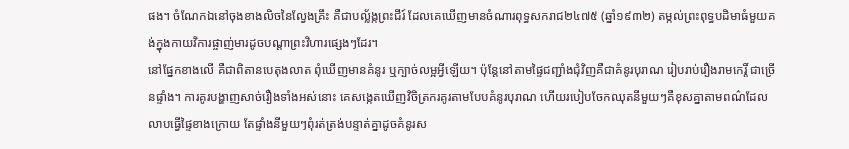ផង។ ចំណែកឯនៅចុងខាងលិចនៃល្វែងគ្រឹះ គឺជាបល្ល័ង្កព្រះជីរ៍ ដែលគេឃើញមានចំណារពុទ្ធសករាជ២៤៧៥ (ឆ្នាំ១៩៣២) តម្កល់ព្រះពុទ្ធបដិមាធំមួយគង់ក្នុងកាយវិការផ្ចាញ់មារដូចបណ្តាព្រះវិហារផ្សេងៗដែរ។
នៅផ្នែកខាងលើ គឺជាពិតានបេតុងលាត ពុំឃើញមានគំនូរ ឬក្បាច់លម្អអ្វីឡើយ។ ប៉ុន្តែនៅតាមផ្ទៃជញ្ជាំងជុំវិញគឺជាគំនូរបុរាណ រៀបរាប់រឿងរាមកេរ្តិ៍ ជាច្រើនផ្ទាំង។ ការគូរបង្ហាញសាច់រឿងទាំងអស់នោះ គេសង្កេតឃើញវិចិត្រករគូរតាមបែបគំនូរបុរាណ ហើយរបៀបចែកឈុតនីមួយៗគឺខុសគ្នាតាមពណ៌ដែលលាបធ្វើផ្ទៃខាងក្រោយ តែផ្ទាំងនីមួយៗពុំរត់ត្រង់បន្ទាត់គ្នាដូចគំនូរស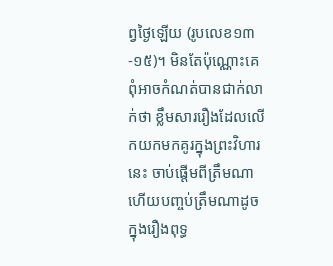ព្វថ្ងៃឡើយ (រូបលេខ១៣-១៥)។ មិនតែប៉ុណ្ណោះគេពុំអាចកំណត់បានជាក់លាក់ថា ខ្លឹមសាររឿងដែលលើកយកមកគូរក្នុងព្រះវិហារនេះ ចាប់ផ្តើមពីត្រឹមណា ហើយបញ្ចប់ត្រឹមណាដូចក្នុងរឿងពុទ្ធ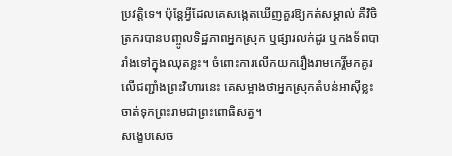ប្រវត្តិទេ។ ប៉ុន្តែអ្វីដែលគេសង្កេតឃើញគួរឱ្យកត់សម្គាល់ គឺវិចិត្រករបានបញ្ចូលទិដ្ឋភាពអ្នកស្រុក ឬផ្សារលក់ដូរ ឬកងទ័ពបារាំងទៅក្នុងឈុតខ្លះ។ ចំពោះការលើកយករឿងរាមកេរ្តិ៍មកគូរលើជញ្ជាំងព្រះវិហារនេះ គេសម្អាងថាអ្នកស្រុកតំបន់អាស៊ីខ្លះចាត់ទុកព្រះរាមជាព្រះពោធិសត្វ។
សង្ខេបសេច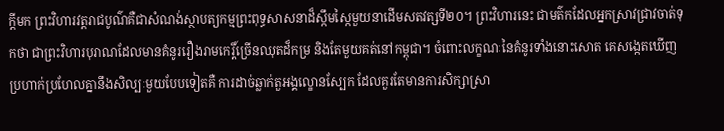ក្តីមក ព្រះវិហារវត្តរាជបូណ៌គឺជាសំណង់ស្ថាបត្យកម្មព្រះពុទ្ធសាសនាដ៏ស្កឹមស្កៃមួយនាដើមសតវត្សទី២០។ ព្រះវិហារនេះ ជាមត៌កដែលអ្នកស្រាវជ្រាវចាត់ទុកថា ជាព្រះវិហារបុរាណដែលមានគំនូររឿងរាមកេរ្តិ៍ច្រើនឈុតដ៏កម្រ និងតែមួយគត់នៅកម្ពុជា។ ចំពោះលក្ខណៈនៃគំនូរទាំងនោះសោត គេសង្កេតឃើញប្រហាក់ប្រហែលគ្នានឹងសិល្បៈមួយបែបទៀតគឺ ការដាច់ឆ្លាក់តួអង្គល្ខោនស្បែក ដែលគួរតែមានការសិក្សាស្រា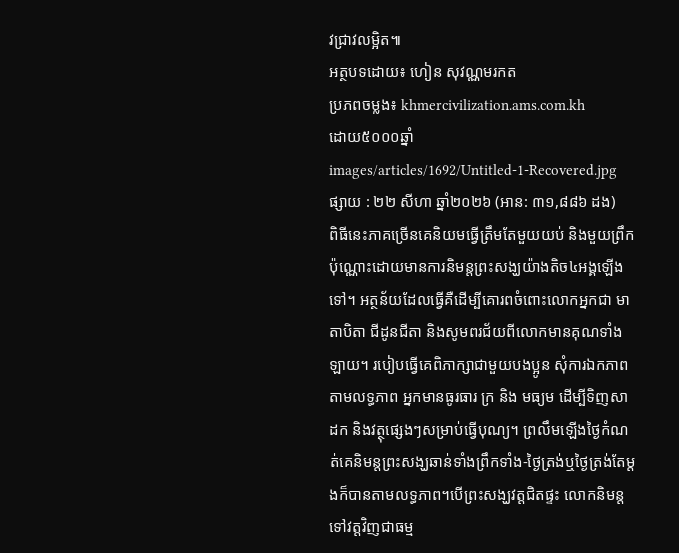វជ្រាវលម្អិត៕
អត្ថបទដោយ៖ ហៀន សុវណ្ណមរកត
ប្រភពចម្លង៖ khmercivilization.ams.com.kh
ដោយ៥០០០ឆ្នាំ
images/articles/1692/Untitled-1-Recovered.jpg
ផ្សាយ : ២២ សីហា ឆ្នាំ២០២៦ (អាន: ៣១,៨៨៦ ដង)
ពិធីនេះភាគច្រើនគេនិយមធ្វើត្រឹមតែមួយយប់ និងមួយព្រឹកប៉ុណ្ណោះដោយមានការនិមន្តព្រះសង្ឃយ៉ាងតិច៤អង្គឡើងទៅ។ អត្ថន័យដែលធ្វើគឺដើម្បីគោរពចំពោះលោកអ្នកជា មាតាបិតា ជីដូនជីតា និងសូមពរជ័យពីលោកមានគុណទាំងឡាយ។ របៀបធ្វើគេពិភាក្សាជាមួយបងប្អូន សុំការឯកភាព តាមលទ្ធភាព អ្នកមានធូរធារ ក្រ និង មធ្យម ដើម្បីទិញសាដក និងវត្ថុផ្សេងៗសម្រាប់ធ្វើបុណ្យ។ ព្រលឹមឡើងថ្ងៃកំណត់គេនិមន្តព្រះសង្ឃឆាន់ទាំងព្រឹកទាំង-ថ្ងៃត្រង់ឬថ្ងៃត្រង់តែម្ដងក៏បានតាមលទ្ធភាព។បើព្រះសង្ឃវត្តជិតផ្ទះ លោកនិមន្តទៅវត្តវិញជាធម្ម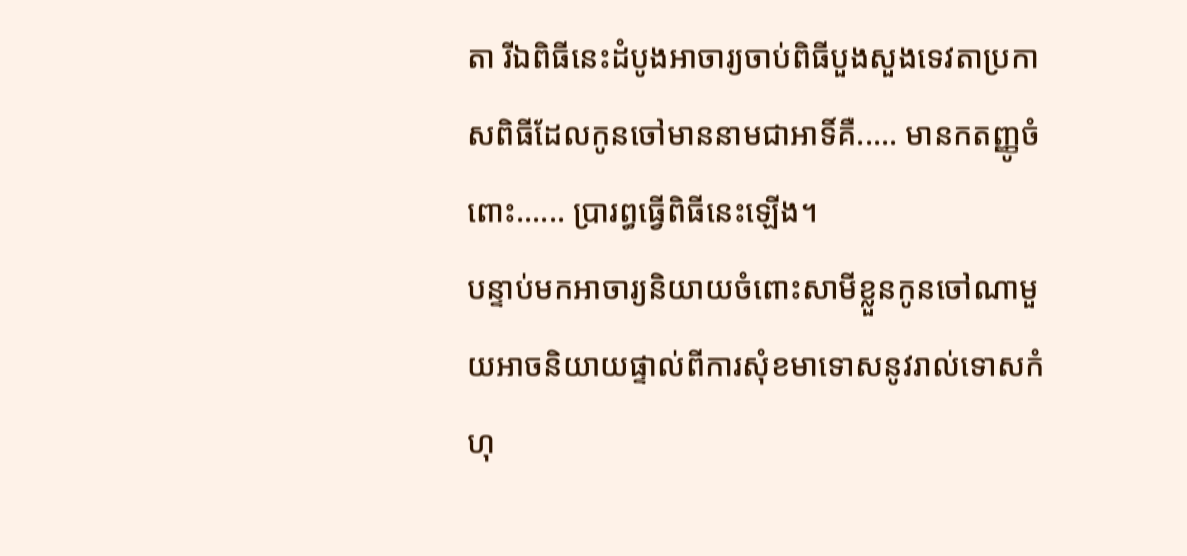តា រីឯពិធីនេះដំបូងអាចារ្យចាប់ពិធីបួងសួងទេវតាប្រកាសពិធីដែលកូនចៅមាននាមជាអាទិ៍គឺ..... មានកតញ្ញូចំពោះ...... ប្រារព្ធធ្វើពិធីនេះឡើង។
បន្ទាប់មកអាចារ្យនិយាយចំពោះសាមីខ្លួនកូនចៅណាមួយអាចនិយាយផ្ទាល់ពីការសុំខមាទោសនូវរាល់ទោសកំហុ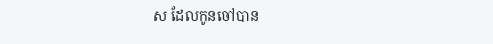ស ដែលកូនចៅបាន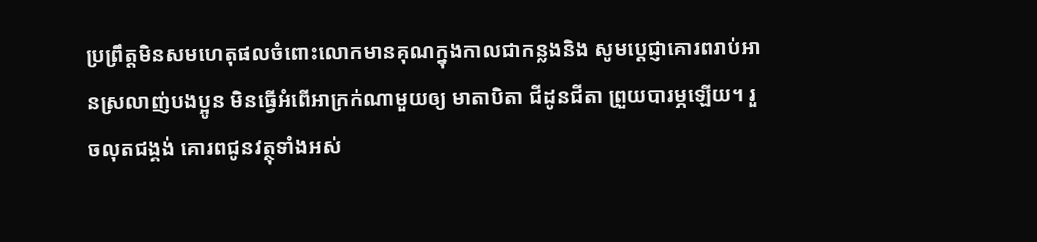ប្រព្រឹត្តមិនសមហេតុផលចំពោះលោកមានគុណក្នុងកាលជាកន្លងនិង សូមប្តេជ្ញាគោរពរាប់អានស្រលាញ់បងប្អូន មិនធ្វើអំពើអាក្រក់ណាមួយឲ្យ មាតាបិតា ជីដូនជីតា ព្រួយបារម្ភឡើយ។ រួចលុតជង្គង់ គោរពជូនវត្ថុទាំងអស់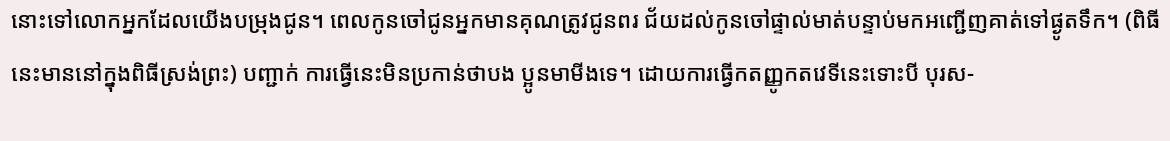នោះទៅលោកអ្នកដែលយើងបម្រុងជូន។ ពេលកូនចៅជូនអ្នកមានគុណត្រូវជូនពរ ជ័យដល់កូនចៅផ្ទាល់មាត់បន្ទាប់មកអញ្ជើញគាត់ទៅផ្ងូតទឹក។ (ពិធីនេះមាននៅក្នុងពិធីស្រង់ព្រះ) បញ្ជាក់ ការធ្វើនេះមិនប្រកាន់ថាបង ប្អូនមាមីងទេ។ ដោយការធ្វើកតញ្ញូកតវេទីនេះទោះបី បុរស-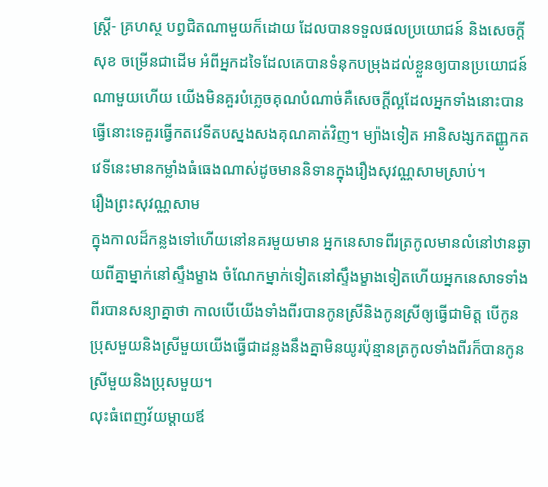ស្ត្រី- គ្រហស្ថ បព្វជិតណាមួយក៏ដោយ ដែលបានទទួលផលប្រយោជន៍ និងសេចក្ដីសុខ ចម្រើនជាដើម អំពីអ្នកដទៃដែលគេបានទំនុកបម្រុងដល់ខ្លួនឲ្យបានប្រយោជន៍ណាមួយហើយ យើងមិនគួរបំភ្លេចគុណបំណាច់គឺសេចក្ដីល្អដែលអ្នកទាំងនោះបានធ្វើនោះទេគួរធ្វើកតវេទីតបស្នងសងគុណគាត់វិញ។ ម្យ៉ាងទៀត អានិសង្សកតញ្ញូកតវេទីនេះមានកម្លាំងធំធេងណាស់ដូចមាននិទានក្នុងរឿងសុវណ្ណសាមស្រាប់។
រឿងព្រះសុវណ្ណសាម
ក្នុងកាលដ៏កន្លងទៅហើយនៅនគរមួយមាន អ្នកនេសាទពីរត្រកូលមានលំនៅឋានឆ្ងាយពីគ្នាម្នាក់នៅស្ទឹងម្ខាង ចំណែកម្នាក់ទៀតនៅស្ទឹងម្ខាងទៀតហើយអ្នកនេសាទទាំងពីរបានសន្យាគ្នាថា កាលបើយើងទាំងពីរបានកូនស្រីនិងកូនស្រីឲ្យធ្វើជាមិត្ត បើកូនប្រុសមួយនិងស្រីមួយយើងធ្វើជាដន្លងនឹងគ្នាមិនយូរប៉ុន្មានត្រកូលទាំងពីរក៏បានកូនស្រីមួយនិងប្រុសមួយ។
លុះធំពេញវ័យម្ដាយឪ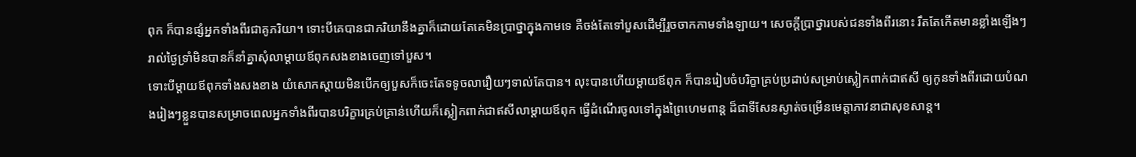ពុក ក៏បានផ្សំអ្នកទាំងពីរជាគូភរិយា។ ទោះបីគេបានជាភរិយានឹងគ្នាក៏ដោយតែគេមិនប្រាថ្នាក្នុងកាមទេ គឺចង់តែទៅបួសដើម្បីរួចចាកកាមទាំងឡាយ។ សេចក្ដីប្រាថ្នារបស់ជនទាំងពីរនោះ រឹតតែកើតមានខ្លាំងឡើងៗ រាល់ថ្ងៃទ្រាំមិនបានក៏នាំគ្នាសុំលាម្ដាយឪពុកសងខាងចេញទៅបួស។
ទោះបីម្ដាយឪពុកទាំងសងខាង យំសោកស្ដាយមិនបើកឲ្យបួសក៏ចេះតែទទូចលារឿយៗទាល់តែបាន។ លុះបានហើយម្ដាយឪពុក ក៏បានរៀបចំបរិក្ខាគ្រប់ប្រដាប់សម្រាប់ស្លៀកពាក់ជាឥសី ឲ្យកូនទាំងពីរដោយបំណងរៀងៗខ្លួនបានសម្រាចពេលអ្នកទាំងពីរបានបរិក្ខារគ្រប់គ្រាន់ហើយក៏ស្លៀកពាក់ជាឥសីលាម្ដាយឪពុក ធ្វើដំណើរចូលទៅក្នុងព្រៃហេមពាន្ត ដ៏ជាទីសែនស្ងាត់ចម្រើនមេត្តាភាវនាជាសុខសាន្ត។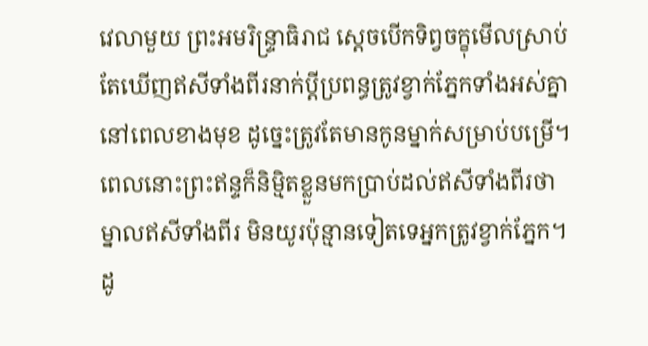វេលាមួយ ព្រះអមរិន្ទ្រាធិរាជ ស្ដេចបើកទិព្វចក្ខុមើលស្រាប់តែឃើញឥសីទាំងពីរនាក់ប្ដីប្រពន្ធត្រូវខ្វាក់ភ្នែកទាំងអស់គ្នានៅពេលខាងមុខ ដូច្នេះត្រូវតែមានកូនម្នាក់សម្រាប់បម្រើ។ ពេលនោះព្រះឥន្ទក៏និម្មិតខ្លួនមកប្រាប់ដល់ឥសីទាំងពីរថា ម្នាលឥសីទាំងពីរ មិនយូរប៉ុន្មានទៀតទេអ្នកត្រូវខ្វាក់ភ្នែក។
ដូ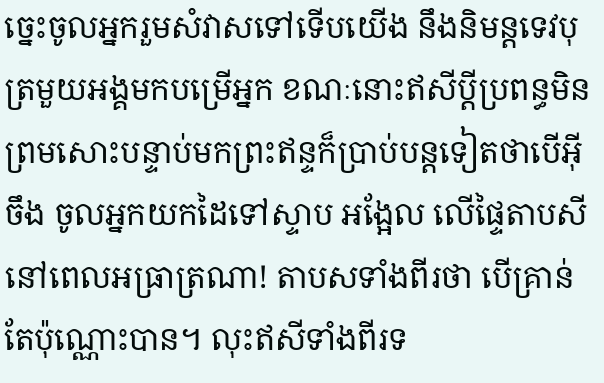ច្នេះចូលអ្នករួមសំវាសទៅទើបយើង នឹងនិមន្តទេវបុត្រមួយអង្គមកបម្រើអ្នក ខណៈនោះឥសីប្ដីប្រពន្ធមិនព្រមសោះបន្ទាប់មកព្រះឥន្ទក៏ប្រាប់បន្តទៀតថាបើអ៊ីចឹង ចូលអ្នកយកដៃទៅស្ទាប អង្អែល លើផ្ទៃតាបសីនៅពេលអធ្រាត្រណា! តាបសទាំងពីរថា បើគ្រាន់តែប៉ុណ្ណោះបាន។ លុះឥសីទាំងពីរទ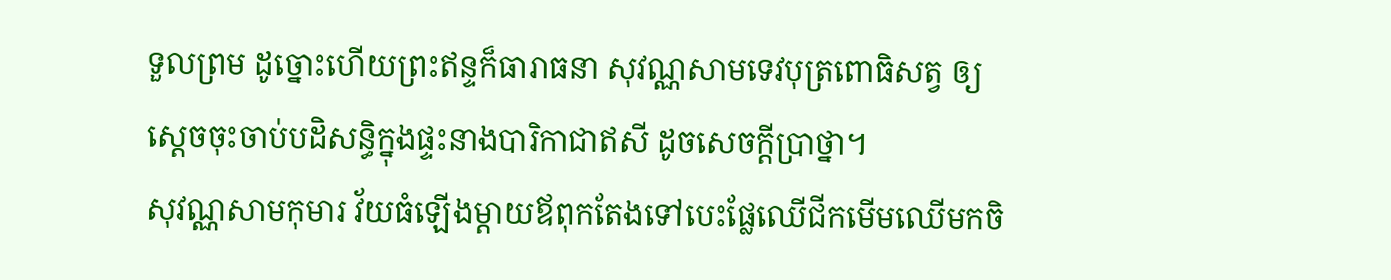ទួលព្រម ដូច្នោះហើយព្រះឥន្ទក៏ធារាធនា សុវណ្ណសាមទេវបុត្រពោធិសត្វ ឲ្យស្ដេចចុះចាប់បដិសន្ធិក្នុងផ្ទះនាងបារិកាជាឥសី ដូចសេចក្ដីប្រាថ្នា។
សុវណ្ណសាមកុមារ វ័យធំឡើងម្ដាយឪពុកតែងទៅបេះផ្លែឈើជីកមើមឈើមកចិ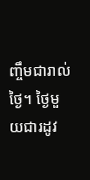ញ្ចឹមជារាល់ថ្ងៃ។ ថ្ងៃមួយជារដូវ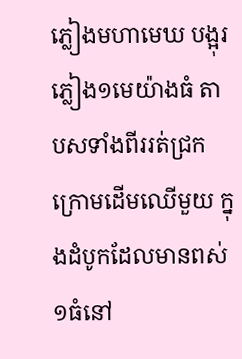ភ្លៀងមហាមេឃ បង្អុរភ្លៀង១មេយ៉ាងធំ តាបសទាំងពីររត់ជ្រកក្រោមដើមឈើមួយ ក្នុងដំបូកដែលមានពស់១ធំនៅ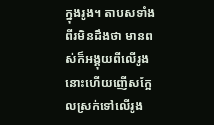ក្នុងរូង។ តាបសទាំងពីរមិនដឹងថា មានពស់ក៏អង្គុយពីលើរូងនោះហើយញើសក្អែលស្រក់ទៅលើរូង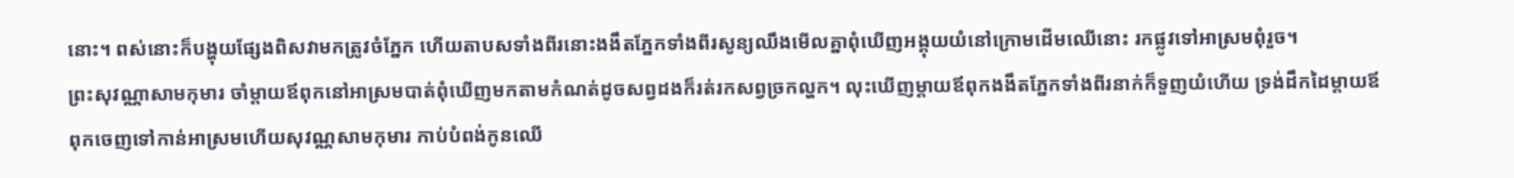នោះ។ ពស់នោះក៏បង្ហុយផ្សែងពិសវាមកត្រូវចំភ្នែក ហើយតាបសទាំងពីរនោះងងឹតភ្នែកទាំងពីរសូន្យឈឹងមើលគ្នាពុំឃើញអង្គុយយំនៅក្រោមដើមឈើនោះ រកផ្លូវទៅអាស្រមពុំរួច។
ព្រះសុវណ្ណាសាមកុមារ ចាំម្ដាយឪពុកនៅអាស្រមបាត់ពុំឃើញមកតាមកំណត់ដូចសព្វដងក៏រត់រកសព្វច្រកល្ហក។ លុះឃើញម្ដាយឪពុកងងឹតភ្នែកទាំងពីរនាក់ក៏ទួញយំហើយ ទ្រង់ដឹកដៃម្ដាយឪពុកចេញទៅកាន់អាស្រមហើយសុវណ្ណសាមកុមារ កាប់បំពង់កូនឈើ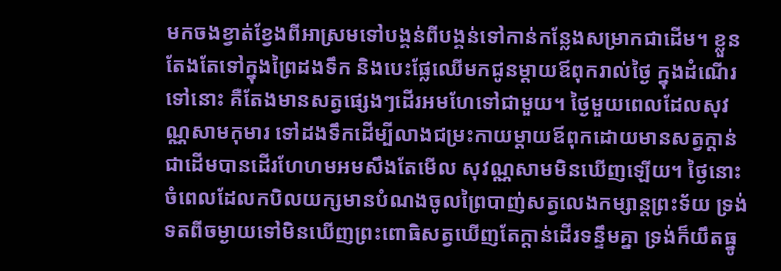មកចងខ្វាត់ខ្វែងពីអាស្រមទៅបង្គន់ពីបង្គន់ទៅកាន់កន្លែងសម្រាកជាដើម។ ខ្លួនតែងតែទៅក្នុងព្រៃដងទឹក និងបេះផ្លែឈើមកជូនម្ដាយឪពុករាល់ថ្ងៃ ក្នុងដំណើរទៅនោះ គឺតែងមានសត្វផ្សេងៗដើរអមហែទៅជាមួយ។ ថ្ងៃមួយពេលដែលសុវណ្ណសាមកុមារ ទៅដងទឹកដើម្បីលាងជម្រះកាយម្ដាយឪពុកដោយមានសត្វក្ដាន់ជាដើមបានដើរហែហមអមសឹងតែមើល សុវណ្ណសាមមិនឃើញឡើយ។ ថ្ងៃនោះចំពេលដែលកបិលយក្សមានបំណងចូលព្រៃបាញ់សត្វលេងកម្សាន្តព្រះទ័យ ទ្រង់ទតពីចម្ងាយទៅមិនឃើញព្រះពោធិសត្វឃើញតែក្ដាន់ដើរទន្ទឹមគ្នា ទ្រង់ក៏យឹតធ្នូ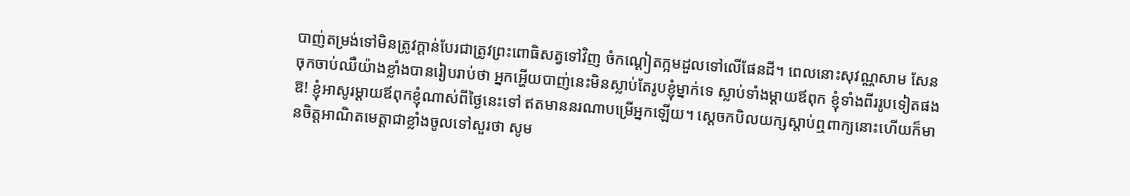បាញ់តម្រង់ទៅមិនត្រូវក្ដាន់បែរជាត្រូវព្រះពោធិសត្វទៅវិញ ចំកណ្ដៀតក្អមដួលទៅលើផែនដី។ ពេលនោះសុវណ្ណសាម សែនចុកចាប់ឈឺយ៉ាងខ្លាំងបានរៀបរាប់ថា អ្នកអ្ហើយបាញ់នេះមិនស្លាប់តែរូបខ្ញុំម្នាក់ទេ ស្លាប់ទាំងម្ដាយឪពុក ខ្ញុំទាំងពីររូបទៀតផង
ឱ! ខ្ញុំអាសូរម្ដាយឪពុកខ្ញុំណាស់ពីថ្ងៃនេះទៅ ឥតមាននរណាបម្រើអ្នកឡើយ។ ស្ដេចកបិលយក្សស្ដាប់ឮពាក្យនោះហើយក៏មានចិត្តអាណិតមេត្តាជាខ្លាំងចូលទៅសួរថា សូម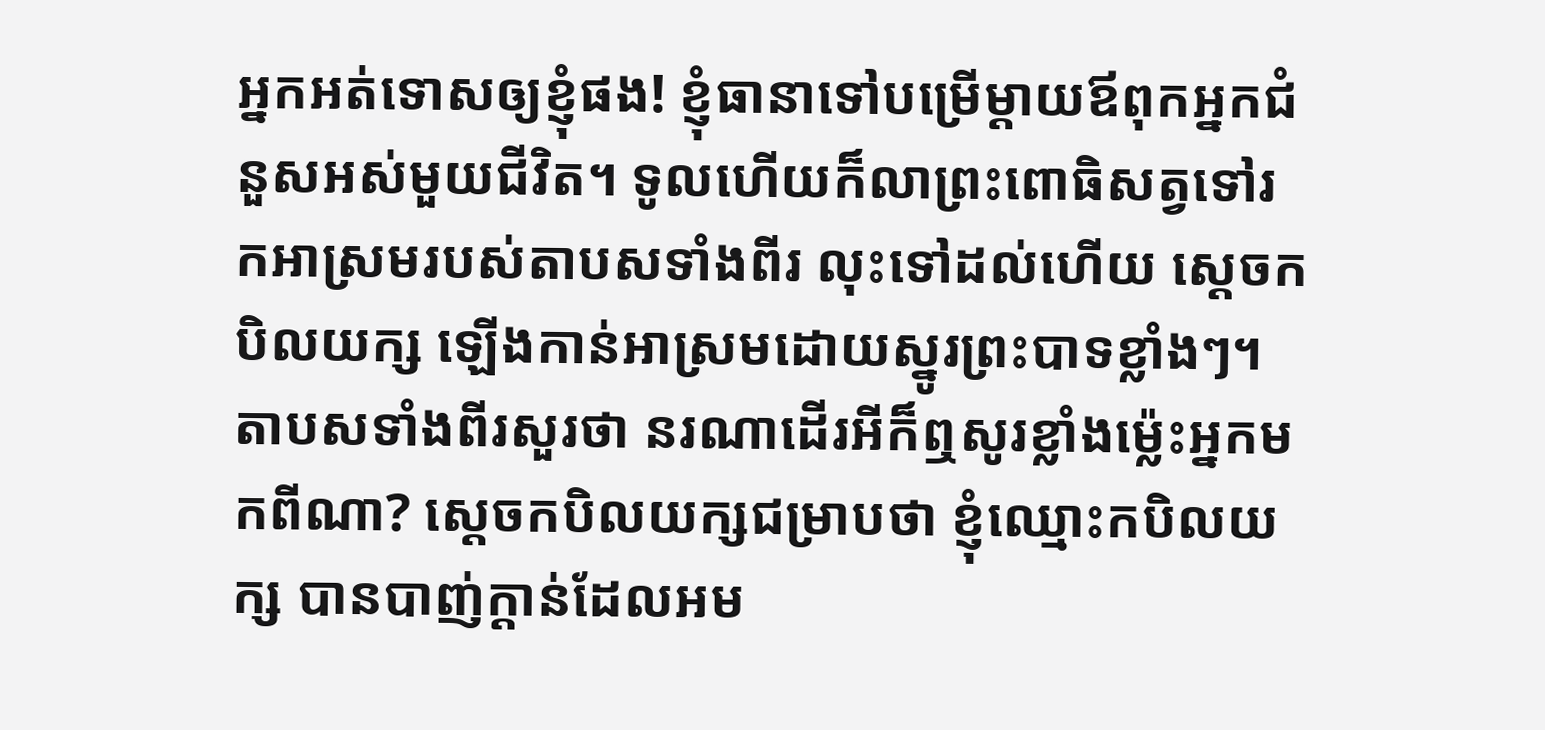អ្នកអត់ទោសឲ្យខ្ញុំផង! ខ្ញុំធានាទៅបម្រើម្ដាយឪពុកអ្នកជំនួសអស់មួយជីវិត។ ទូលហើយក៏លាព្រះពោធិសត្វទៅរកអាស្រមរបស់តាបសទាំងពីរ លុះទៅដល់ហើយ ស្ដេចកបិលយក្ស ឡើងកាន់អាស្រមដោយស្នូរព្រះបាទខ្លាំងៗ។ តាបសទាំងពីរសួរថា នរណាដើរអីក៏ឮសូរខ្លាំងម្ល៉េះអ្នកមកពីណា? ស្ដេចកបិលយក្សជម្រាបថា ខ្ញុំឈ្មោះកបិលយក្ស បានបាញ់ក្ដាន់ដែលអម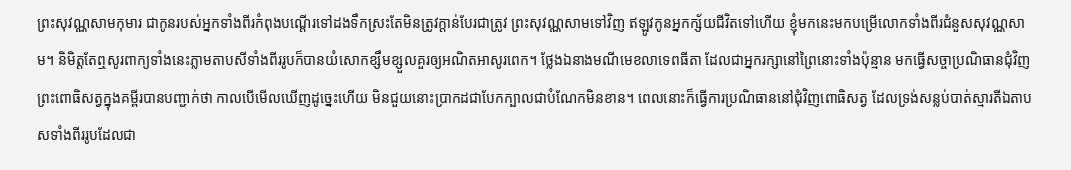ព្រះសុវណ្ណសាមកុមារ ជាកូនរបស់អ្នកទាំងពីរកំពុងបណ្ដើរទៅដងទឹកស្រះតែមិនត្រូវក្ដាន់បែរជាត្រូវ ព្រះសុវណ្ណសាមទៅវិញ ឥឡូវកូនអ្នកក្ស័យជីវិតទៅហើយ ខ្ញុំមកនេះមកបម្រើលោកទាំងពីរជំនួសសុវណ្ណសាម។ និមិត្តតែឮសូរពាក្យទាំងនេះភ្លាមតាបសីទាំងពីររូបក៏បានយំសោកខ្សឹមខ្សួលគួរឲ្យអណិតអាសូរពេក។ ថ្លែងឯនាងមណីមេខលាទេពធីតា ដែលជាអ្នករក្សានៅព្រៃនោះទាំងប៉ុន្មាន មកធ្វើសច្ចាប្រណិធានជុំវិញព្រះពោធិសត្វក្នុងគម្ពីរបានបញ្ជាក់ថា កាលបើមើលឃើញដូច្នេះហើយ មិនជួយនោះប្រាកដជាបែកក្បាលជាបំណែកមិនខាន។ ពេលនោះក៏ធ្វើការប្រណិធាននៅជុំវិញពោធិសត្វ ដែលទ្រង់សន្លប់បាត់ស្មារតីឯតាបសទាំងពីររូបដែលជា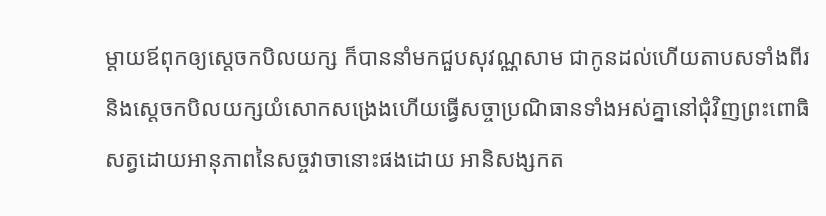ម្ដាយឪពុកឲ្យស្ដេចកបិលយក្ស ក៏បាននាំមកជួបសុវណ្ណសាម ជាកូនដល់ហើយតាបសទាំងពីរ និងស្ដេចកបិលយក្សយំសោកសង្រេងហើយធ្វើសច្ចាប្រណិធានទាំងអស់គ្នានៅជុំវិញព្រះពោធិសត្វដោយអានុភាពនៃសច្ចវាចានោះផងដោយ អានិសង្សកត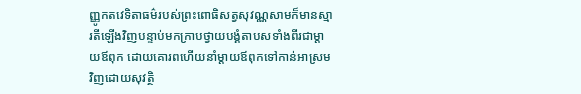ញ្ញូកតវេទិតាធម៌របស់ព្រះពោធិសត្វសុវណ្ណសាមក៏មានស្មារតីឡើងវិញបន្ទាប់មកក្រាបថ្វាយបង្គំតាបសទាំងពីរជាម្ដាយឪពុក ដោយគោរពហើយនាំម្ដាយឪពុកទៅកាន់អាស្រមវិញដោយសុវត្ថិ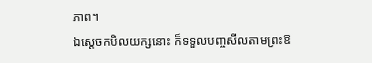ភាព។
ឯស្ដេចកបិលយក្សនោះ ក៏ទទួលបញ្ចសីលតាមព្រះឱ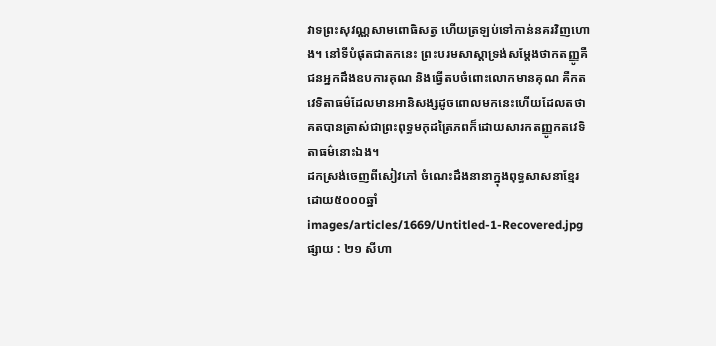វាទព្រះសុវណ្ណសាមពោធិសត្វ ហើយត្រឡប់ទៅកាន់នគរវិញហោង។ នៅទីបំផុតជាតកនេះ ព្រះបរមសាស្ដាទ្រង់សម្ដែងថាកតញ្ញូគឺជនអ្នកដឹងឧបការគុណ និងធ្វើតបចំពោះលោកមានគុណ គឺកតវេទិតាធម៌ដែលមានអានិសង្សដូចពោលមកនេះហើយដែលតថាគតបានត្រាស់ជាព្រះពុទ្ធមកុដត្រៃភពក៏ដោយសារកតញ្ញូកតវេទិតាធម៌នោះឯង។
ដកស្រង់ចេញពីសៀវភៅ ចំណេះដឹងនានាក្នុងពុទ្ធសាសនាខ្មែរ
ដោយ៥០០០ឆ្នាំ
images/articles/1669/Untitled-1-Recovered.jpg
ផ្សាយ : ២១ សីហា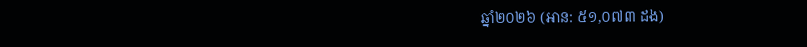ឆ្នាំ២០២៦ (អាន: ៥១,០៧៣ ដង)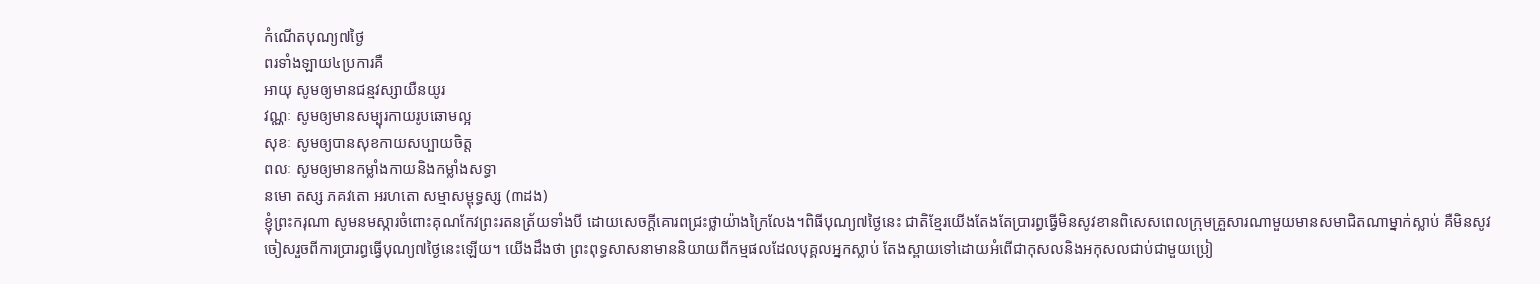កំណើតបុណ្យ៧ថ្ងៃ
ពរទាំងឡាយ៤ប្រការគឺ
អាយុ សូមឲ្យមានជន្មវស្សាយឺនយូរ
វណ្ណៈ សូមឲ្យមានសម្បុរកាយរូបឆោមល្អ
សុខៈ សូមឲ្យបានសុខកាយសប្បាយចិត្ត
ពលៈ សូមឲ្យមានកម្លាំងកាយនិងកម្លាំងសទ្ធា
នមោ តស្ស ភគវតោ អរហតោ សម្មាសម្ពុទ្ធស្ស (៣ដង)
ខ្ញុំព្រះករុណា សូមនមស្ការចំពោះគុណកែវព្រះរតនត្រ័យទាំងបី ដោយសេចក្ដីគោរពជ្រះថ្លាយ៉ាងក្រៃលែង។ពិធីបុណ្យ៧ថ្ងៃនេះ ជាតិខ្មែរយើងតែងតែប្រារព្ធធ្វើមិនសូវខានពិសេសពេលក្រុមគ្រួសារណាមួយមានសមាជិតណាម្នាក់ស្លាប់ គឺមិនសូវចៀសរួចពីការប្រារព្ធធ្វើបុណ្យ៧ថ្ងៃនេះឡើយ។ យើងដឹងថា ព្រះពុទ្ធសាសនាមាននិយាយពីកម្មផលដែលបុគ្គលអ្នកស្លាប់ តែងស្ពាយទៅដោយអំពើជាកុសលនិងអកុសលជាប់ជាមួយប្រៀ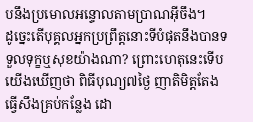បនឹងប្រមោលអន្ទោលតាមប្រាណអ៊ីចឹង។
ដូច្នេះតើបុគ្គលអ្នកប្រព្រឹត្តនោះទីបំផុតនឹងបានទទួលទុក្ខឬសុខយ៉ាងណា? ព្រោះហេតុនេះទើបយើងឃើញថា ពិធីបុណ្យ៧ថ្ងៃ ញាតិមិត្តតែងធ្វើសឹងគ្រប់កន្លែង ដោ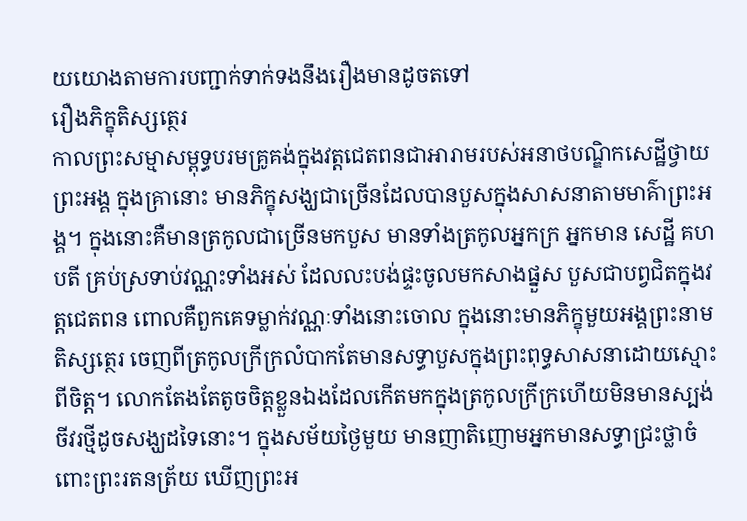យយោងតាមការបញ្ជាក់ទាក់ទងនឹងរឿងមានដូចតទៅ
រឿងភិក្ខុតិស្សត្ថេរ
កាលព្រះសម្មាសម្ពុទ្ធបរមគ្រូគង់ក្នុងវត្តជេតពនជាអារាមរបស់អនាថបណ្ឌិកសេដ្ឋីថ្វាយព្រះអង្គ ក្នុងគ្រានោះ មានភិក្ខុសង្ឃជាច្រើនដែលបានបួសក្នុងសាសនាតាមមាគ៌ាព្រះអង្គ។ ក្នុងនោះគឺមានត្រកូលជាច្រើនមកបួស មានទាំងត្រកូលអ្នកក្រ អ្នកមាន សេដ្ឋី គហបតី គ្រប់ស្រទាប់វណ្ណះទាំងអស់ ដែលលះបង់ផ្ទះចូលមកសាងផ្នួស បួសជាបព្វជិតក្នុងវត្តជេតពន ពោលគឺពួកគេទម្លាក់វណ្ណៈទាំងនោះចោល ក្នុងនោះមានភិក្ខុមួយអង្គព្រះនាម តិស្សត្ថេរ ចេញពីត្រកូលក្រីក្រលំបាកតែមានសទ្ធាបួសក្នុងព្រះពុទ្ធសាសនាដោយស្មោះពីចិត្ត។ លោកតែងតែតូចចិត្តខ្លួនឯងដែលកើតមកក្នុងត្រកូលក្រីក្រហើយមិនមានស្បង់ចីវរថ្មីដូចសង្ឃដទៃនោះ។ ក្នុងសម័យថ្ងៃមួយ មានញាតិញោមអ្នកមានសទ្ធាជ្រះថ្លាចំពោះព្រះរតនត្រ័យ ឃើញព្រះអ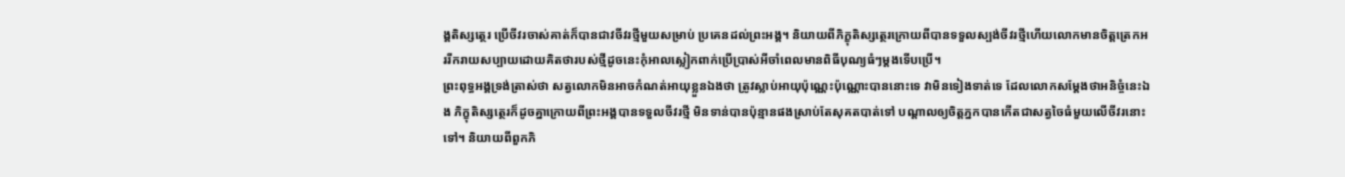ង្គតិស្សត្ថេរ ប្រើចីវរចាស់គាត់ក៏បានជាវចីវរថ្មីមួយសម្រាប់ ប្រគេនដល់ព្រះអង្គ។ និយាយពីភិក្ខុតិស្សត្ថេរក្រោយពីបានទទួលស្បង់ចីវរថ្មីហើយលោកមានចិត្តត្រេកអររីករាយសប្បាយដោយគិតថារបស់ថ្មីដូចនេះកុំអាលស្លៀកពាក់ប្រើប្រាស់អីចាំពេលមានពិធីបុណ្យធំៗម្ដងទើបប្រើ។
ព្រះពុទ្ធអង្គទ្រង់ត្រាស់ថា សត្វលោកមិនអាចកំណត់អាយុខ្លួនឯងថា ត្រូវស្លាប់អាយុប៉ុណ្ណេះប៉ុណ្ណោះបាននោះទេ វាមិនទៀងទាត់ទេ ដែលលោកសម្ដែងថាអនិច្ចំនេះឯង ភិក្ខុតិស្សត្ថេរក៏ដូចគ្នាក្រោយពីព្រះអង្គបានទទួលចីវរថ្មី មិនទាន់បានប៉ុន្មានផងស្រាប់តែសុគតបាត់ទៅ បណ្ដាលឲ្យចិត្តភ្នកបានកើតជាសត្វចៃធំមួយលើចីវរនោះទៅ។ និយាយពីពួកភិ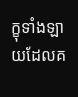ក្ខុទាំងឡាយដែលគ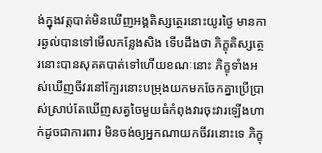ង់ក្នុងវត្តបាត់មិនឃើញអង្គតិស្សត្ថេរនោះយូរថ្ងៃ មានការឆ្ងល់បានទៅមើលកន្លែងសិង ទើបដឹងថា ភិក្ខុតិស្សត្ថេរនោះបានសុគតបាត់ទៅហើយខណៈនោះ ភិក្ខុទាំងអស់ឃើញចីវរនៅក្បែរនោះបម្រុងយកមកចែកគ្នាប្រើប្រាស់ស្រាប់តែឃើញសត្វចៃមួយធំកំពុងវារចុះវារឡើងហាក់ដូចជាការពារ មិនចង់ឲ្យអ្នកណាយកចីវរនោះទេ ភិក្ខុ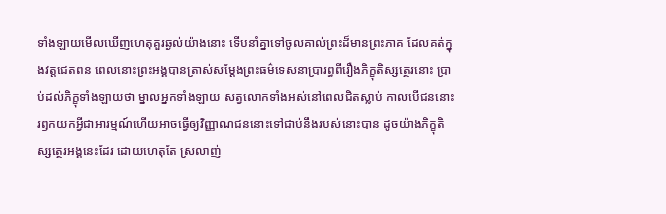ទាំងឡាយមើលឃើញហេតុគួរឆ្ងល់យ៉ាងនោះ ទើបនាំគ្នាទៅចូលគាល់ព្រះដ៏មានព្រះភាគ ដែលគត់ក្នុងវត្តជេតពន ពេលនោះព្រះអង្គបានត្រាស់សម្ដែងព្រះធម៌ទេសនាប្រារព្ធពីរឿងភិក្ខុតិស្សត្ថេរនោះ ប្រាប់ដល់ភិក្ខុទាំងឡាយថា ម្នាលអ្នកទាំងឡាយ សត្វលោកទាំងអស់នៅពេលជិតស្លាប់ កាលបើជននោះរឭកយកអ្វីជាអារម្មណ៍ហើយអាចធ្វើឲ្យវិញ្ញាណជននោះទៅជាប់នឹងរបស់នោះបាន ដូចយ៉ាងភិក្ខុតិស្សត្ថេរអង្គនេះដែរ ដោយហេតុតែ ស្រលាញ់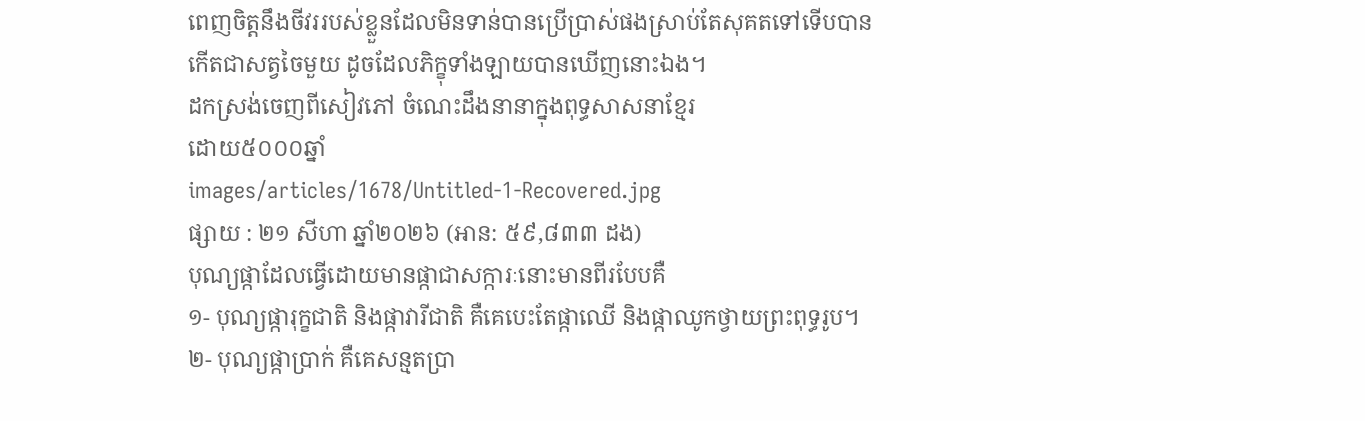ពេញចិត្តនឹងចីវររបស់ខ្លួនដែលមិនទាន់បានប្រើប្រាស់ផងស្រាប់តែសុគតទៅទើបបានកើតជាសត្វចៃមួយ ដូចដែលភិក្ខុទាំងឡាយបានឃើញនោះឯង។
ដកស្រង់ចេញពីសៀវភៅ ចំណេះដឹងនានាក្នុងពុទ្ធសាសនាខ្មែរ
ដោយ៥០០០ឆ្នាំ
images/articles/1678/Untitled-1-Recovered.jpg
ផ្សាយ : ២១ សីហា ឆ្នាំ២០២៦ (អាន: ៥៩,៨៣៣ ដង)
បុណ្យផ្កាដែលធ្វើដោយមានផ្កាជាសក្ការៈនោះមានពីរបែបគឺ
១- បុណ្យផ្ការុក្ខជាតិ និងផ្កាវារីជាតិ គឺគេបេះតែផ្កាឈើ និងផ្កាឈូកថ្វាយព្រះពុទ្ធរូប។
២- បុណ្យផ្កាប្រាក់ គឺគេសន្មតប្រា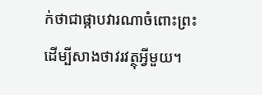ក់ថាជាផ្កាបវារណាចំពោះព្រះដើម្បីសាងថាវរវត្ថុអ្វីមួយ។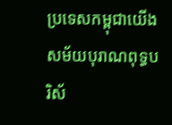ប្រទេសកម្ពុជាយើង សម័យបុរាណពុទ្ធបរិស័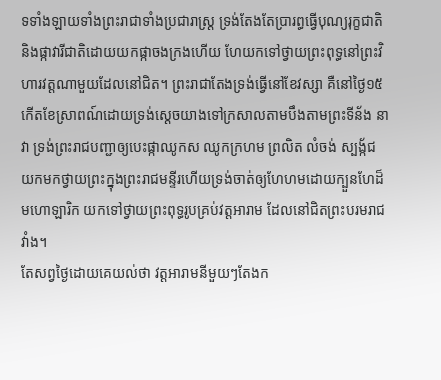ទទាំងឡាយទាំងព្រះរាជាទាំងប្រជារាស្ត្រ ទ្រង់តែងតែប្រារព្ធធ្វើបុណ្យរុក្ខជាតិ និងផ្កាវារីជាតិដោយយកផ្កាចងក្រងហើយ ហែយកទៅថ្វាយព្រះពុទ្ធនៅព្រះវិហារវត្តណាមួយដែលនៅជិត។ ព្រះរាជាតែងទ្រង់ធ្វើនៅខែវស្សា គឺនៅថ្ងៃ១៥កើតខែស្រាពណ៍ដោយទ្រង់ស្ដេចយាងទៅក្រសាលតាមបឹងតាមព្រះទីន័ង នាវា ទ្រង់ព្រះរាជបញ្ជាឲ្យបេះផ្កាឈូកស ឈូកក្រហម ព្រលិត លំចង់ ស្បង្ក័ជ យកមកថ្វាយព្រះក្នុងព្រះរាជមន្ទីរហើយទ្រង់ចាត់ឲ្យហែហមដោយក្បួនហែដ៏មហោឡារិក យកទៅថ្វាយព្រះពុទ្ធរូបគ្រប់វត្តអារាម ដែលនៅជិតព្រះបរមរាជវាំង។
តែសព្វថ្ងៃដោយគេយល់ថា វត្តអារាមនីមួយៗតែងក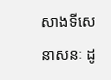សាងទីសេនាសនៈ ដូ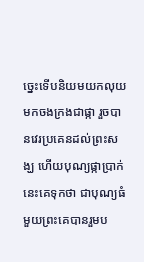ច្នេះទើបនិយមយកលុយមកចងក្រងជាផ្កា រួចបានវេរប្រគេនដល់ព្រះសង្ឃ ហើយបុណ្យផ្កាប្រាក់នេះគេទុកថា ជាបុណ្យធំមួយព្រះគេបានរួមប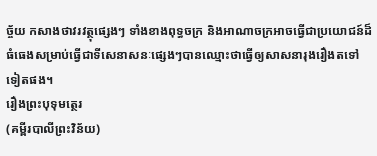ច្ច័យ កសាងថាវរវត្ថុផ្សេងៗ ទាំងខាងពុទ្ធចក្រ និងអាណាចក្រអាចធ្វើជាប្រយោជន៍ដ៏ធំធេងសម្រាប់ធ្វើជាទីសេនាសនៈផ្សេងៗបានឈ្មោះថាធ្វើឲ្យសាសនារុងរឿងតទៅទៀតផង។
រឿងព្រះបុទុមត្ថេរ
(គម្ពីរបាលីព្រះវិន័យ)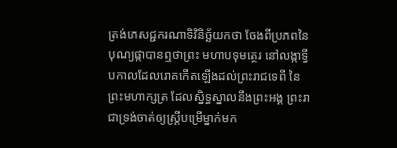ត្រង់ភេសជ្ជករណាទិវិនិច្ឆ័យកថា ចែងពីប្រភពនៃបុណ្យផ្កាបានឮថាព្រះ មហាបទុមត្ថេរ នៅលង្កាទ្វីបកាលដែលរោគកើតឡើងដល់ព្រះរាជទេពី នៃព្រះមហាក្សត្រ ដែលស្និទ្ធស្នាលនឹងព្រះអង្គ ព្រះរាជាទ្រង់ចាត់ឲ្យស្ត្រីបម្រើម្នាក់មក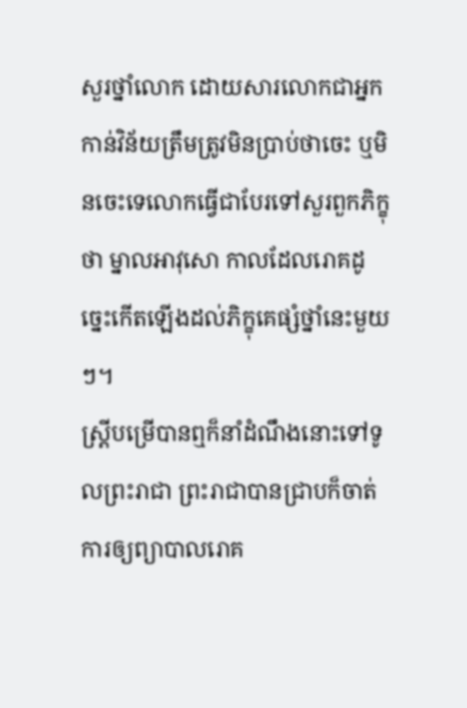សួរថ្នាំលោក ដោយសារលោកជាអ្នកកាន់វិន័យត្រឹមត្រូវមិនប្រាប់ថាចេះ ឬមិនចេះទេលោកធ្វើជាបែរទៅសួរពួកភិក្ខុថា ម្នាលអាវុសោ កាលដែលរោគដូច្នេះកើតឡើងដល់ភិក្ខុគេផ្សំថ្នាំនេះមួយៗ។
ស្ត្រីបម្រើបានឮក៏នាំដំណឹងនោះទៅទូលព្រះរាជា ព្រះរាជាបានជ្រាបក៏ចាត់ការឲ្យព្យាបាលរោគ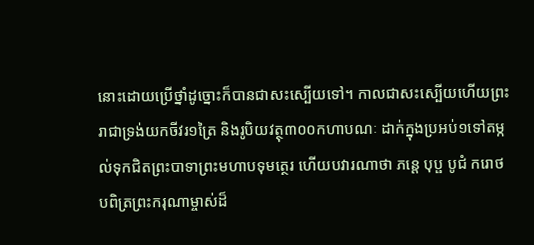នោះដោយប្រើថ្នាំដូច្នោះក៏បានជាសះស្បើយទៅ។ កាលជាសះស្បើយហើយព្រះរាជាទ្រង់យកចីវរ១ត្រៃ និងរូបិយវត្ថុ៣០០កហាបណៈ ដាក់ក្នុងប្រអប់១ទៅតម្កល់ទុកជិតព្រះបាទាព្រះមហាបទុមត្ថេរ ហើយបវារណាថា ភន្តេ បុប្ផ បូជំ ករោថ បពិត្រព្រះករុណាម្ចាស់ដ៏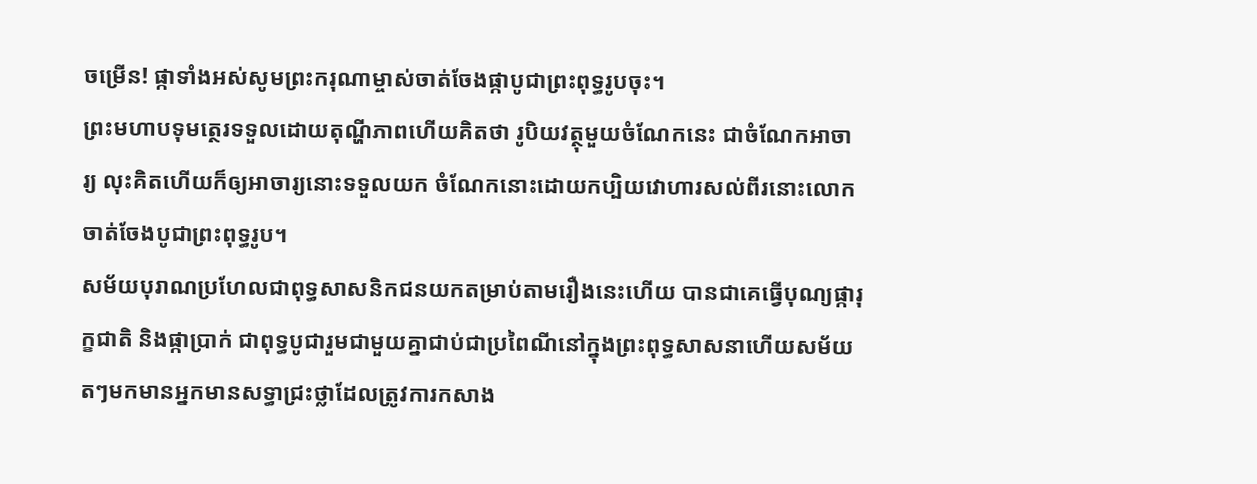ចម្រើន! ផ្កាទាំងអស់សូមព្រះករុណាម្ចាស់ចាត់ចែងផ្កាបូជាព្រះពុទ្ធរូបចុះ។
ព្រះមហាបទុមត្ថេរទទួលដោយតុណ្ហីភាពហើយគិតថា រូបិយវត្ថុមួយចំណែកនេះ ជាចំណែកអាចារ្យ លុះគិតហើយក៏ឲ្យអាចារ្យនោះទទួលយក ចំណែកនោះដោយកប្បិយវោហារសល់ពីរនោះលោកចាត់ចែងបូជាព្រះពុទ្ធរូប។
សម័យបុរាណប្រហែលជាពុទ្ធសាសនិកជនយកតម្រាប់តាមរឿងនេះហើយ បានជាគេធ្វើបុណ្យផ្ការុក្ខជាតិ និងផ្កាប្រាក់ ជាពុទ្ធបូជារួមជាមួយគ្នាជាប់ជាប្រពៃណីនៅក្នុងព្រះពុទ្ធសាសនាហើយសម័យតៗមកមានអ្នកមានសទ្ធាជ្រះថ្លាដែលត្រូវការកសាង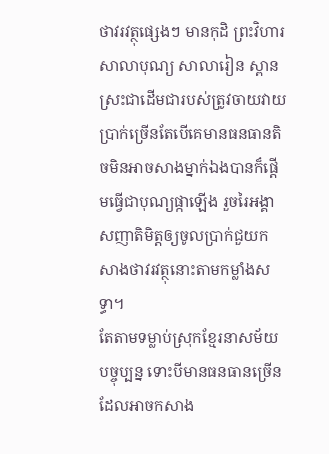ថាវរវត្ថុផ្សេងៗ មានកុដិ ព្រះវិហារ សាលាបុណ្យ សាលារៀន ស្ពាន ស្រះជាដើមជារបស់ត្រូវចាយវាយប្រាក់ច្រើនតែបើគេមានធនធានតិចមិនអាចសាងម្នាក់ឯងបានក៏ផ្ដើមធ្វើជាបុណ្យផ្កាឡើង រួចរៃអង្គាសញាតិមិត្តឲ្យចូលប្រាក់ជួយកសាងថាវរវត្ថុនោះតាមកម្លាំងសទ្ធា។
តែតាមទម្លាប់ស្រុកខ្មែរនាសម័យបច្ចុប្បន្ន ទោះបីមានធនធានច្រើន ដែលអាចកសាង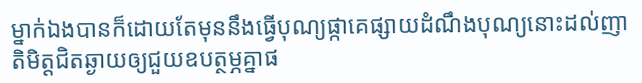ម្នាក់ឯងបានក៏ដោយតែមុននឹងធ្វើបុណ្យផ្កាគេផ្សាយដំណឹងបុណ្យនោះដល់ញាតិមិត្តជិតឆ្ងាយឲ្យជួយឧបត្ថម្ភគ្នាផ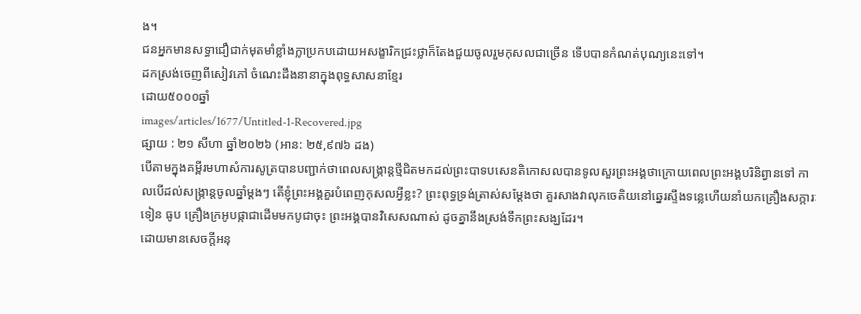ង។
ជនអ្នកមានសទ្ធាជឿជាក់មុតមាំខ្លាំងក្លាប្រកបដោយអសង្ខារិកជ្រះថ្លាក៏តែងជួយចូលរួមកុសលជាច្រើន ទើបបានកំណត់បុណ្យនេះទៅ។
ដកស្រង់ចេញពីសៀវភៅ ចំណេះដឹងនានាក្នុងពុទ្ធសាសនាខ្មែរ
ដោយ៥០០០ឆ្នាំ
images/articles/1677/Untitled-1-Recovered.jpg
ផ្សាយ : ២១ សីហា ឆ្នាំ២០២៦ (អាន: ២៥,៩៧៦ ដង)
បើតាមក្នុងគម្ពីរមហាសំការសូត្របានបញ្ជាក់ថាពេលសង្ក្រាន្តថ្មីជិតមកដល់ព្រះបាទបសេនតិកោសលបានទូលសួរព្រះអង្គថាក្រោយពេលព្រះអង្គបរិនិព្វានទៅ កាលបើដល់សង្ក្រាន្តចូលឆ្នាំម្ដងៗ តើខ្ញុំព្រះអង្គគួរបំពេញកុសលអ្វីខ្លះ? ព្រះពុទ្ធទ្រង់ត្រាស់សម្ដែងថា គួរសាងវាលុកចេតិយនៅឆ្នេរស្ទឹងទន្លេហើយនាំយកគ្រឿងសក្ការៈ ទៀន ធូប គ្រឿងក្រអូបផ្កាជាដើមមកបូជាចុះ ព្រះអង្គបានវិសេសណាស់ ដូចគ្នានឹងស្រង់ទឹកព្រះសង្ឃដែរ។
ដោយមានសេចក្ដីអនុ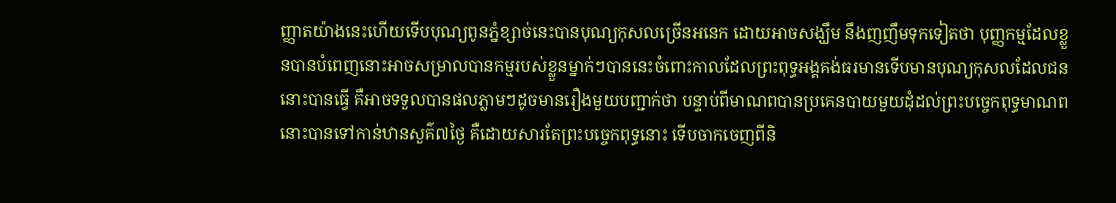ញ្ញាតយ៉ាងនេះហើយទើបបុណ្យពូនភ្នំខ្សាច់នេះបានបុណ្យកុសលច្រើនអនេក ដោយអាចសង្ឃឹម នឹងញញឹមទុកទៀតថា បុញ្ញកម្មដែលខ្លួនបានបំពេញនោះអាចសម្រាលបានកម្មរបស់ខ្លួនម្នាក់ៗបាននេះចំពោះកាលដែលព្រះពុទ្ធអង្គគង់ធរមានទើបមានបុណ្យកុសលដែលជននោះបានធ្វើ គឺអាចទទួលបានផលភ្លាមៗដូចមានរឿងមួយបញ្ជាក់ថា បន្ទាប់ពីមាណពបានប្រគេនបាយមួយដុំដល់ព្រះបច្ចេកពុទ្ធមាណពនោះបានទៅកាន់ឋានសួគ៌៧ថ្ងៃ គឺដោយសារតែព្រះបច្ចេកពុទ្ធនោះ ទើបចាកចេញពីនិ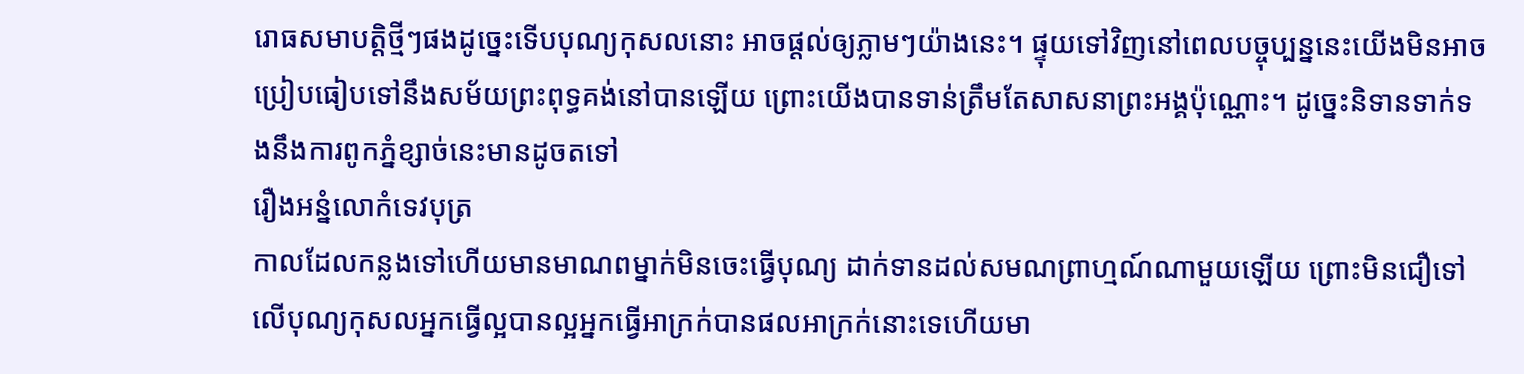រោធសមាបត្តិថ្មីៗផងដូច្នេះទើបបុណ្យកុសលនោះ អាចផ្ដល់ឲ្យភ្លាមៗយ៉ាងនេះ។ ផ្ទុយទៅវិញនៅពេលបច្ចុប្បន្ននេះយើងមិនអាចប្រៀបធៀបទៅនឹងសម័យព្រះពុទ្ធគង់នៅបានឡើយ ព្រោះយើងបានទាន់ត្រឹមតែសាសនាព្រះអង្គប៉ុណ្ណោះ។ ដូច្នេះនិទានទាក់ទងនឹងការពូកភ្នំខ្សាច់នេះមានដូចតទៅ
រឿងអន្នំលោកំទេវបុត្រ
កាលដែលកន្លងទៅហើយមានមាណពម្នាក់មិនចេះធ្វើបុណ្យ ដាក់ទានដល់សមណព្រាហ្មណ៍ណាមួយឡើយ ព្រោះមិនជឿទៅលើបុណ្យកុសលអ្នកធ្វើល្អបានល្អអ្នកធ្វើអាក្រក់បានផលអាក្រក់នោះទេហើយមា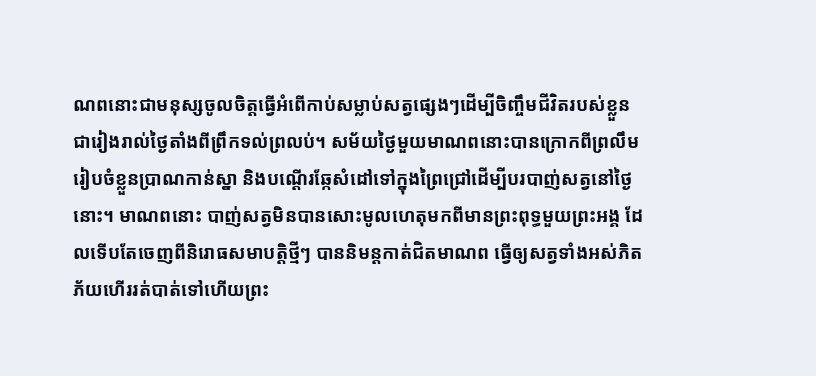ណពនោះជាមនុស្សចូលចិត្តធ្វើអំពើកាប់សម្លាប់សត្វផ្សេងៗដើម្បីចិញ្ចឹមជីវិតរបស់ខ្លួនជារៀងរាល់ថ្ងៃតាំងពីព្រឹកទល់ព្រលប់។ សម័យថ្ងៃមួយមាណពនោះបានក្រោកពីព្រលឹមរៀបចំខ្លួនប្រាណកាន់ស្នា និងបណ្ដើរឆ្កែសំដៅទៅក្នុងព្រៃជ្រៅដើម្បីបរបាញ់សត្វនៅថ្ងៃនោះ។ មាណពនោះ បាញ់សត្វមិនបានសោះមូលហេតុមកពីមានព្រះពុទ្ធមួយព្រះអង្គ ដែលទើបតែចេញពីនិរោធសមាបត្តិថ្មីៗ បាននិមន្តកាត់ជិតមាណព ធ្វើឲ្យសត្វទាំងអស់ភិតភ័យហើររត់បាត់ទៅហើយព្រះ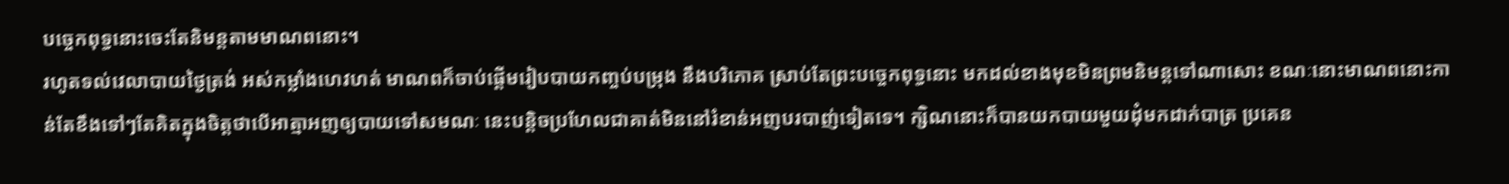បច្ចេកពុទ្ធនោះចេះតែនិមន្តតាមមាណពនោះ។
រហូតទល់វេលាបាយថ្ងៃត្រង់ អស់កម្លាំងហេវហត់ មាណពក៏ចាប់ផ្ដើមរៀបបាយកញ្ចប់បម្រុង នឹងបរិភោគ ស្រាប់តែព្រះបច្ចេកពុទ្ធនោះ មកដល់ខាងមុខមិនព្រមនិមន្តទៅណាសោះ ខណៈនោះមាណពនោះកាន់តែខឹងទៅៗតែគិតក្នុងចិត្តថាបើអាត្មាអញឲ្យបាយទៅសមណៈ នេះបន្តិចប្រហែលជាគាត់មិននៅរំខាន់អញបរបាញ់ទៀតទេ។ ក្សិណនោះក៏បានយកបាយមួយដុំមកដាក់បាត្រ ប្រគេន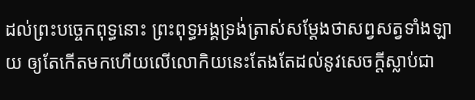ដល់ព្រះបច្ចេកពុទ្ធនោះ ព្រះពុទ្ធអង្គទ្រង់ត្រាស់សម្ដែងថាសព្វសត្វទាំងឡាយ ឲ្យតែកើតមកហើយលើលោកិយនេះតែងតែដល់នូវសេចក្ដីស្លាប់ជា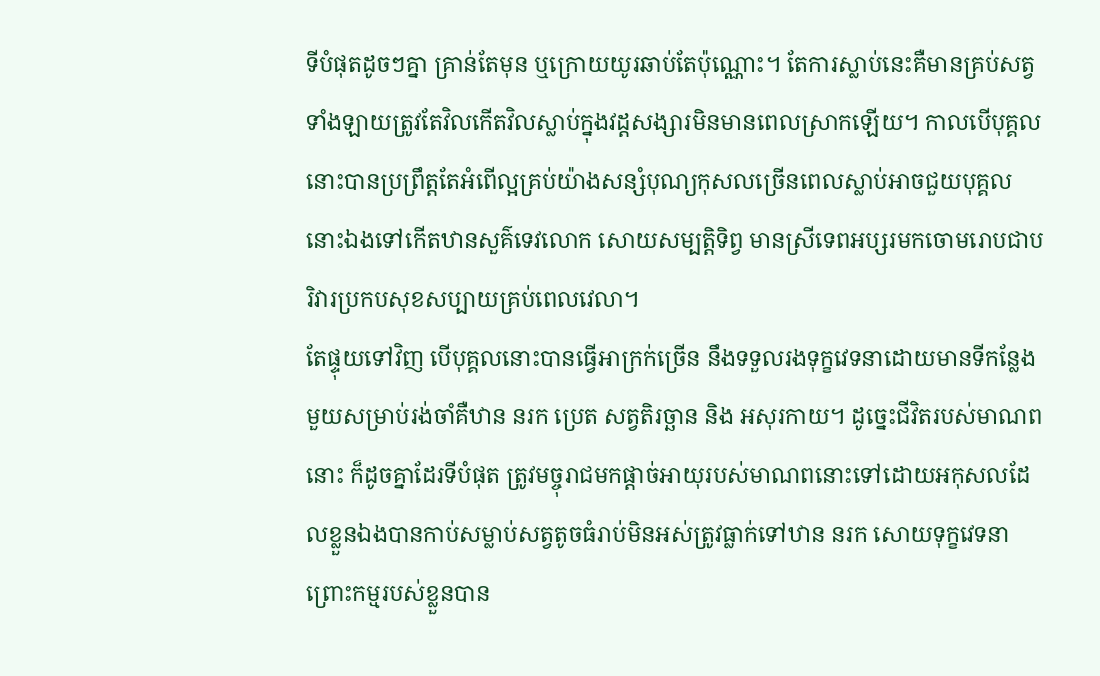ទីបំផុតដូចៗគ្នា គ្រាន់តែមុន ឬក្រោយយូរឆាប់តែប៉ុណ្ណោះ។ តែការស្លាប់នេះគឺមានគ្រប់សត្វទាំងឡាយត្រូវតែវិលកើតវិលស្លាប់ក្នុងវដ្ដសង្សារមិនមានពេលស្រាកឡើយ។ កាលបើបុគ្គលនោះបានប្រព្រឹត្តតែអំពើល្អគ្រប់យ៉ាងសន្សំបុណ្យកុសលច្រើនពេលស្លាប់អាចជួយបុគ្គលនោះឯងទៅកើតឋានសួគ៌ទេវលោក សោយសម្បត្តិទិព្វ មានស្រីទេពអប្សរមកចោមរោបជាបរិវារប្រកបសុខសប្បាយគ្រប់ពេលវេលា។
តែផ្ទុយទៅវិញ បើបុគ្គលនោះបានធ្វើអាក្រក់ច្រើន នឹងទទួលរងទុក្ខវេទនាដោយមានទីកន្លែងមួយសម្រាប់រង់ចាំគឺឋាន នរក ប្រេត សត្វតិរច្ឆាន និង អសុរកាយ។ ដូច្នេះជីវិតរបស់មាណពនោះ ក៏ដូចគ្នាដែរទីបំផុត ត្រូវមច្ចុរាជមកផ្ដាច់អាយុរបស់មាណពនោះទៅដោយអកុសលដែលខ្លួនឯងបានកាប់សម្លាប់សត្វតូចធំរាប់មិនអស់ត្រូវធ្លាក់ទៅឋាន នរក សោយទុក្ខវេទនា ព្រោះកម្មរបស់ខ្លួនបាន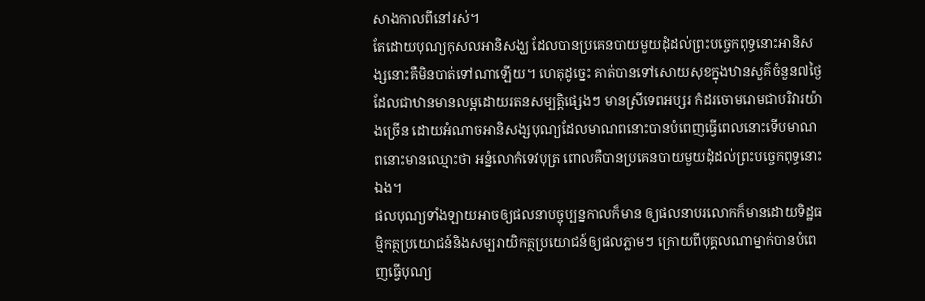សាងកាលពីនៅរស់។
តែដោយបុណ្យកុសលអានិសង្ឃ ដែលបានប្រគេនបាយមួយដុំដល់ព្រះបច្ចេកពុទ្ធនោះអានិសង្សនោះគឺមិនបាត់ទៅណាឡើយ។ ហេតុដូច្នេះ គាត់បានទៅសោយសុខក្នុងឋានសួគ៌ចំនួន៧ថ្ងៃ ដែលជាឋានមានលម្អដោយរតនសម្បត្តិផ្សេងៗ មានស្រីទេពអប្សរ កំដរចោមរោមជាបរិវារយ៉ាងច្រើន ដោយអំណាចអានិសង្សបុណ្យដែលមាណពនោះបានបំពេញធ្វើពេលនោះទើបមាណពនោះមានឈ្មោះថា អន្នំលោកំទេវបុត្រ ពោលគឺបានប្រគេនបាយមួយដុំដល់ព្រះបច្ចេកពុទ្ធនោះឯង។
ផលបុណ្យទាំងឡាយអាចឲ្យផលនាបច្ចុប្បន្នកាលក៏មាន ឲ្យផលនាបរលោកក៏មានដោយទិដ្ឋធម្មិកត្ថប្រយោជន៍និងសម្បរាយិកត្ថប្រយោជន៍ឲ្យផលភ្លាមៗ ក្រោយពីបុគ្គលណាម្នាក់បានបំពេញធ្វើបុណ្យ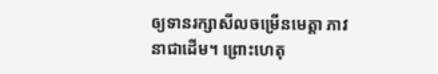ឲ្យទានរក្សាសីលចម្រើនមេត្តា ភាវនាជាដើម។ ព្រោះហេតុ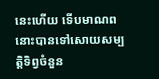នេះហើយ ទើបមាណពនោះបានទៅសោយសម្បត្តិទិព្វចំនួន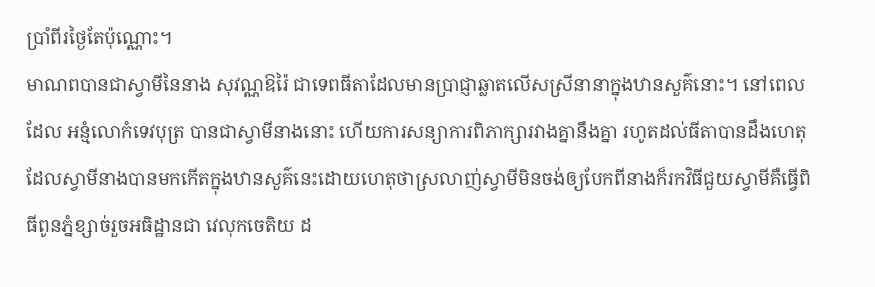ប្រាំពីរថ្ងៃតែប៉ុណ្ណោះ។
មាណពបានជាស្វាមីនៃនាង សុវណ្ណឱរ៉ៃ ជាទេពធីតាដែលមានប្រាជ្ញាឆ្លាតលើសស្រីនានាក្នុងឋានសួគ៌នោះ។ នៅពេលដែល អន្មំលោកំទេវបុត្រ បានជាស្វាមីនាងនោះ ហើយការសន្យាការពិភាក្សារវាងគ្នានឹងគ្នា រហូតដល់ធីតាបានដឹងហេតុ ដែលស្វាមីនាងបានមកកើតក្នុងឋានសួគ៌នេះដោយហេតុថាស្រលាញ់ស្វាមីមិនចង់ឲ្យបែកពីនាងក៏រកវិធីជួយស្វាមីគឺធ្វើពិធីពូនភ្នំខ្សាច់រួចអធិដ្ឋានជា វេលុកចេតិយ ដ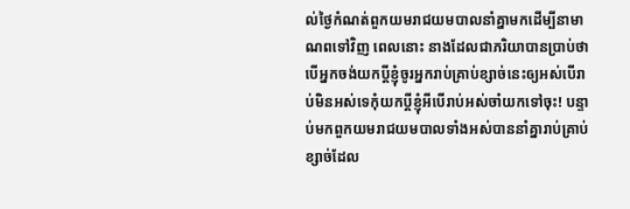ល់ថ្ងៃកំណត់ពួកយមរាជយមបាលនាំគ្នាមកដើម្បីនាមាណពទៅវិញ ពេលនោះ នាងដែលជាភរិយាបានប្រាប់ថា បើអ្នកចង់យកប្ដីខ្ញុំចូរអ្នករាប់គ្រាប់ខ្សាច់នេះឲ្យអស់បើរាប់មិនអស់ទេកុំយកប្ដីខ្ញុំអីបើរាប់អស់ចាំយកទៅចុះ! បន្ទាប់មកពួកយមរាជយមបាលទាំងអស់បាននាំគ្នារាប់គ្រាប់ខ្សាច់ដែល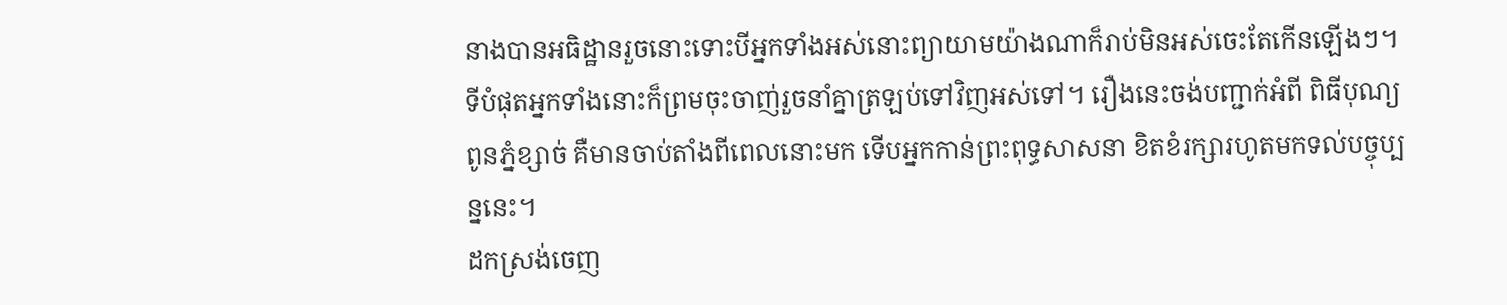នាងបានអធិដ្ឋានរួចនោះទោះបីអ្នកទាំងអស់នោះព្យាយាមយ៉ាងណាក៏រាប់មិនអស់ចេះតែកើនឡើងៗ។
ទីបំផុតអ្នកទាំងនោះក៏ព្រមចុះចាញ់រួចនាំគ្នាត្រឡប់ទៅវិញអស់ទៅ។ រឿងនេះចង់បញ្ជាក់អំពី ពិធីបុណ្យពូនភ្នំខ្សាច់ គឺមានចាប់តាំងពីពេលនោះមក ទើបអ្នកកាន់ព្រះពុទ្ធសាសនា ខិតខំរក្សារហូតមកទល់បច្ចុប្បន្ននេះ។
ដកស្រង់ចេញ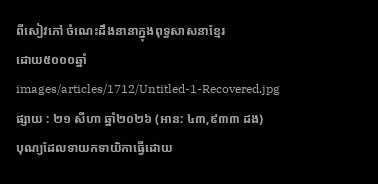ពីសៀវភៅ ចំណេះដឹងនានាក្នុងពុទ្ធសាសនាខ្មែរ
ដោយ៥០០០ឆ្នាំ
images/articles/1712/Untitled-1-Recovered.jpg
ផ្សាយ : ២១ សីហា ឆ្នាំ២០២៦ (អាន: ៤៣,៩៣៣ ដង)
បុណ្យដែលទាយកទាយិកាធ្វើដោយ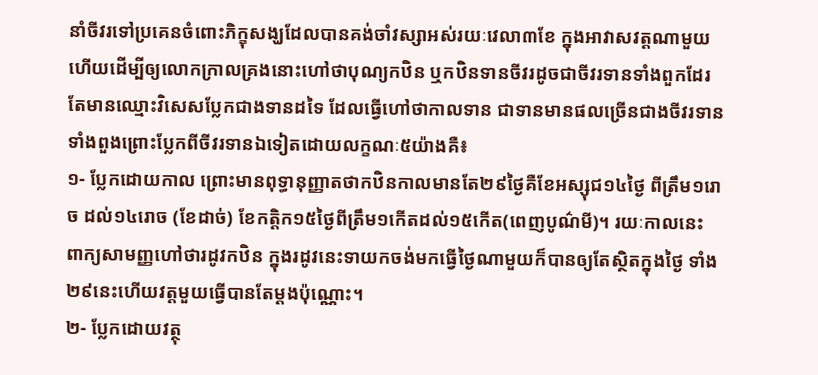នាំចីវរទៅប្រគេនចំពោះភិក្ខុសង្ឃដែលបានគង់ចាំវស្សាអស់រយៈវេលា៣ខែ ក្នុងអាវាសវត្តណាមួយហើយដើម្បីឲ្យលោកក្រាលគ្រងនោះហៅថាបុណ្យកឋិន ឬកឋិនទានចីវរដូចជាចីវរទានទាំងពួកដែរតែមានឈ្មោះវិសេសប្លែកជាងទានដទៃ ដែលធ្វើហៅថាកាលទាន ជាទានមានផលច្រើនជាងចីវរទានទាំងពួងព្រោះប្លែកពីចីវរទានឯទៀតដោយលក្ខណៈ៥យ៉ាងគឺ៖
១- ប្លែកដោយកាល ព្រោះមានពុទ្ធានុញ្ញាតថាកឋិនកាលមានតែ២៩ថ្ងៃគឺខែអស្សុជ១៤ថ្ងៃ ពីត្រឹម១រោច ដល់១៤រោច (ខែដាច់) ខែកត្តិក១៥ថ្ងៃពីត្រឹម១កើតដល់១៥កើត(ពេញបូណ៌មី)។ រយៈកាលនេះ ពាក្យសាមញ្ញហៅថារដូវកឋិន ក្នុងរដូវនេះទាយកចង់មកធ្វើថ្ងៃណាមួយក៏បានឲ្យតែស្ថិតក្នុងថ្ងៃ ទាំង២៩នេះហើយវត្តមួយធ្វើបានតែម្ដងប៉ុណ្ណោះ។
២- ប្លែកដោយវត្ថុ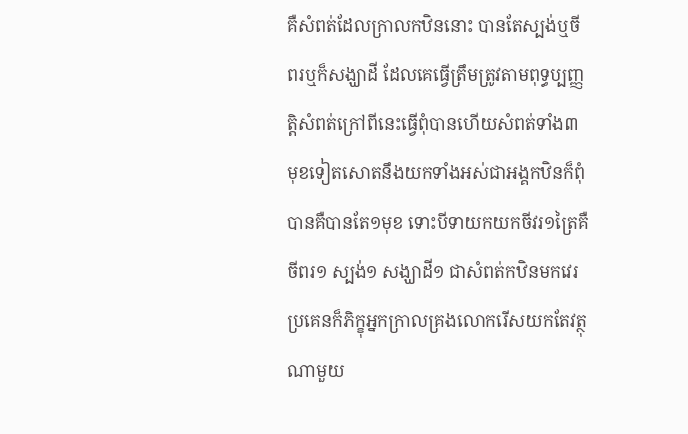គឺសំពត់ដែលក្រាលកឋិននោះ បានតែស្បង់ឬចីពរឬក៏សង្ឃាដី ដែលគេធ្វើត្រឹមត្រូវតាមពុទ្ធប្បញ្ញត្តិសំពត់ក្រៅពីនេះធ្វើពុំបានហើយសំពត់ទាំង៣មុខទៀតសោតនឹងយកទាំងអស់ជាអង្គកឋិនក៏ពុំបានគឺបានតែ១មុខ ទោះបីទាយកយកចីវរ១ត្រៃគឺ ចីពរ១ ស្បង់១ សង្ឃាដី១ ជាសំពត់កឋិនមកវេរប្រគេនក៏ភិក្ខុអ្នកក្រាលគ្រងលោករើសយកតែវត្ថុណាមួយ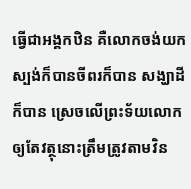ធ្វើជាអង្គកឋិន គឺលោកចង់យកស្បង់ក៏បានចីពរក៏បាន សង្ឃាដីក៏បាន ស្រេចលើព្រះទ័យលោក ឲ្យតែវត្ថុនោះត្រឹមត្រូវតាមវិន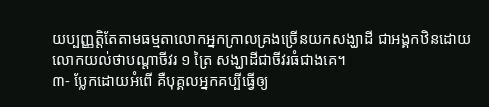យប្បញ្ញត្តិតែតាមធម្មតាលោកអ្នកក្រាលគ្រងច្រើនយកសង្ឃាដី ជាអង្គកឋិនដោយលោកយល់ថាបណ្ដាចីវរ ១ ត្រៃ សង្ឃាដីជាចីវរធំជាងគេ។
៣- ប្លែកដោយអំពើ គឺបុគ្គលអ្នកគប្បីធ្វើឲ្យ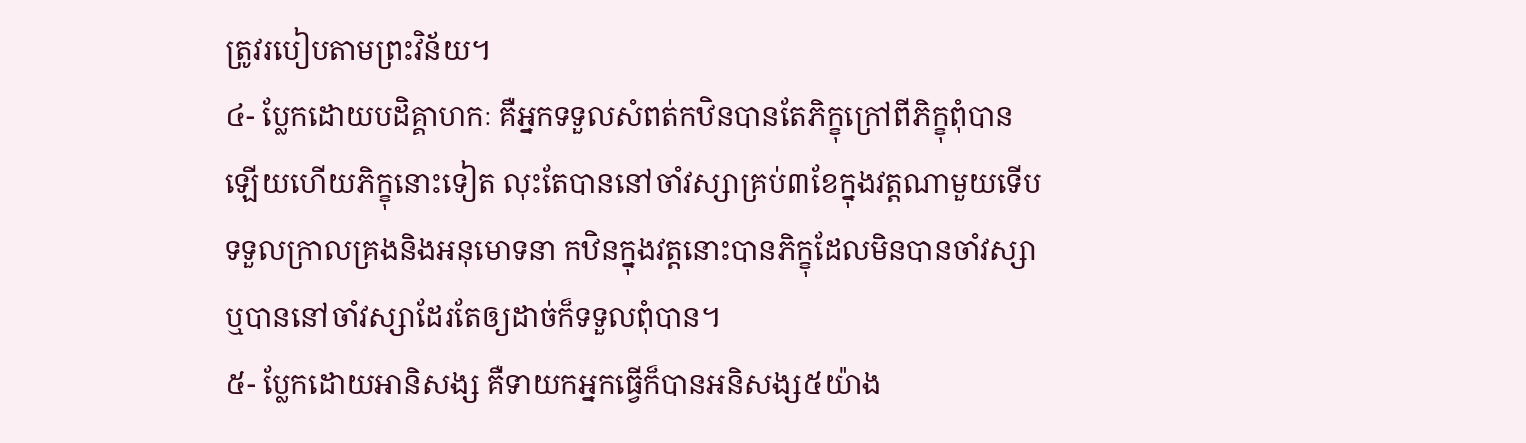ត្រូវរបៀបតាមព្រះវិន័យ។
៤- ប្លែកដោយបដិគ្គាហកៈ គឺអ្នកទទួលសំពត់កឋិនបានតែភិក្ខុក្រៅពីភិក្ខុពុំបានឡើយហើយភិក្ខុនោះទៀត លុះតែបាននៅចាំវស្សាគ្រប់៣ខែក្នុងវត្តណាមួយទើបទទួលក្រាលគ្រងនិងអនុមោទនា កឋិនក្នុងវត្តនោះបានភិក្ខុដែលមិនបានចាំវស្សាឬបាននៅចាំវស្សាដែរតែឲ្យដាច់ក៏ទទួលពុំបាន។
៥- ប្លែកដោយអានិសង្ស គឺទាយកអ្នកធ្វើក៏បានអនិសង្ស៥យ៉ាង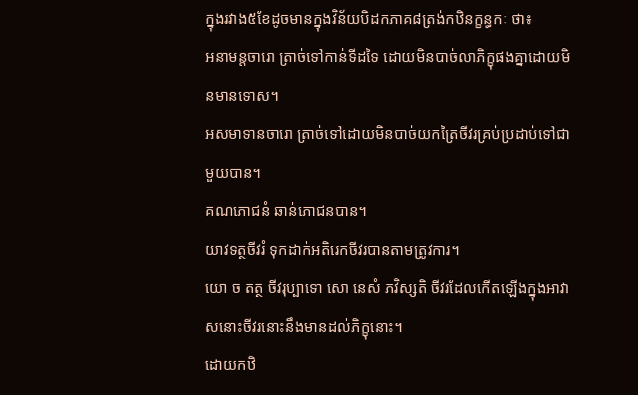ក្នុងរវាង៥ខែដូចមានក្នុងវិន័យបិដកភាគ៨ត្រង់កឋិនក្ខន្ធកៈ ថា៖
អនាមន្តចារោ ត្រាច់ទៅកាន់ទីដទៃ ដោយមិនបាច់លាភិក្ខុផងគ្នាដោយមិនមានទោស។
អសមាទានចារោ ត្រាច់ទៅដោយមិនបាច់យកត្រៃចីវរគ្រប់ប្រដាប់ទៅជាមួយបាន។
គណភោជនំ ឆាន់ភោជនបាន។
យាវទត្ថចីវរំ ទុកដាក់អតិរេកចីវរបានតាមត្រូវការ។
យោ ច តត្ថ ចីវរុប្បាទោ សោ នេសំ ភវិស្សតិ ចីវរដែលកើតឡើងក្នុងអាវាសនោះចីវរនោះនឹងមានដល់ភិក្ខុនោះ។
ដោយកឋិ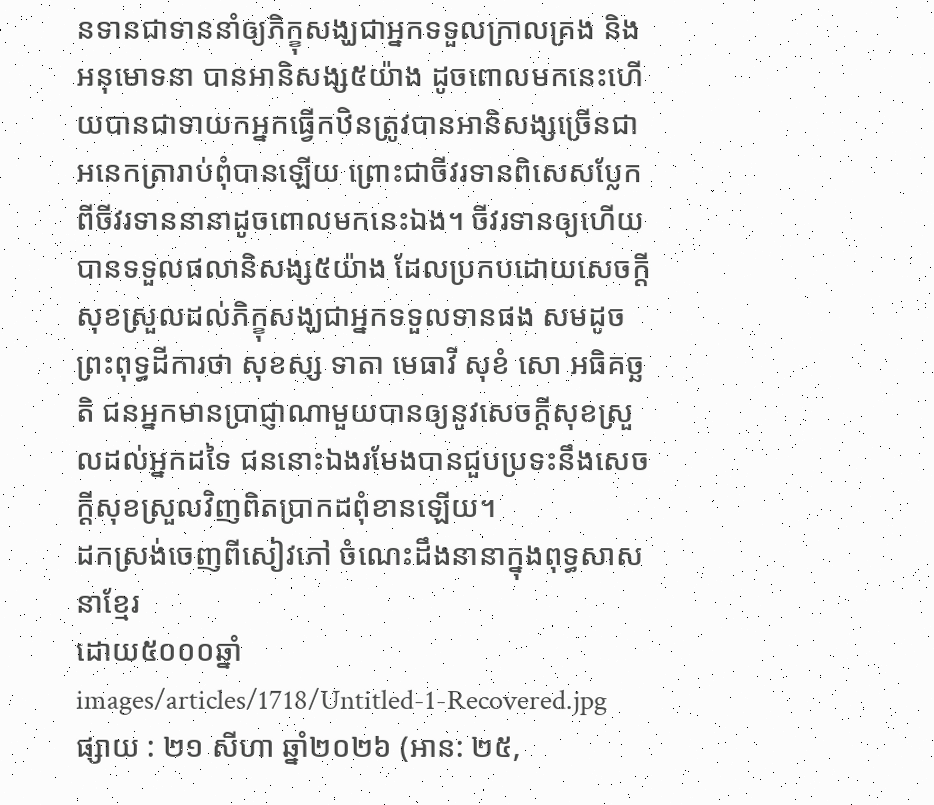នទានជាទាននាំឲ្យភិក្ខុសង្ឃជាអ្នកទទួលក្រាលគ្រង និងអនុមោទនា បានអានិសង្ស៥យ៉ាង ដូចពោលមកនេះហើយបានជាទាយកអ្នកធ្វើកឋិនត្រូវបានអានិសង្សច្រើនជាអនេកត្រារាប់ពុំបានឡើយ ព្រោះជាចីវរទានពិសេសប្លែកពីចីវរទាននានាដូចពោលមកនេះឯង។ ចីវរទានឲ្យហើយបានទទួលផលានិសង្ស៥យ៉ាង ដែលប្រកបដោយសេចក្ដីសុខស្រួលដល់ភិក្ខុសង្ឃជាអ្នកទទួលទានផង សមដូចព្រះពុទ្ធដីការថា សុខស្ស ទាតា មេធាវី សុខំ សោ អធិគច្ឆតិ ជនអ្នកមានប្រាជ្ញាណាមួយបានឲ្យនូវសេចក្ដីសុខស្រួលដល់អ្នកដទៃ ជននោះឯងរមែងបានជួបប្រទះនឹងសេចក្ដីសុខស្រួលវិញពិតប្រាកដពុំខានឡើយ។
ដកស្រង់ចេញពីសៀវភៅ ចំណេះដឹងនានាក្នុងពុទ្ធសាសនាខ្មែរ
ដោយ៥០០០ឆ្នាំ
images/articles/1718/Untitled-1-Recovered.jpg
ផ្សាយ : ២១ សីហា ឆ្នាំ២០២៦ (អាន: ២៥,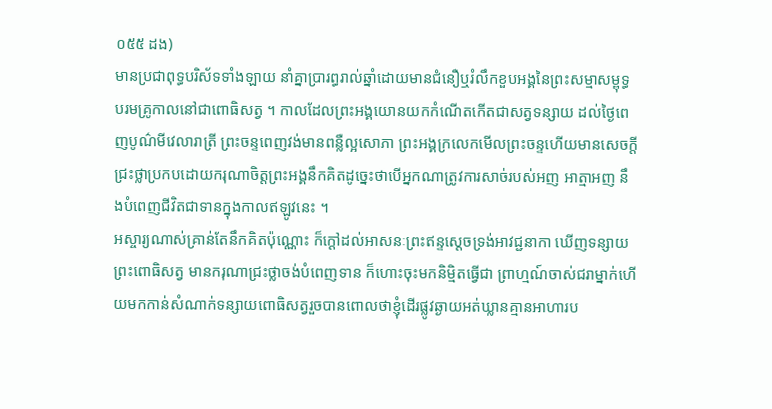០៥៥ ដង)
មានប្រជាពុទ្ធបរិស័ទទាំងឡាយ នាំគ្នាប្រារព្ធរាល់ឆ្នាំដោយមានជំនឿឬរំលឹកខួបអង្គនៃព្រះសម្មាសម្ពុទ្ធបរមគ្រូកាលនៅជាពោធិសត្វ ។ កាលដែលព្រះអង្គយោនយកកំណើតកើតជាសត្វទន្សាយ ដល់ថ្ងៃពេញបូណ៌មីវេលារាត្រី ព្រះចន្ទពេញវង់មានពន្លឺល្អសោភា ព្រះអង្គក្រលេកមើលព្រះចន្ទហើយមានសេចក្ដីជ្រះថ្លាប្រកបដោយករុណាចិត្តព្រះអង្គនឹកគិតដូច្នេះថាបើអ្នកណាត្រូវការសាច់របស់អញ អាត្មាអញ នឹងបំពេញជីវិតជាទានក្នុងកាលឥឡូវនេះ ។
អស្ចារ្យណាស់គ្រាន់តែនឹកគិតប៉ុណ្ណោះ ក៏ក្ដៅដល់អាសនៈព្រះឥន្ទស្ដេចទ្រង់អាវជ្ជនាកា ឃើញទន្សាយព្រះពោធិសត្វ មានករុណាជ្រះថ្លាចង់បំពេញទាន ក៏ហោះចុះមកនិម្មិតធ្វើជា ព្រាហ្មណ៍ចាស់ជរាម្នាក់ហើយមកកាន់សំណាក់ទន្សាយពោធិសត្វរួចបានពោលថាខ្ញុំដើរផ្លូវឆ្ងាយអត់ឃ្លានគ្មានអាហារប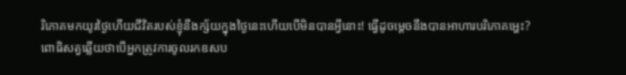រិភោគមកយូរថ្ងៃហើយជីវិតរបស់ខ្ញុំនឹងក្ស័យក្នុងថ្ងៃនេះហើយបើមិនបានអ្វីនោះ! ធ្វើដូចម្ដេចនឹងបានអាហារបរិភោគអ្ហេះ?
ពោធិសត្វឆ្លើយថាបើអ្នកត្រូវការចូលរកឧសប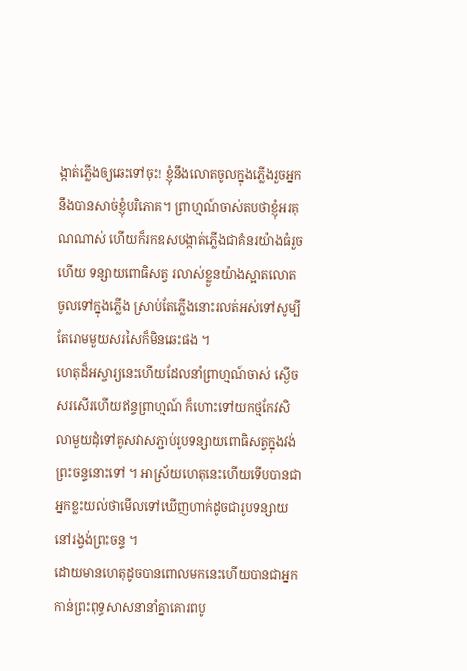ង្កាត់ភ្លើងឲ្យឆេះទៅចុះ! ខ្ញុំនឹងលោតចូលក្នុងភ្លើងរួចអ្នកនឹងបានសាច់ខ្ញុំបរិភោគ។ ព្រាហ្មណ៍ចាស់តបថាខ្ញុំអរគុណណាស់ ហើយក៏រកឧសបង្កាត់ភ្លើងជាគំនរយ៉ាងធំរួចហើយ ទន្សាយពោធិសត្វ រលាស់ខ្លួនយ៉ាងស្អាតលោតចូលទៅក្នុងភ្លើង ស្រាប់តែភ្លើងនោះរលត់អស់ទៅសូម្បីតែរោមមួយសរសៃក៏មិនឆេះផង ។
ហេតុដ៏អស្ចារ្យនេះហើយដែលនាំព្រាហ្មណ៍ចាស់ ស្ងើចសរសើរហើយឥន្ទព្រាហ្មណ៍ ក៏ហោះទៅយកថ្មកែវសិលាមួយដុំទៅគូសវាសភ្ជាប់រូបទន្សាយពោធិសត្វក្នុងវង់ព្រះចន្ទនោះទៅ ។ អាស្រ័យហេតុនេះហើយទើបបានជាអ្នកខ្លះយល់ថាមើលទៅឃើញហាក់ដូចជារូបទន្សាយនៅរង្វង់ព្រះចន្ទ ។
ដោយមានហេតុដូចបានពោលមកនេះហើយបានជាអ្នកកាន់ព្រះពុទ្ធសាសនានាំគ្នាគោរពបូ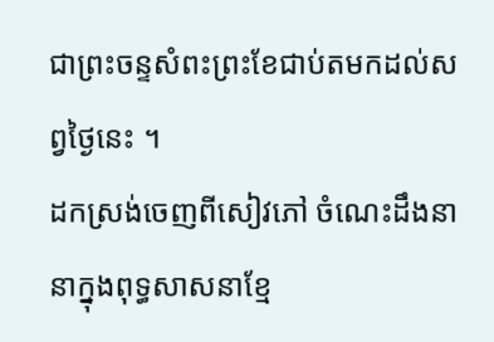ជាព្រះចន្ទសំពះព្រះខែជាប់តមកដល់សព្វថ្ងៃនេះ ។
ដកស្រង់ចេញពីសៀវភៅ ចំណេះដឹងនានាក្នុងពុទ្ធសាសនាខ្មែ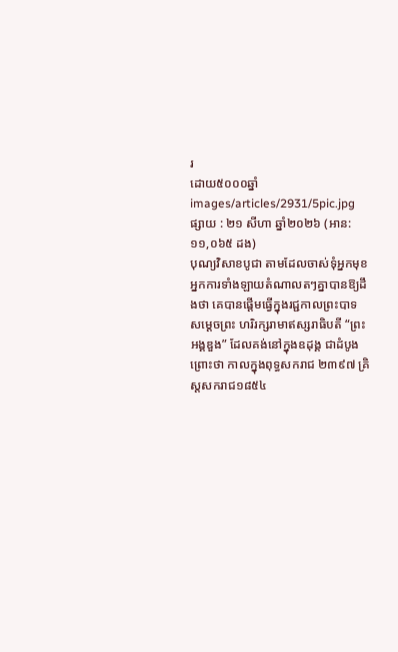រ
ដោយ៥០០០ឆ្នាំ
images/articles/2931/5pic.jpg
ផ្សាយ : ២១ សីហា ឆ្នាំ២០២៦ (អាន: ១១,០៦៥ ដង)
បុណ្យវិសាខបូជា តាមដែលចាស់ទុំអ្នកមុខ អ្នកការទាំងឡាយតំណាលតៗគ្នាបានឱ្យដឹងថា គេបានផ្ដើមធ្វើក្នុងរជ្ជកាលព្រះបាទ សម្ដេចព្រះ ហរិរក្សរាមាឥស្សរាធិបតី “ព្រះអង្គឌួង” ដែលគង់នៅក្នុងឧដុង្គ ជាដំបូងព្រោះថា កាលក្នុងពុទ្ធសករាជ ២៣៩៧ គ្រិស្ដសករាជ១៨៥៤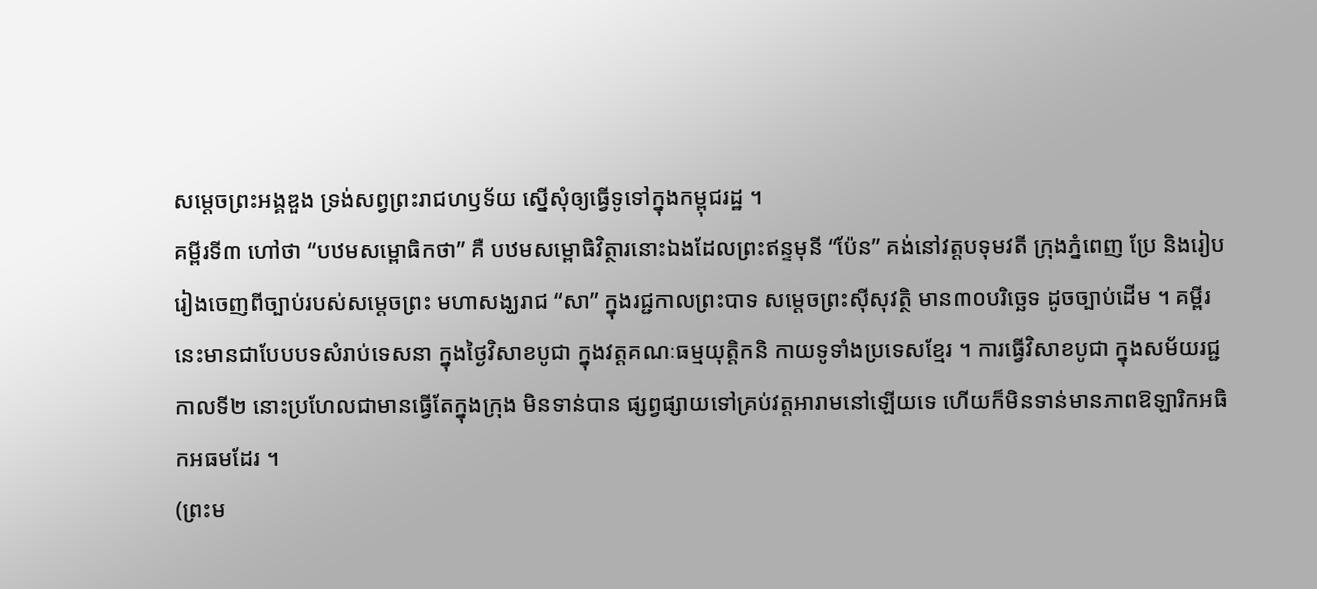សម្ដេចព្រះអង្គឌួង ទ្រង់សព្វព្រះរាជហឫទ័យ ស្នើសុំឲ្យធ្វើទូទៅក្នុងកម្ពុជរដ្ឋ ។
គម្ពីរទី៣ ហៅថា “បឋមសម្ពោធិកថា” គឺ បឋមសម្ពោធិវិត្ថារនោះឯងដែលព្រះឥន្ទមុនី “ប៉ែន” គង់នៅវត្ដបទុមវតី ក្រុងភ្នំពេញ ប្រែ និងរៀបរៀងចេញពីច្បាប់របស់សម្ដេចព្រះ មហាសង្ឃរាជ “សា” ក្នុងរជ្ជកាលព្រះបាទ សម្ដេចព្រះស៊ីសុវត្ថិ មាន៣០បរិច្ឆេទ ដូចច្បាប់ដើម ។ គម្ពីរនេះមានជាបែបបទសំរាប់ទេសនា ក្នុងថ្ងៃវិសាខបូជា ក្នុងវត្ដគណៈធម្មយុត្ដិកនិ កាយទូទាំងប្រទេសខ្មែរ ។ ការធ្វើវិសាខបូជា ក្នុងសម័យរជ្ជកាលទី២ នោះប្រហែលជាមានធ្វើតែក្នុងក្រុង មិនទាន់បាន ផ្សព្វផ្សាយទៅគ្រប់វត្ដអារាមនៅឡើយទេ ហើយក៏មិនទាន់មានភាពឱឡារិកអធិកអធមដែរ ។
(ព្រះម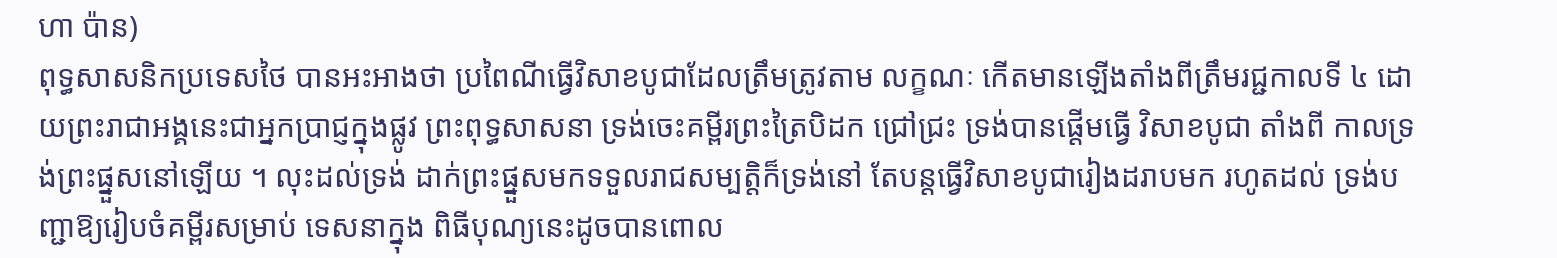ហា ប៉ាន)
ពុទ្ធសាសនិកប្រទេសថៃ បានអះអាងថា ប្រពៃណីធ្វើវិសាខបូជាដែលត្រឹមត្រូវតាម លក្ខណៈ កើតមានឡើងតាំងពីត្រឹមរជ្ជកាលទី ៤ ដោយព្រះរាជាអង្គនេះជាអ្នកប្រាជ្ញក្នុងផ្លូវ ព្រះពុទ្ធសាសនា ទ្រង់ចេះគម្ពីរព្រះត្រៃបិដក ជ្រៅជ្រះ ទ្រង់បានផ្ដើមធ្វើ វិសាខបូជា តាំងពី កាលទ្រង់ព្រះផ្នួសនៅឡើយ ។ លុះដល់ទ្រង់ ដាក់ព្រះផ្នួសមកទទួលរាជសម្បត្ដិក៏ទ្រង់នៅ តែបន្ដធ្វើវិសាខបូជារៀងដរាបមក រហូតដល់ ទ្រង់បញ្ជាឱ្យរៀបចំគម្ពីរសម្រាប់ ទេសនាក្នុង ពិធីបុណ្យនេះដូចបានពោល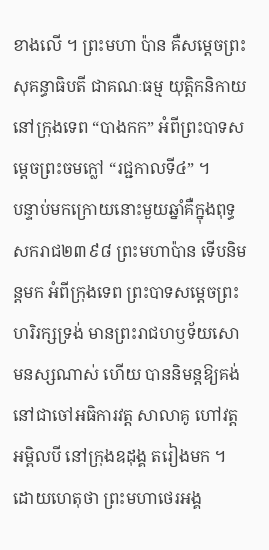ខាងលើ ។ ព្រះមហា ប៉ាន គឺសម្ដេចព្រះសុគន្ធាធិបតី ជាគណៈធម្ម យុត្ដិកនិកាយនៅក្រុងទេព “បាងកក” អំពីព្រះបាទសម្ដេចព្រះចមក្លៅ “រជ្ជកាលទី៤” ។
បន្ទាប់មកក្រោយនោះមួយឆ្នាំគឺក្នុងពុទ្ធ សករាជ២៣៩៨ ព្រះមហាប៉ាន ទើបនិមន្ដមក អំពីក្រុងទេព ព្រះបាទសម្ដេចព្រះហរិរក្សទ្រង់ មានព្រះរាជហឫទ័យសោមនស្សណាស់ ហើយ បាននិមន្ដឱ្យគង់នៅជាចៅអធិការវត្ដ សាលាគូ ហៅវត្ដអម្ពិលបី នៅក្រុងឧដុង្គ តរៀងមក ។ ដោយហេតុថា ព្រះមហាថេរអង្គ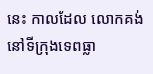នេះ កាលដែល លោកគង់នៅទីក្រុងទេពធ្លា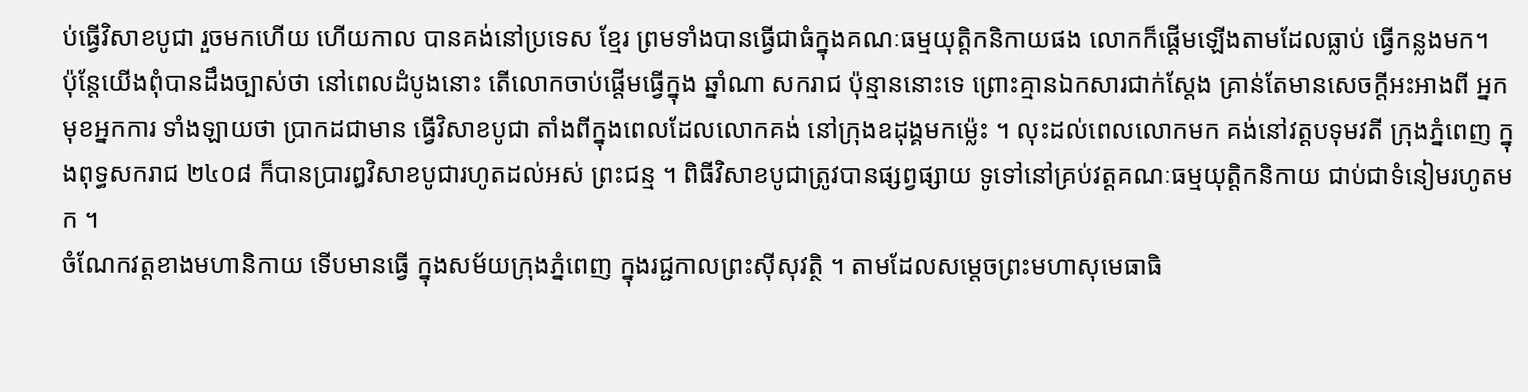ប់ធ្វើវិសាខបូជា រួចមកហើយ ហើយកាល បានគង់នៅប្រទេស ខ្មែរ ព្រមទាំងបានធ្វើជាធំក្នុងគណៈធម្មយុត្ដិកនិកាយផង លោកក៏ផ្ដើមឡើងតាមដែលធ្លាប់ ធ្វើកន្លងមក។
ប៉ុន្ដែយើងពុំបានដឹងច្បាស់ថា នៅពេលដំបូងនោះ តើលោកចាប់ផ្ដើមធ្វើក្នុង ឆ្នាំណា សករាជ ប៉ុន្មាននោះទេ ព្រោះគ្មានឯកសារជាក់ស្ដែង គ្រាន់តែមានសេចក្ដីអះអាងពី អ្នកមុខអ្នកការ ទាំងឡាយថា ប្រាកដជាមាន ធ្វើវិសាខបូជា តាំងពីក្នុងពេលដែលលោកគង់ នៅក្រុងឧដុង្គមកម្ល៉េះ ។ លុះដល់ពេលលោកមក គង់នៅវត្ដបទុមវតី ក្រុងភ្នំពេញ ក្នុងពុទ្ធសករាជ ២៤០៨ ក៏បានប្រារឰវិសាខបូជារហូតដល់អស់ ព្រះជន្ម ។ ពិធីវិសាខបូជាត្រូវបានផ្សព្វផ្សាយ ទូទៅនៅគ្រប់វត្ដគណៈធម្មយុត្ដិកនិកាយ ជាប់ជាទំនៀមរហូតមក ។
ចំណែកវត្ដខាងមហានិកាយ ទើបមានធ្វើ ក្នុងសម័យក្រុងភ្នំពេញ ក្នុងរជ្ជកាលព្រះស៊ីសុវត្ថិ ។ តាមដែលសម្ដេចព្រះមហាសុមេធាធិ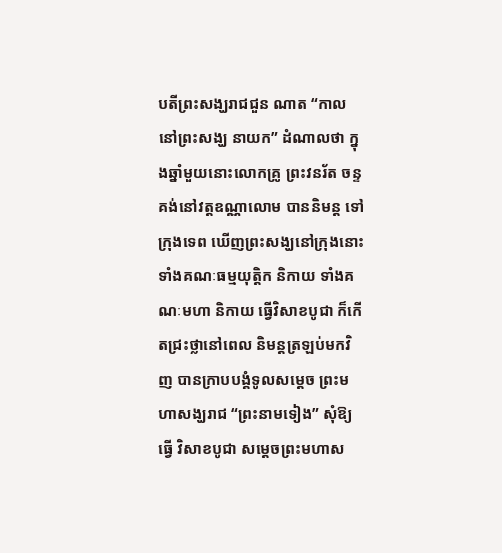បតីព្រះសង្ឃរាជជួន ណាត “កាលនៅព្រះសង្ឃ នាយក” ដំណាលថា ក្នុងឆ្នាំមួយនោះលោកគ្រូ ព្រះវនរ័ត ចន្ទ គង់នៅវត្ដឧណ្ណាលោម បាននិមន្ដ ទៅក្រុងទេព ឃើញព្រះសង្ឃនៅក្រុងនោះ ទាំងគណៈធម្មយុត្ដិក និកាយ ទាំងគណៈមហា និកាយ ធ្វើវិសាខបូជា ក៏កើតជ្រះថ្លានៅពេល និមន្ដត្រឡប់មកវិញ បានក្រាបបង្គំទូលសម្ដេច ព្រះមហាសង្ឃរាជ “ព្រះនាមទៀង” សុំឱ្យធ្វើ វិសាខបូជា សម្ដេចព្រះមហាស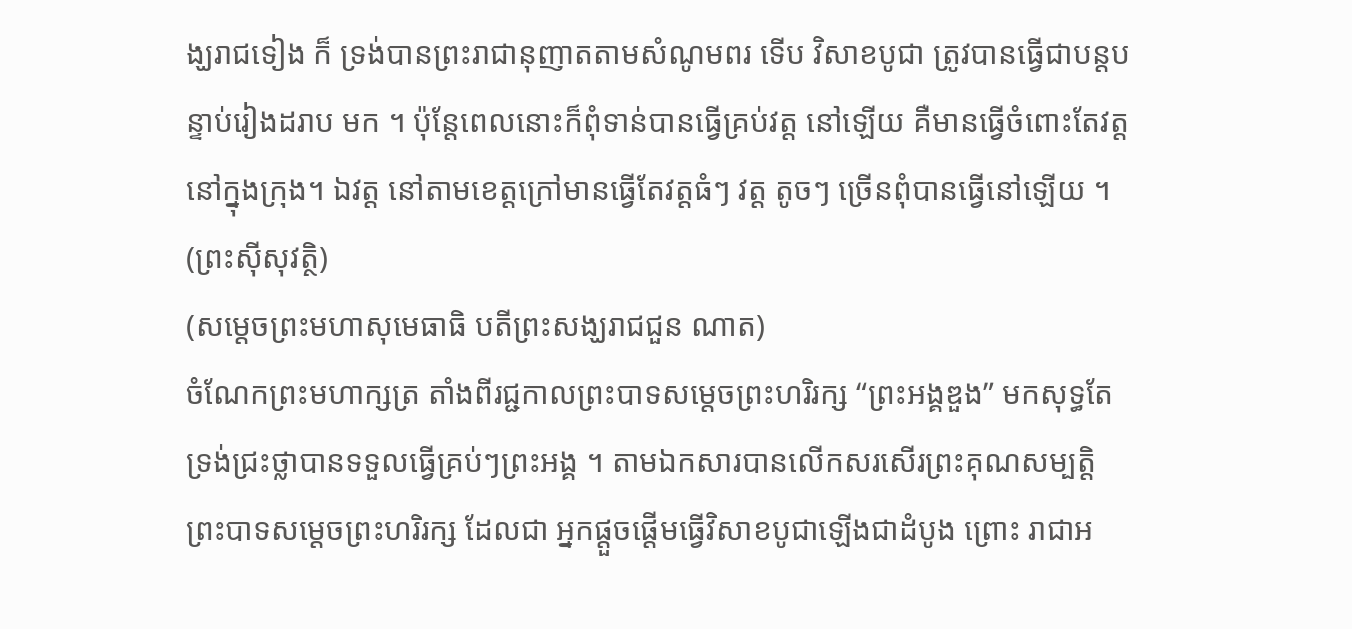ង្ឃរាជទៀង ក៏ ទ្រង់បានព្រះរាជានុញាតតាមសំណូមពរ ទើប វិសាខបូជា ត្រូវបានធ្វើជាបន្ដបន្ទាប់រៀងដរាប មក ។ ប៉ុន្ដែពេលនោះក៏ពុំទាន់បានធ្វើគ្រប់វត្ដ នៅឡើយ គឺមានធ្វើចំពោះតែវត្ដនៅក្នុងក្រុង។ ឯវត្ដ នៅតាមខេត្ដក្រៅមានធ្វើតែវត្ដធំៗ វត្ដ តូចៗ ច្រើនពុំបានធ្វើនៅឡើយ ។
(ព្រះស៊ីសុវត្ថិ)
(សម្ដេចព្រះមហាសុមេធាធិ បតីព្រះសង្ឃរាជជួន ណាត)
ចំណែកព្រះមហាក្សត្រ តាំងពីរជ្ជកាលព្រះបាទសម្ដេចព្រះហរិរក្ស “ព្រះអង្គឌួង” មកសុទ្ធតែទ្រង់ជ្រះថ្លាបានទទួលធ្វើគ្រប់ៗព្រះអង្គ ។ តាមឯកសារបានលើកសរសើរព្រះគុណសម្បត្ដិ ព្រះបាទសម្ដេចព្រះហរិរក្ស ដែលជា អ្នកផ្ដួចផ្ដើមធ្វើវិសាខបូជាឡើងជាដំបូង ព្រោះ រាជាអ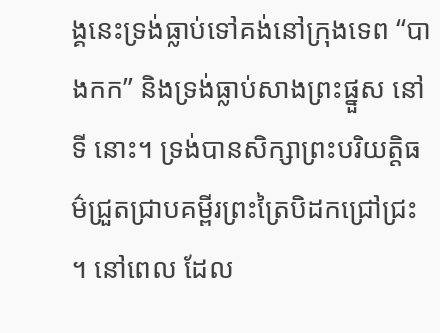ង្គនេះទ្រង់ធ្លាប់ទៅគង់នៅក្រុងទេព “បាងកក” និងទ្រង់ធ្លាប់សាងព្រះផ្នួស នៅទី នោះ។ ទ្រង់បានសិក្សាព្រះបរិយត្ដិធម៌ជ្រួតជ្រាបគម្ពីរព្រះត្រៃបិដកជ្រៅជ្រះ ។ នៅពេល ដែល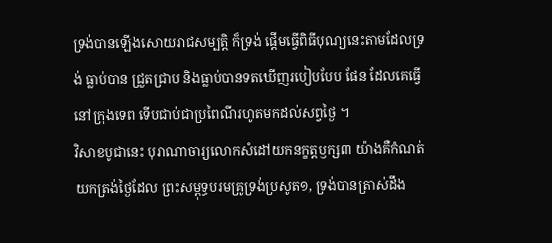ទ្រង់បានឡើងសោយរាជសម្បត្ដិ ក៏ទ្រង់ ផ្ដើមធ្វើពិធីបុណ្យនេះតាមដែលទ្រង់ ធ្លាប់បាន ជ្រួតជ្រាប និងធ្លាប់បានទតឃើញរបៀបបែប ផែន ដែលគេធ្វើនៅក្រុងទេព ទើបជាប់ជាប្រពៃណីរហូតមកដល់សព្វថ្ងៃ ។
វិសាខបូជានេះ បុរាណាចារ្យលោកសំដៅយកនក្ខត្តឫក្ស៣ យ៉ាងគឺកំណត់យកត្រង់ថ្ងៃដែល ព្រះសម្ពុទ្ធបរមគ្រូទ្រង់ប្រសូត១, ទ្រង់បានត្រាស់ដឹង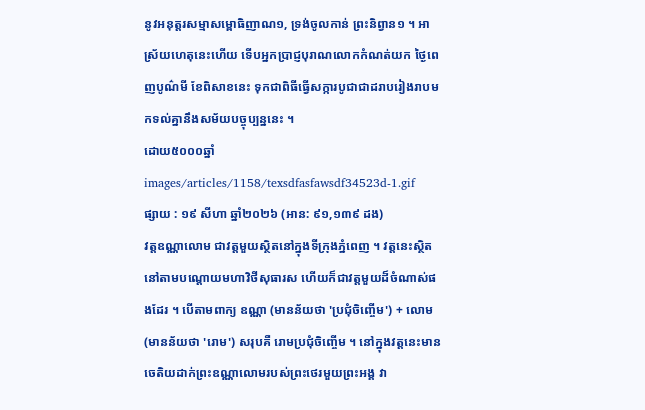នូវអនុត្តរសម្មាសម្ពោធិញាណ១, ទ្រង់ចូលកាន់ ព្រះនិព្វាន១ ។ អាស្រ័យហេតុនេះហើយ ទើបអ្នកប្រាជ្ញបុរាណលោកកំណត់យក ថ្ងៃពេញបូណ៌មី ខែពិសាខនេះ ទុកជាពិធីធ្វើសក្ការបូជាជាដរាបរៀងរាបមកទល់គ្នានឹងសម័យបច្ចុប្បន្ននេះ ។
ដោយ៥០០០ឆ្នាំ
images/articles/1158/texsdfasfawsdf34523d-1.gif
ផ្សាយ : ១៩ សីហា ឆ្នាំ២០២៦ (អាន: ៩១,១៣៩ ដង)
វត្តឧណ្ណាលោម ជាវត្តមួយស្ថិតនៅក្នុងទីក្រុងភ្នំពេញ ។ វត្តនេះស្ថិតនៅតាមបណ្ដោយមហាវិថីសុធារស ហើយក៏ជាវត្តមួយដ៏ចំណាស់ផងដែរ ។ បើតាមពាក្យ ឧណ្ណា (មានន័យថា 'ប្រជុំចិញ្ចើម') + លោម (មានន័យថា 'រោម') សរុបគឺ រោមប្រជុំចិញ្ចើម ។ នៅក្នុងវត្តនេះមានចេតិយដាក់ព្រះឧណ្ណាលោមរបស់ព្រះថេរមួយព្រះអង្គ វា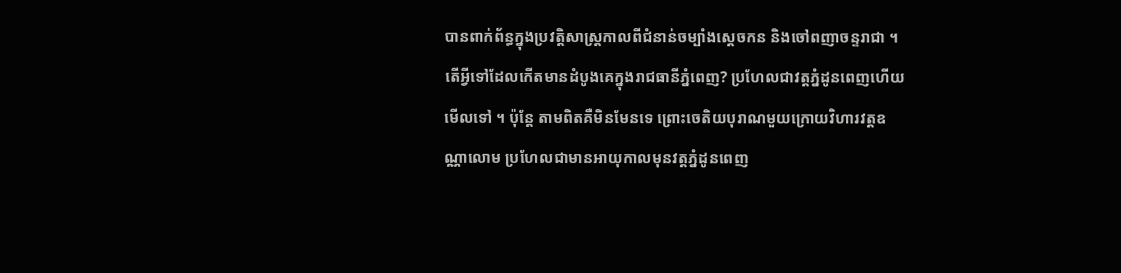បានពាក់ព័ន្ធក្នុងប្រវត្តិសាស្ត្រកាលពីជំនាន់ចម្បាំងស្ដេចកន និងចៅពញាចន្ទរាជា ។
តើអ្វីទៅដែលកើតមានដំបូងគេក្នុងរាជធានីភ្នំពេញ? ប្រហែលជាវត្តភ្នំដូនពេញហើយមើលទៅ ។ ប៉ុន្តែ តាមពិតគឺមិនមែនទេ ព្រោះចេតិយបុរាណមួយក្រោយវិហារវត្តឧណ្ណាលោម ប្រហែលជាមានអាយុកាលមុនវត្តភ្នំដូនពេញ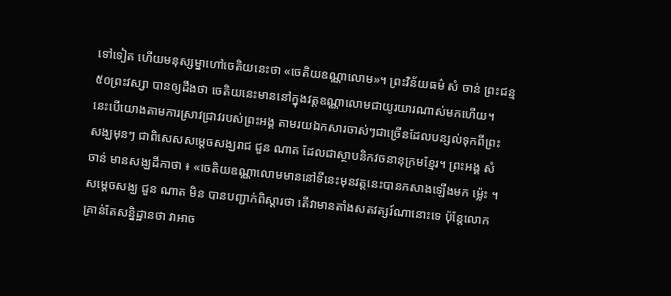ទៅទៀត ហើយមនុស្សម្នាហៅចេតិយនេះថា «ចេតិយឧណ្ណាលោម»។ ព្រះវិន័យធម៌ សំ ចាន់ ព្រះជន្ម ៥០ព្រះវស្សា បានឲ្យដឹងថា ចេតិយនេះមាននៅក្នុងវត្តឧណ្ណាលោមជាយូរយារណាស់មកហើយ។
នេះបើយោងតាមការស្រាវជ្រាវរបស់ព្រះអង្គ តាមរយឯកសារចាស់ៗជាច្រើនដែលបន្សល់ទុកពីព្រះសង្ឃមុនៗ ជាពិសេសសម្តេចសង្ឃរាជ ជួន ណាត ដែលជាស្ថាបនិកវចនានុក្រមខ្មែរ។ ព្រះអង្គ សំ ចាន់ មានសង្ឃដីកាថា ៖ «ចេតិយឧណ្ណាលោមមាននៅទីនេះមុនវត្តនេះបានកសាងឡើងមក ម្ល៉េះ ។ សម្តេចសង្ឃ ជួន ណាត មិន បានបញ្ជាក់ពិស្តារថា តើវាមានតាំងសតវត្សរ៍ណានោះទេ ប៉ុន្តែលោកគ្រាន់តែសន្និដ្ឋានថា វាអាច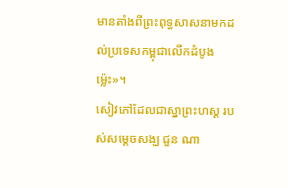មានតាំងពីព្រះពុទ្ធសាសនាមកដល់ប្រទេសកម្ពុជាលើកដំបូងម្ល៉េះ»។
សៀវភៅដែលជាស្នាព្រះហស្ដ របស់សម្តេចសង្ឃ ជួន ណា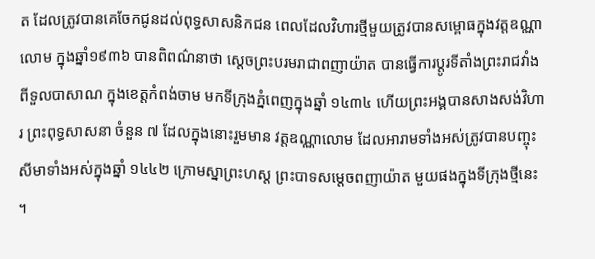ត ដែលត្រូវបានគេចែកជូនដល់ពុទ្ធសាសនិកជន ពេលដែលវិហារថ្មីមួយត្រូវបានសម្ពោធក្នុងវត្តឧណ្ណាលោម ក្នុងឆ្នាំ១៩៣៦ បានពិពណ៌នាថា ស្តេចព្រះបរមរាជាពញាយ៉ាត បានធ្វើការប្តូរទីតាំងព្រះរាជវាំង ពីទួលបាសាណ ក្នុងខេត្តកំពង់ចាម មកទីក្រុងភ្នំពេញក្នុងឆ្នាំ ១៤៣៤ ហើយព្រះអង្គបានសាងសង់វិហារ ព្រះពុទ្ធសាសនា ចំនួន ៧ ដែលក្នុងនោះរួមមាន វត្តឧណ្ណាលោម ដែលអារាមទាំងអស់ត្រូវបានបញ្ចុះសីមាទាំងអស់ក្នុងឆ្នាំ ១៤៤២ ក្រោមស្នាព្រះហស្ត ព្រះបាទសម្តេចពញាយ៉ាត មួយផងក្នុងទីក្រុងថ្មីនេះ ។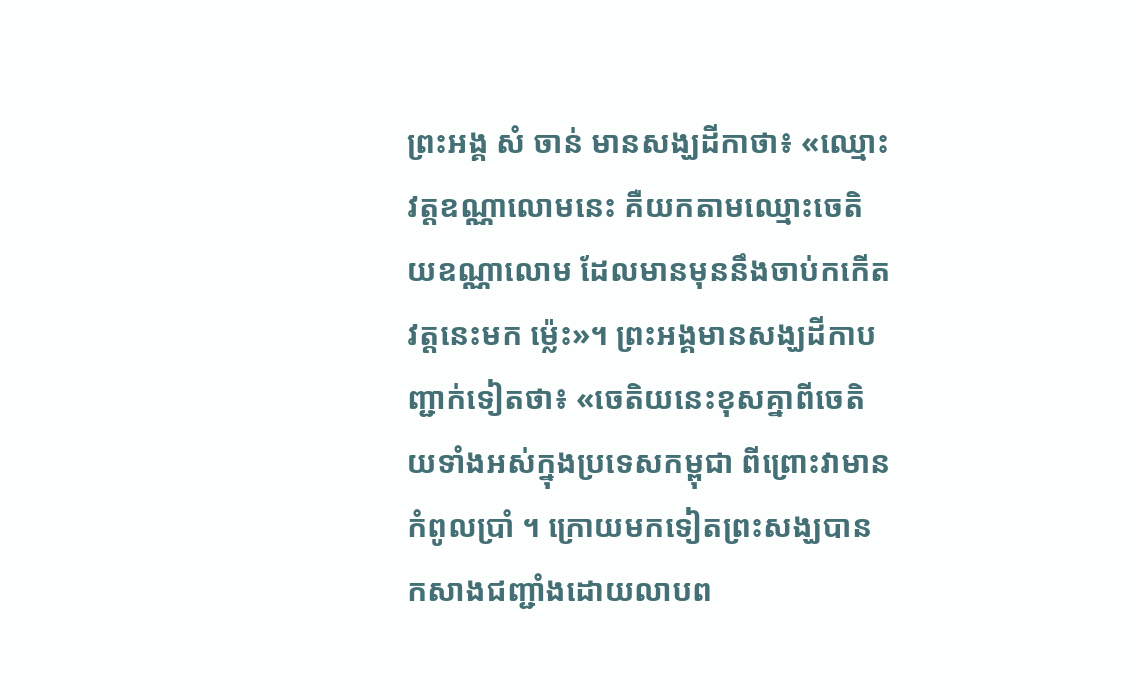ព្រះអង្គ សំ ចាន់ មានសង្ឃដីកាថា៖ «ឈ្មោះវត្តឧណ្ណាលោមនេះ គឺយកតាមឈ្មោះចេតិយឧណ្ណាលោម ដែលមានមុននឹងចាប់កកើតវត្តនេះមក ម្ល៉េះ»។ ព្រះអង្គមានសង្ឃដីកាបញ្ជាក់ទៀតថា៖ «ចេតិយនេះខុសគ្នាពីចេតិយទាំងអស់ក្នុងប្រទេសកម្ពុជា ពីព្រោះវាមានកំពូលប្រាំ ។ ក្រោយមកទៀតព្រះសង្ឃបានកសាងជញ្ជាំងដោយលាបព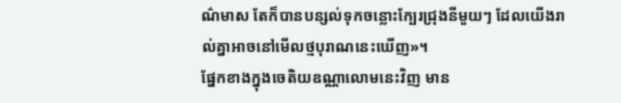ណ៌មាស តែក៏បានបន្សល់ទុកចន្លោះក្បែរជ្រុងនីមួយៗ ដែលយើងរាល់គ្នាអាចនៅមើលថ្មបុរាណនេះឃើញ»។
ផ្នែកខាងក្នុងចេតិយឧណ្ណាលោមនេះវិញ មាន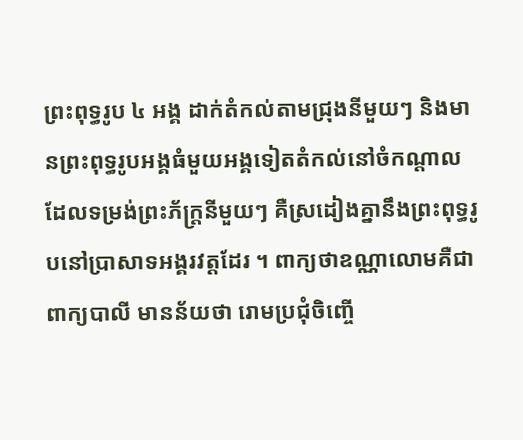ព្រះពុទ្ធរូប ៤ អង្គ ដាក់តំកល់តាមជ្រុងនីមួយៗ និងមានព្រះពុទ្ធរូបអង្គធំមួយអង្គទៀតតំកល់នៅចំកណ្តាល ដែលទម្រង់ព្រះភ័ក្ត្រនីមួយៗ គឺស្រដៀងគ្នានឹងព្រះពុទ្ធរូបនៅប្រាសាទអង្គរវត្តដែរ ។ ពាក្យថាឧណ្ណាលោមគឺជាពាក្យបាលី មានន័យថា រោមប្រជុំចិញ្ចើ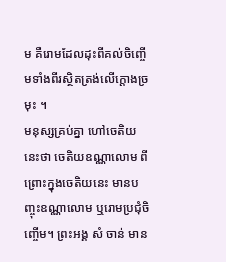ម គឺរោមដែលដុះពីគល់ចិញ្ចើមទាំងពីរស្ថិតត្រង់លើក្តោងច្រមុះ ។
មនុស្សគ្រប់គ្នា ហៅចេតិយនេះថា ចេតិយឧណ្ណាលោម ពីព្រោះក្នុងចេតិយនេះ មានបញ្ចុះឧណ្ណាលោម ឬរោមប្រជុំចិញ្ចើម។ ព្រះអង្គ សំ ចាន់ មាន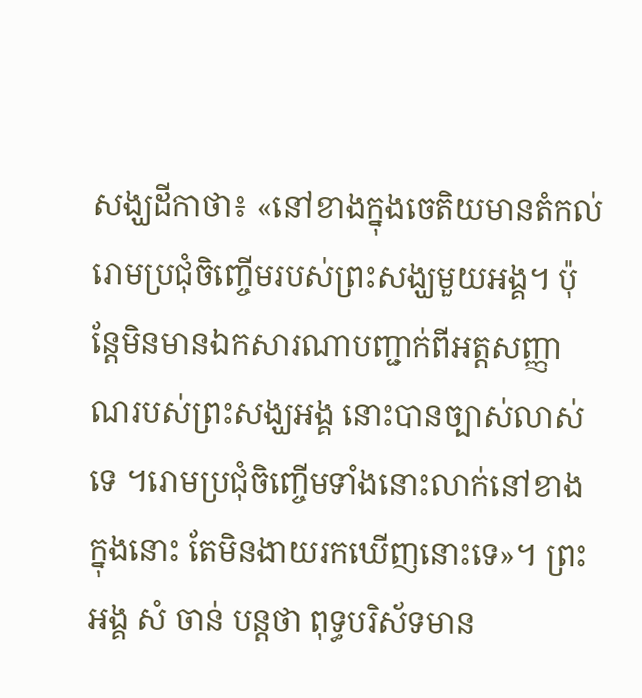សង្ឃដីកាថា៖ «នៅខាងក្នុងចេតិយមានតំកល់រោមប្រជុំចិញ្ចើមរបស់ព្រះសង្ឃមួយអង្គ។ ប៉ុន្តែមិនមានឯកសារណាបញ្ជាក់ពីអត្តសញ្ញាណរបស់ព្រះសង្ឃអង្គ នោះបានច្បាស់លាស់ទេ ។រោមប្រជុំចិញ្ចើមទាំងនោះលាក់នៅខាងក្នុងនោះ តែមិនងាយរកឃើញនោះទេ»។ ព្រះអង្គ សំ ចាន់ បន្តថា ពុទ្ធបរិស័ទមាន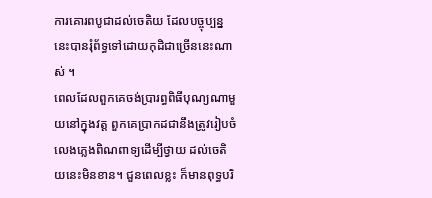ការគោរពបូជាដល់ចេតិយ ដែលបច្ចុប្បន្ននេះបានរុំព័ទ្ធទៅដោយកុដិជាច្រើននេះណាស់ ។
ពេលដែលពួកគេចង់ប្រារព្ធពិធីបុណ្យណាមួយនៅក្នុងវត្ត ពួកគេប្រាកដជានឹងត្រូវរៀបចំលេងភ្លេងពិណពាទ្យដើម្បីថ្វាយ ដល់ចេតិយនេះមិនខាន។ ជួនពេលខ្លះ ក៏មានពុទ្ធបរិ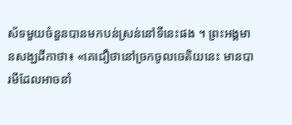ស័ទមួយចំនួនបានមកបន់ស្រន់នៅទីនេះផង ។ ព្រះអង្គមានសង្ឃដីកាថា៖ «គេជឿថានៅច្រកចូលចេតិយនេះ មានបារមីដែលអាចនាំ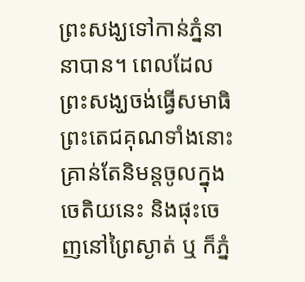ព្រះសង្ឃទៅកាន់ភ្នំនានាបាន។ ពេលដែលព្រះសង្ឃចង់ធ្វើសមាធិ ព្រះតេជគុណទាំងនោះគ្រាន់តែនិមន្តចូលក្នុងចេតិយនេះ និងផុះចេញនៅព្រៃស្ងាត់ ឬ ក៏ភ្នំ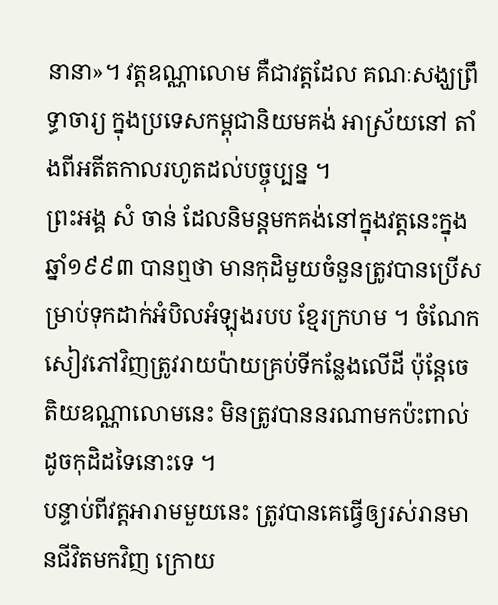នានា»។ វត្តឧណ្ណាលោម គឺជាវត្តដែល គណៈសង្ឃព្រឹទ្ធាចារ្យ ក្នុងប្រទេសកម្ពុជានិយមគង់ អាស្រ័យនៅ តាំងពីអតីតកាលរហូតដល់បច្ចុប្បន្ន ។
ព្រះអង្គ សំ ចាន់ ដែលនិមន្តមកគង់នៅក្នុងវត្តនេះក្នុងឆ្នាំ១៩៩៣ បានឮថា មានកុដិមួយចំនួនត្រូវបានប្រើសម្រាប់ទុកដាក់អំបិលអំឡុងរបប ខ្មែរក្រហម ។ ចំណែកសៀវភៅវិញត្រូវរាយប៉ាយគ្រប់ទីកន្លែងលើដី ប៉ុន្តែចេតិយឧណ្ណាលោមនេះ មិនត្រូវបាននរណាមកប៉ះពាល់ ដូចកុដិដទៃនោះទេ ។
បន្ទាប់ពីវត្តអារាមមួយនេះ ត្រូវបានគេធ្វើឲ្យរស់រានមានជីវិតមកវិញ ក្រោយ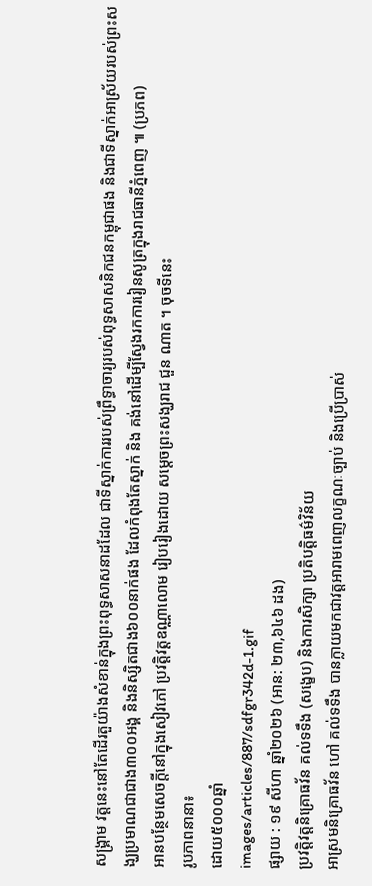សង្គ្រាម វត្តនេះនៅតែដើរតួយ៉ាងសំខាន់ក្នុងព្រះពុទ្ធសាសនាដដែល ជាទីស្នាក់ការរបស់ព្រឹទ្ធាចារ្យរបស់ពុទ្ធសាសនិកជនកម្ពុជាផង និងជាទីស្នាក់អាស្រ័យរបស់ព្រះសង្ឃប្រមាណជាជាង៣០០អង្គ និងនិស្សិតជាង៦០០នាក់ផង ដែលកំពុងតែស្នាក់ និង គង់នៅដើម្បីស្វែងរកការរៀនសូត្រក្នុងរាជធានីភ្នំពេញ ៕ (ប្រភព)
អានបន្ថែមសេចក្តីនៅក្នុងសៀវភៅ ប្រវត្តិវត្តឧណ្ណាលោម រៀបរៀងដោយ សម្តេចព្រះសង្ឃរាជ ជួន ណាត ។ ចុចទីនេះ
រូបភាពនានា៖
ដោយ៥០០០ឆ្នាំ
images/articles/887/sdfgr342d-1.gif
ផ្សាយ : ១៩ សីហា ឆ្នាំ២០២៦ (អាន: ២៣,៦៤៦ ដង)
ប្រវត្តិវត្តនិគ្រោធវ័ន គល់ទទឹង (សង្ខេប) និងការសិក្សា ប្រតិបត្តិធម៌វិន័យ
អាស្រមនិគ្រោធវ័ន ហៅ គល់ទទឹង បានក្លាយមកជាវត្តអារាមពេញលក្ខណៈច្បាប់ និងប្រើប្រាស់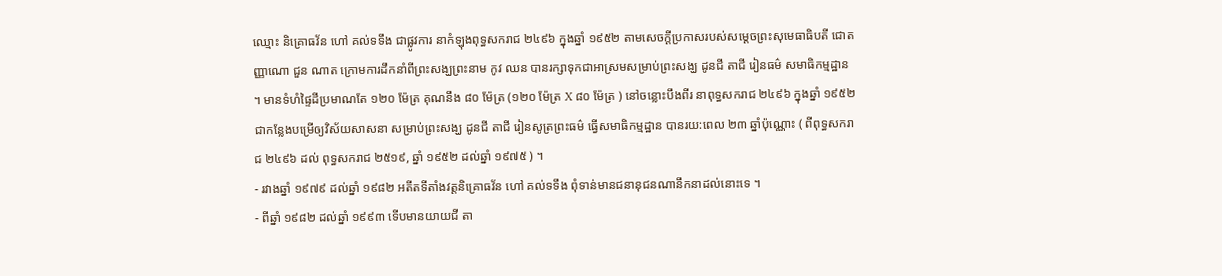ឈ្មោះ និគ្រោធវ័ន ហៅ គល់ទទឹង ជាផ្លូវការ នាកំឡុងពុទ្ធសករាជ ២៤៩៦ ក្នុងឆ្នាំ ១៩៥២ តាមសេចក្តីប្រកាសរបស់សម្តេចព្រះសុមេធាធិបតី ជោតញ្ញាណោ ជួន ណាត ក្រោមការដឹកនាំពីព្រះសង្ឃព្រះនាម កូវ ឈន បានរក្សាទុកជាអាស្រមសម្រាប់ព្រះសង្ឃ ដូនជី តាជី រៀនធម៌ សមាធិកម្មដ្ឋាន ។ មានទំហំផ្ទៃដីប្រមាណតែ ១២០ ម៉ែត្រ គុណនឹង ៨០ ម៉ែត្រ (១២០ ម៉ែត្រ X ៨០ ម៉ែត្រ ) នៅចន្លោះបឹងពីរ នាពុទ្ធសករាជ ២៤៩៦ ក្នុងឆ្នាំ ១៩៥២ ជាកន្លែងបម្រើឲ្យវិស័យសាសនា សម្រាប់ព្រះសង្ឃ ដូនជី តាជី រៀនសូត្រព្រះធម៌ ធ្វើសមាធិកម្មដ្ឋាន បានរយ:ពេល ២៣ ឆ្នាំប៉ុណ្ណោះ ( ពីពុទ្ធសករាជ ២៤៩៦ ដល់ ពុទ្ធសករាជ ២៥១៩, ឆ្នាំ ១៩៥២ ដល់ឆ្នាំ ១៩៧៥ ) ។
- រវាងឆ្នាំ ១៩៧៩ ដល់ឆ្នាំ ១៩៨២ អតីតទីតាំងវត្តនិគ្រោធវ័ន ហៅ គល់ទទឹង ពុំទាន់មានជនានុជនណានឹកនាដល់នោះទេ ។
- ពីឆ្នាំ ១៩៨២ ដល់ឆ្នាំ ១៩៩៣ ទើបមានយាយជី តា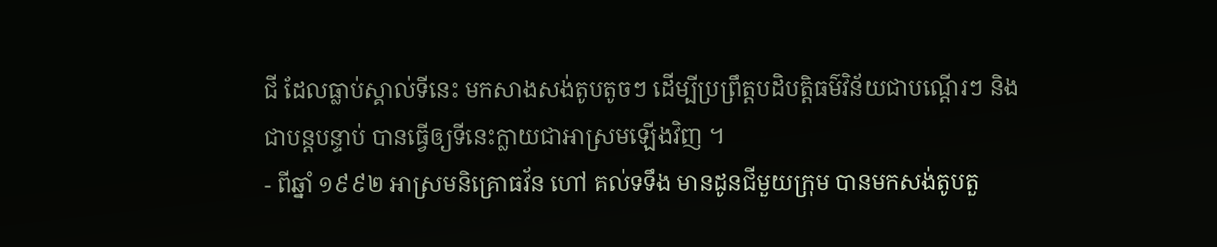ជី ដែលធ្លាប់ស្គាល់ទីនេះ មកសាងសង់តូបតូចៗ ដើម្បីប្រព្រឹត្តបដិបត្តិធម៌វិន័យជាបណ្តើរៗ និងជាបន្តបន្ទាប់ បានធ្វើឲ្យទីនេះក្លាយជាអាស្រមឡើងវិញ ។
- ពីឆ្នាំ ១៩៩២ អាស្រមនិគ្រោធវ័ន ហៅ គល់ទទឹង មានដូនជីមួយក្រុម បានមកសង់តូបតួ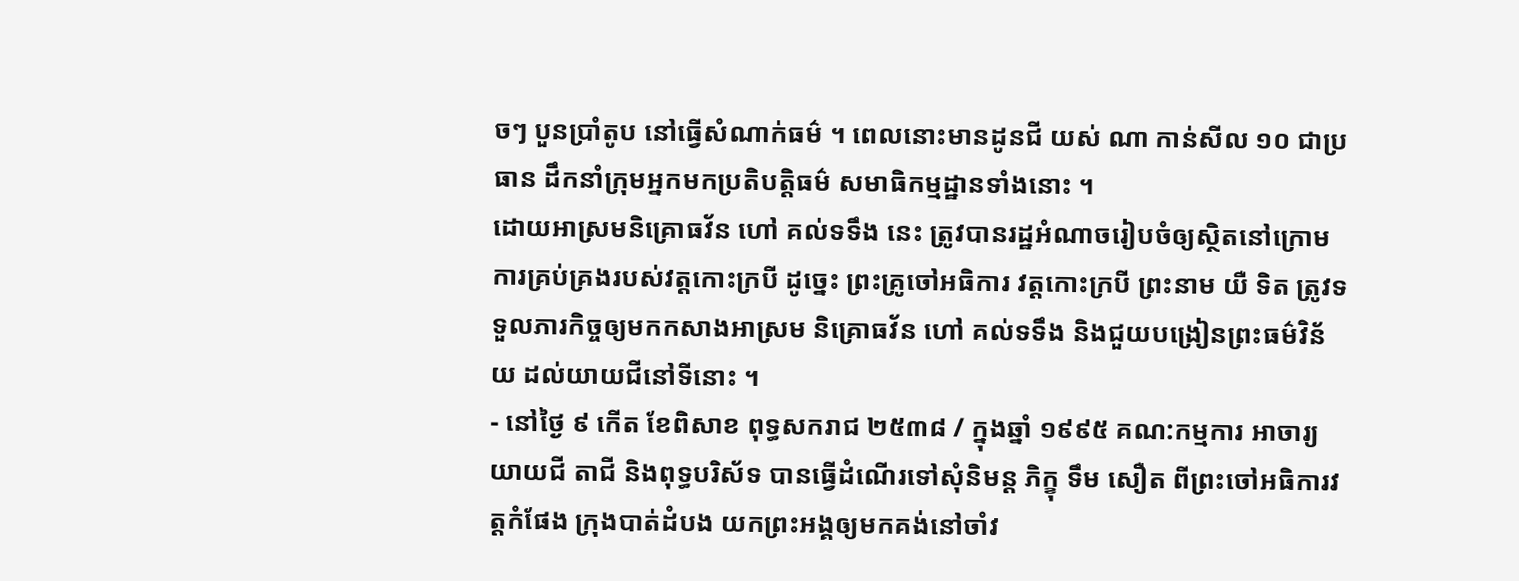ចៗ បួនប្រាំតូប នៅធ្វើសំណាក់ធម៌ ។ ពេលនោះមានដូនជី យស់ ណា កាន់សីល ១០ ជាប្រធាន ដឹកនាំក្រុមអ្នកមកប្រតិបត្តិធម៌ សមាធិកម្មដ្ឋានទាំងនោះ ។
ដោយអាស្រមនិគ្រោធវ័ន ហៅ គល់ទទឹង នេះ ត្រូវបានរដ្ឋអំណាចរៀបចំឲ្យស្ថិតនៅក្រោមការគ្រប់គ្រងរបស់វត្តកោះក្របី ដូច្នេះ ព្រះគ្រូចៅអធិការ វត្តកោះក្របី ព្រះនាម យឺ ទិត ត្រូវទទួលភារកិច្ចឲ្យមកកសាងអាស្រម និគ្រោធវ័ន ហៅ គល់ទទឹង និងជួយបង្រៀនព្រះធម៌វិន័យ ដល់យាយជីនៅទីនោះ ។
- នៅថ្ងៃ ៩ កើត ខែពិសាខ ពុទ្ធសករាជ ២៥៣៨ / ក្នុងឆ្នាំ ១៩៩៥ គណ:កម្មការ អាចារ្យ យាយជី តាជី និងពុទ្ធបរិស័ទ បានធ្វើដំណើរទៅសុំនិមន្ត ភិក្ខុ ទឹម សឿត ពីព្រះចៅអធិការវត្តកំផែង ក្រុងបាត់ដំបង យកព្រះអង្គឲ្យមកគង់នៅចាំវ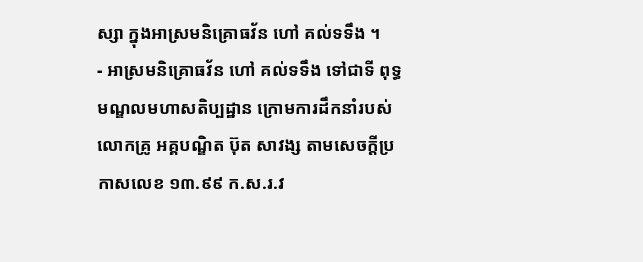ស្សា ក្នុងអាស្រមនិគ្រោធវ័ន ហៅ គល់ទទឹង ។
- អាស្រមនិគ្រោធវ័ន ហៅ គល់ទទឹង ទៅជាទី ពុទ្ធមណ្ឌលមហាសតិប្បដ្ឋាន ក្រោមការដឹកនាំរបស់លោកគ្រូ អគ្គបណ្ឌិត ប៊ុត សាវង្ស តាមសេចក្តីប្រកាសលេខ ១៣.៩៩ ក.ស.រ.វ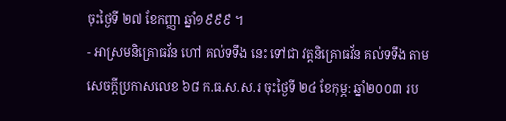ចុះថ្ងៃទី ២៧ ខែកញ្ញា ឆ្នាំ១៩៩៩ ។
- អាស្រមនិគ្រោធវ័ន ហៅ គល់ទទឹង នេះ ទៅជា វត្តនិគ្រោធវ័ន គល់ទទឹង តាមសេចក្តីប្រកាសលេខ ៦៨ ក.ធ.ស.ស.រ ចុះថ្ងៃទី ២៤ ខែកុម្ភ: ឆ្នាំ២០០៣ រប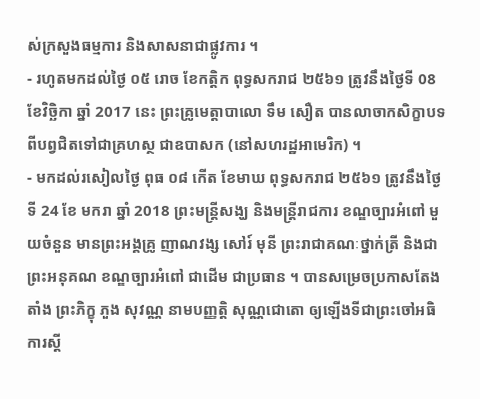ស់ក្រសួងធម្មការ និងសាសនាជាផ្លូវការ ។
- រហូតមកដល់ថ្ងៃ ០៥ រោច ខែកត្តិក ពុទ្ធសករាជ ២៥៦១ ត្រូវនឹងថ្ងៃទី 08 ខែវិច្ឆិកា ឆ្នាំ 2017 នេះ ព្រះគ្រូមេត្តាបាលោ ទឹម សឿត បានលាចាកសិក្ខាបទ ពីបព្វជិតទៅជាគ្រហស្ថ ជាឧបាសក (នៅសហរដ្ឋអាមេរិក) ។
- មកដល់រសៀលថ្ងៃ ពុធ ០៨ កើត ខែមាឃ ពុទ្ធសករាជ ២៥៦១ ត្រូវនឹងថ្ងៃទី 24 ខែ មករា ឆ្នាំ 2018 ព្រះមន្រ្តីសង្ឃ និងមន្រ្តីរាជការ ខណ្ឌច្បារអំពៅ មួយចំនួន មានព្រះអង្គគ្រូ ញាណវង្ស សៅរ៍ មុនី ព្រះរាជាគណៈថ្នាក់ត្រី និងជាព្រះអនុគណ ខណ្ឌច្បារអំពៅ ជាដើម ជាប្រធាន ។ បានសម្រេចប្រកាសតែងតាំង ព្រះភិក្ខុ ភួង សុវណ្ណ នាមបញ្ញត្តិ សុណ្ណជោតោ ឲ្យឡើងទីជាព្រះចៅអធិការស្តី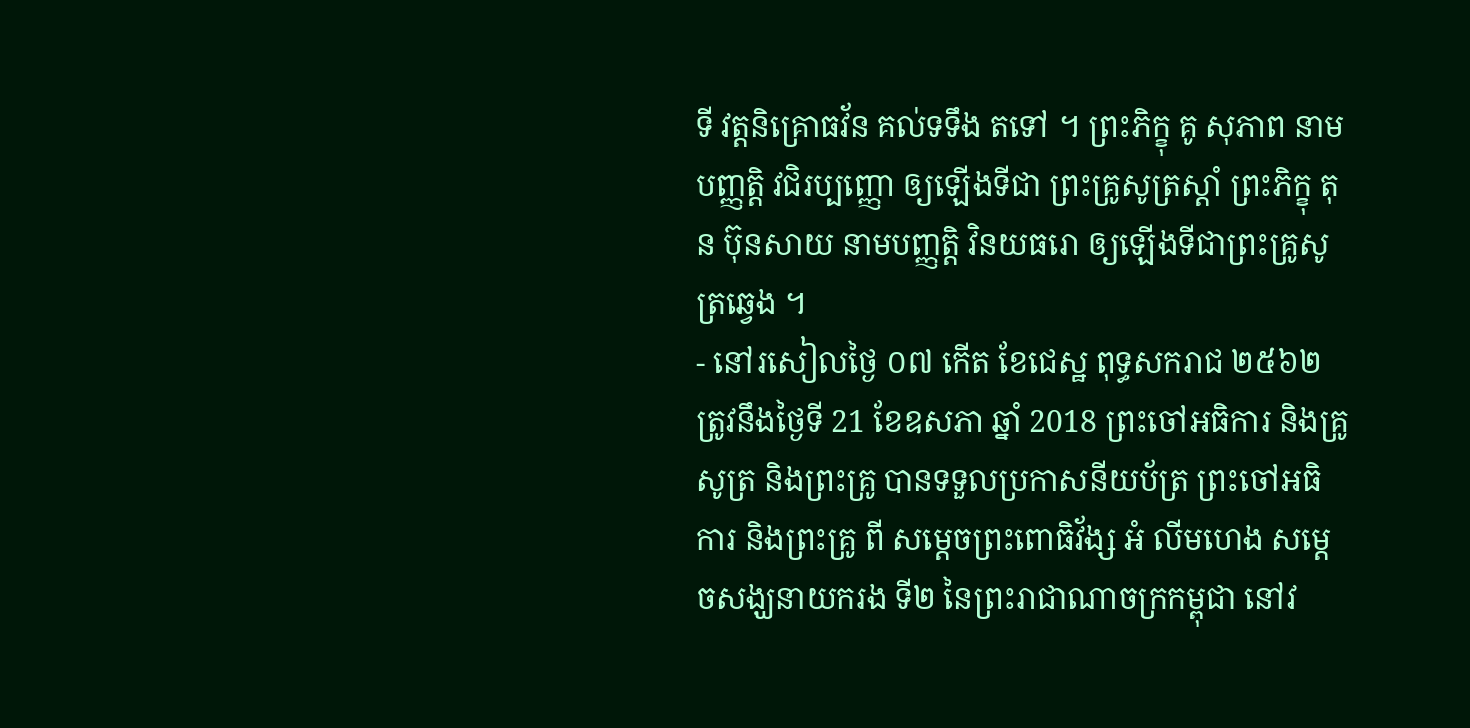ទី វត្តនិគ្រោធវ័ន គល់ទទឹង តទៅ ។ ព្រះភិក្ខុ គូ សុភាព នាមបញ្ញត្តិ វជិរប្បញ្ញោ ឲ្យឡើងទីជា ព្រះគ្រូសូត្រស្តាំ ព្រះភិក្ខុ តុន ប៊ុនសាយ នាមបញ្ញត្តិ វិនយធរោ ឲ្យឡើងទីជាព្រះគ្រូសូត្រឆ្វេង ។
- នៅរសៀលថ្ងៃ ០៧ កើត ខែជេស្ឋ ពុទ្ធសករាជ ២៥៦២ ត្រូវនឹងថ្ងៃទី 21 ខែឧសភា ឆ្នាំ 2018 ព្រះចៅអធិការ និងគ្រូសូត្រ និងព្រះគ្រូ បានទទួលប្រកាសនីយប័ត្រ ព្រះចៅអធិការ និងព្រះគ្រូ ពី សម្តេចព្រះពោធិវ័ង្ស អំ លីមហេង សម្តេចសង្ឃនាយករង ទី២ នៃព្រះរាជាណាចក្រកម្ពុជា នៅវ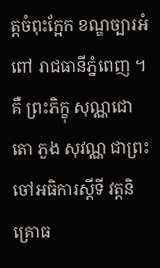ត្តចំពុះក្អែក ខណ្ឌច្បារអំពៅ រាជធានីភ្នំពេញ ។ គឺ ព្រះភិក្ខុ សុណ្ណជោតោ ភួង សុវណ្ណ ជាព្រះចៅអធិការស្តីទី វត្តនិគ្រោធ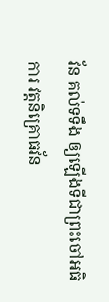វ័ន គល់ទទឹង ឲ្យឡើងទីជាព្រះចៅអធិការ វត្តនិគ្រោធវ័ន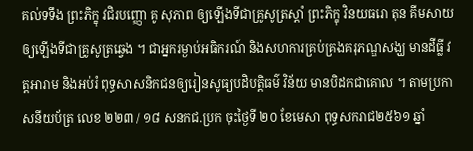គល់ទទឹង ព្រះភិក្ខុ វជិរបញ្ញោ គូ សុភាព ឲ្យឡើងទីជាគ្រូសូត្រស្តាំ ព្រះភិក្ខុ វិនយធរោ តុន គីមសាយ ឲ្យឡើងទីជាគ្រូសូត្រឆ្វេង ។ ជាអ្នករម្ងាប់អធិករណ៍ និងសហការគ្រប់គ្រងគរុភណ្ឌសង្ឃ មានដីធ្លី វត្តអារាម និងអប់រំ ពុទ្ធសាសនិកជនឲ្យរៀនសូធ្យបដិបត្តិធម៌ វិន័យ មានបិដកជាគោល ។ តាមប្រកាសនីយប័ត្រ លេខ ២២៣ / ១៨ សនកជ.ប្រក ចុះថ្ងៃទី ២០ ខែមេសា ពុទ្ធសករាជ២៥៦១ ឆ្នាំ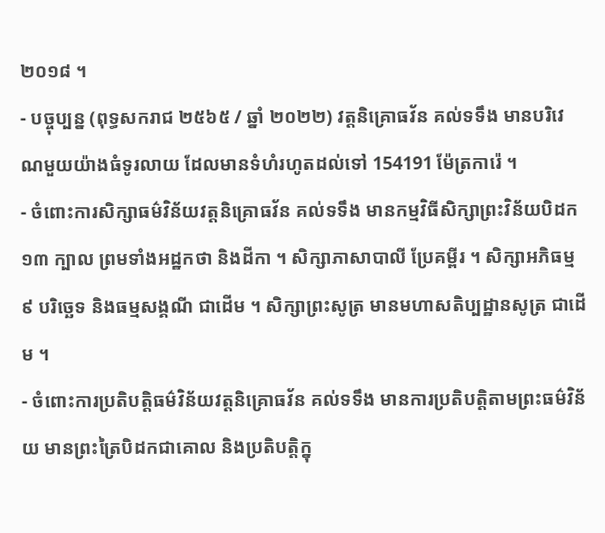២០១៨ ។
- បច្ចុប្បន្ន (ពុទ្ធសករាជ ២៥៦៥ / ឆ្នាំ ២០២២) វត្តនិគ្រោធវ័ន គល់ទទឹង មានបរិវេណមួយយ៉ាងធំទូរលាយ ដែលមានទំហំរហូតដល់ទៅ 154191 ម៉ែត្រការ៉េ ។
- ចំពោះការសិក្សាធម៌វិន័យវត្តនិគ្រោធវ័ន គល់ទទឹង មានកម្មវិធីសិក្សាព្រះវិន័យបិដក ១៣ ក្បាល ព្រមទាំងអដ្ឋកថា និងដីកា ។ សិក្សាភាសាបាលី ប្រែគម្ពីរ ។ សិក្សាអភិធម្ម ៩ បរិច្ឆេទ និងធម្មសង្គណី ជាដើម ។ សិក្សាព្រះសូត្រ មានមហាសតិប្បដ្ឋានសូត្រ ជាដើម ។
- ចំពោះការប្រតិបត្តិធម៌វិន័យវត្តនិគ្រោធវ័ន គល់ទទឹង មានការប្រតិបត្តិតាមព្រះធម៌វិន័យ មានព្រះត្រៃបិដកជាគោល និងប្រតិបត្តិក្នុ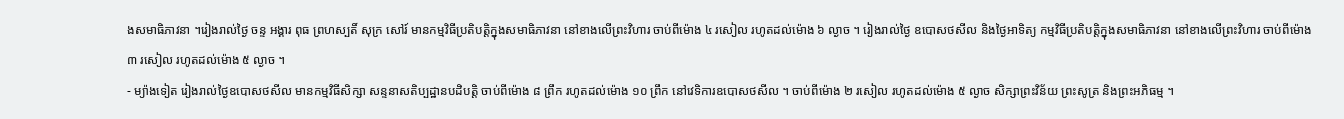ងសមាធិភាវនា ។រៀងរាល់ថ្ងៃ ចន្ទ អង្គារ ពុធ ព្រហស្បតិ៍ សុក្រ សៅរ៍ មានកម្មវិធីប្រតិបត្តិក្នុងសមាធិភាវនា នៅខាងលើព្រះវិហារ ចាប់ពីម៉ោង ៤ រសៀល រហូតដល់ម៉ោង ៦ ល្ងាច ។ រៀងរាល់ថ្ងៃ ឧបោសថសីល និងថ្ងៃអាទិត្យ កម្មវិធីប្រតិបត្តិក្នុងសមាធិភាវនា នៅខាងលើព្រះវិហារ ចាប់ពីម៉ោង ៣ រសៀល រហូតដល់ម៉ោង ៥ ល្ងាច ។
- ម្យ៉ាងទៀត រៀងរាល់ថ្ងៃឧបោសថសីល មានកម្មវិធីសិក្សា សន្ទនាសតិប្បដ្ឋានបដិបត្តិ ចាប់ពីម៉ោង ៨ ព្រឹក រហូតដល់ម៉ោង ១០ ព្រឹក នៅវេទិការឧបោសថសីល ។ ចាប់ពីម៉ោង ២ រសៀល រហូតដល់ម៉ោង ៥ ល្ងាច សិក្សាព្រះវិន័យ ព្រះសូត្រ និងព្រះអភិធម្ម ។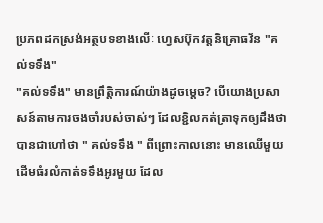ប្រភពដកស្រង់អត្ថបទខាងលើៈ ហ្វេសប៊ុកវត្តនិគ្រោធវ័ន "គល់ទទឹង"
"គល់ទទឹង" មានព្រឹត្តិការណ៍យ៉ាងដូចមេ្តច? បើយោងប្រសាសន៍តាមការចងចាំរបស់ចាស់ៗ ដែលខ្ជិលកត់ត្រាទុកឲ្យដឹងថា បានជាហៅថា " គល់ទទឹង " ពីព្រោះកាលនោះ មានឈើមួយដើមធំរលំកាត់ទទឹងអូរមួយ ដែល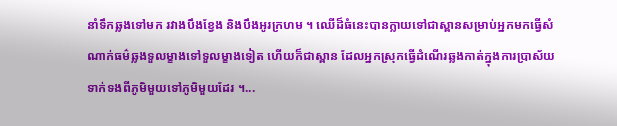នាំទឹកឆ្លងទៅមក រវាងបឹងខ្វែង និងបឹងអូរក្រហម ។ ឈើដ៏ធំនេះបានក្លាយទៅជាស្ពានសម្រាប់អ្នកមកធ្វើសំណាក់ធម៌ឆ្លងទួលម្ខាងទៅទួលម្ខាងទៀត ហើយក៏ជាស្ពាន ដែលអ្នកស្រុកធ្វើដំណើរឆ្លងកាត់ក្នុងការប្រាស័យទាក់ទងពីភូមិមួយទៅភូមិមួយដែរ ។...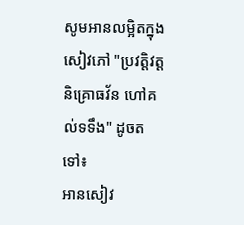សូមអានលម្អិតក្នុងសៀវភៅ "ប្រវត្តិវត្តនិគ្រោធវ័ន ហៅគល់ទទឹង" ដូចតទៅ៖
អានសៀវ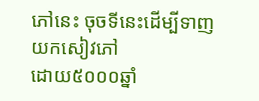ភៅនេះ ចុចទីនេះដើម្បីទាញយកសៀវភៅ
ដោយ៥០០០ឆ្នាំ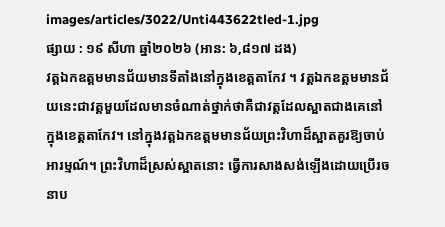images/articles/3022/Unti443622tled-1.jpg
ផ្សាយ : ១៩ សីហា ឆ្នាំ២០២៦ (អាន: ៦,៨១៧ ដង)
វត្តឯកឧត្តមមានជ័យមានទីតាំងនៅក្នុងខេត្តតាកែវ ។ វត្តឯកឧត្តមមានជ័យនេះជាវត្តមួយដែលមានចំណាត់ថ្នាក់ថាគឺជាវត្តដែលស្អាតជាងគេនៅក្នុងខេត្តតាកែវ។ នៅក្នុងវត្តឯកឧត្តមមានជ័យព្រះវិហាដ៏ស្អាតគួរឱ្យចាប់អារម្មណ៍។ ព្រះវិហាដ៏ស្រស់ស្អាតនោះ ធ្វើការសាងសង់ឡើងដោយប្រើរចនាប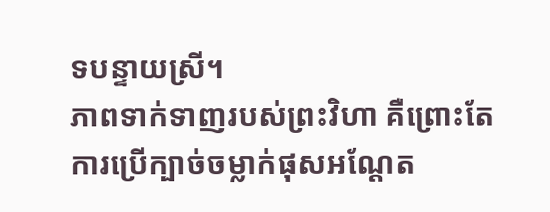ទបន្ទាយស្រី។
ភាពទាក់ទាញរបស់ព្រះវិហា គឺព្រោះតែការប្រើក្បាច់ចម្លាក់ផុសអណ្តែត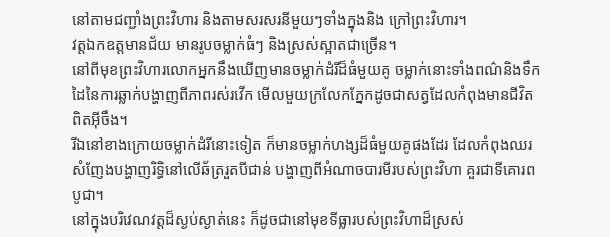នៅតាមជញ្ជាំងព្រះវិហារ និងតាមសរសរនីមួយៗទាំងក្នុងនិង ក្រៅព្រះវិហារ។
វត្តឯកឧត្តមានជ័យ មានរូបចម្លាក់ធំៗ និងស្រស់ស្អាតជាច្រើន។
នៅពីមុខព្រះវិហារលោកអ្នកនឹងឃើញមានចម្លាក់ដំរីដ៏ធំមួយគូ ចម្លាក់នោះទាំងពណ៌និងទឹកដៃនៃការឆ្លាក់បង្ហាញពីភាពរស់រវើក មើលមួយក្រលែកភ្នែកដូចជាសត្វដែលកំពុងមានជីវិតពិតអ៊ីចឹង។
រីឯនៅខាងក្រោយចម្លាក់ដំរីនោះទៀត ក៏មានចម្លាក់ហង្សដ៏ធំមួយគូផងដែរ ដែលកំពុងឈរសំញែងបង្ហាញរិទ្ធិនៅលើឆ័ត្ររួតបីជាន់ បង្ហាញពីអំណាចបារមីរបស់ព្រះវិហា គួរជាទីគោរពបូជា។
នៅក្នុងបរិវេណវត្តដ៏ស្ងប់ស្ងាត់នេះ ក៏ដូចជានៅមុខទីធ្លារបស់ព្រះវិហាដ៏ស្រស់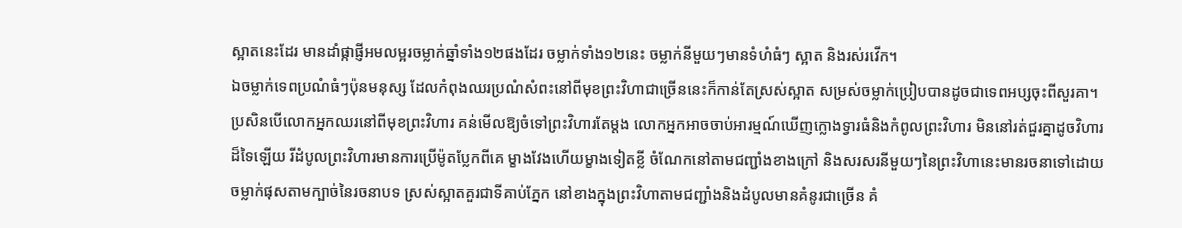ស្អាតនេះដែរ មានដាំផ្កាផ្ញីអមលម្អរចម្លាក់ឆ្នាំទាំង១២ផងដែរ ចម្លាក់ទាំង១២នេះ ចម្លាក់នីមួយៗមានទំហំធំៗ ស្អាត និងរស់រវើក។
ឯចម្លាក់ទេពប្រណំធំៗប៉ុនមនុស្ស ដែលកំពុងឈរប្រណំសំពះនៅពីមុខព្រះវិហាជាច្រើននេះក៏កាន់តែស្រស់ស្អាត សម្រស់ចម្លាក់ប្រៀបបានដូចជាទេពអប្សចុះពីសួរគា។
ប្រសិនបើលោកអ្នកឈរនៅពីមុខព្រះវិហារ គន់មើលឱ្យចំទៅព្រះវិហារតែម្តង លោកអ្នកអាចចាប់អារម្មណ៍ឃើញក្លោងទ្វារធំនិងកំពូលព្រះវិហារ មិននៅរត់ជួរគ្នាដូចវិហារដ៏ទៃឡើយ រីដំបូលព្រះវិហារមានការប្រើម៉ូតប្លែកពីគេ ម្ខាងវែងហើយម្ខាងទៀតខ្លី ចំណែកនៅតាមជញ្ជាំងខាងក្រៅ និងសរសរនីមួយៗនៃព្រះវិហានេះមានរចនាទៅដោយចម្លាក់ផុសតាមក្បាច់នៃរចនាបទ ស្រស់ស្អាតគួរជាទីគាប់ភ្នែក នៅខាងក្នុងព្រះវិហាតាមជញ្ជាំងនិងដំបូលមានគំនូរជាច្រើន គំ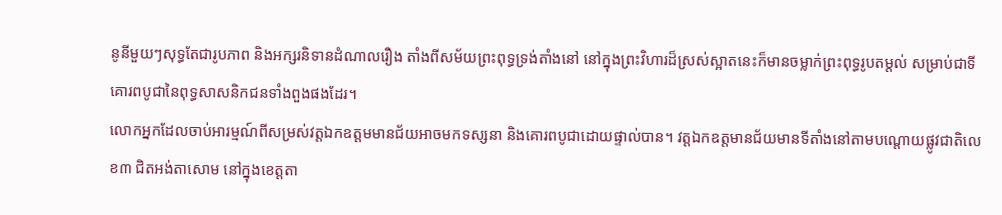នូនីមួយៗសុទ្ធតែជារូបភាព និងអក្សរនិទានដំណាលរឿង តាំងពីសម័យព្រះពុទ្ធទ្រង់តាំងនៅ នៅក្នុងព្រះវិហារដ៏ស្រស់ស្អាតនេះក៏មានចម្លាក់ព្រះពុទ្ធរូបតម្តល់ សម្រាប់ជាទីគោរពបូជានៃពុទ្ធសាសនិកជនទាំងពួងផងដែរ។
លោកអ្នកដែលចាប់អារម្មណ៍ពីសម្រស់វត្តឯកឧត្តមមានជ័យអាចមកទស្សនា និងគោរពបូជាដោយផ្ទាល់បាន។ វត្តឯកឧត្តមានជ័យមានទីតាំងនៅតាមបណ្តោយផ្លូវជាតិលេខ៣ ជិតអង់តាសោម នៅក្នុងខេត្តតា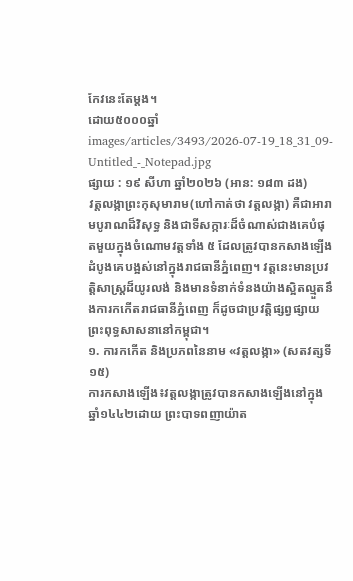កែវនេះតែម្តង។
ដោយ៥០០០ឆ្នាំ
images/articles/3493/2026-07-19_18_31_09-Untitled_-_Notepad.jpg
ផ្សាយ : ១៩ សីហា ឆ្នាំ២០២៦ (អាន: ១៨៣ ដង)
វត្តលង្កាព្រះកុសុមារាម(ហៅកាត់ថា វត្តលង្កា) គឺជាអារាមបូរាណដ៏វិសុទ្ធ និងជាទីសក្ការៈដ៏ចំណាស់ជាងគេបំផុតមួយក្នុងចំណោមវត្តទាំង ៥ ដែលត្រូវបានកសាងឡើងដំបូងគេបង្អស់នៅក្នុងរាជធានីភ្នំពេញ។ វត្តនេះមានប្រវត្តិសាស្ត្រដ៏យូរលង់ និងមានទំនាក់ទំនងយ៉ាងស្អិតល្មួតនឹងការកកើតរាជធានីភ្នំពេញ ក៏ដូចជាប្រវត្តិផ្សព្វផ្សាយព្រះពុទ្ធសាសនានៅកម្ពុជា។
១. ការកកើត និងប្រភពនៃនាម «វត្តលង្កា» (សតវត្សទី១៥)
ការកសាងឡើង៖វត្តលង្កាត្រូវបានកសាងឡើងនៅក្នុងឆ្នាំ១៤៤២ដោយ ព្រះបាទពញាយ៉ាត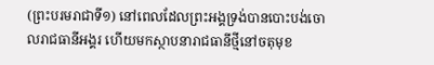(ព្រះបរមរាជាទី១) នៅពេលដែលព្រះអង្គទ្រង់បានបោះបង់ចោលរាជធានីអង្គរ ហើយមកស្ថាបនារាជធានីថ្មីនៅចតុមុខ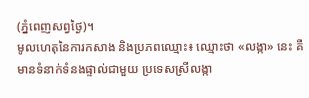(ភ្នំពេញសព្វថ្ងៃ)។
មូលហេតុនៃការកសាង និងប្រភពឈ្មោះ៖ ឈ្មោះថា «លង្កា» នេះ គឺមានទំនាក់ទំនងផ្ទាល់ជាមួយ ប្រទេសស្រីលង្កា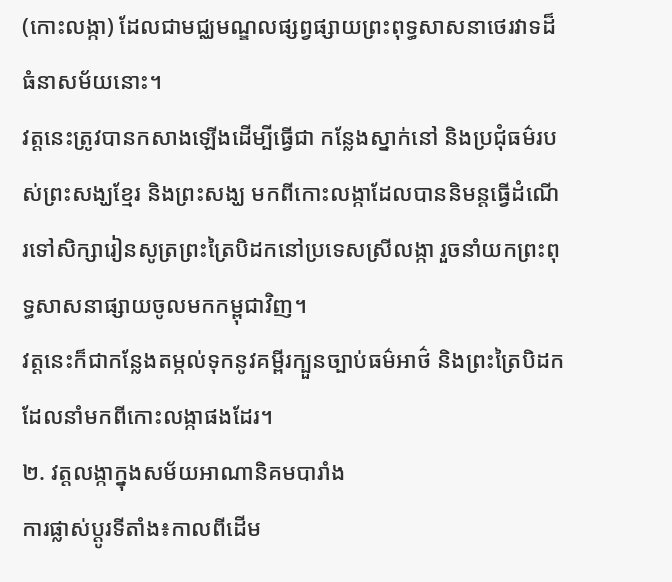(កោះលង្កា) ដែលជាមជ្ឈមណ្ឌលផ្សព្វផ្សាយព្រះពុទ្ធសាសនាថេរវាទដ៏ធំនាសម័យនោះ។
វត្តនេះត្រូវបានកសាងឡើងដើម្បីធ្វើជា កន្លែងស្នាក់នៅ និងប្រជុំធម៌របស់ព្រះសង្ឃខ្មែរ និងព្រះសង្ឃ មកពីកោះលង្កាដែលបាននិមន្តធ្វើដំណើរទៅសិក្សារៀនសូត្រព្រះត្រៃបិដកនៅប្រទេសស្រីលង្កា រួចនាំយកព្រះពុទ្ធសាសនាផ្សាយចូលមកកម្ពុជាវិញ។
វត្តនេះក៏ជាកន្លែងតម្កល់ទុកនូវគម្ពីរក្បួនច្បាប់ធម៌អាថ៌ និងព្រះត្រៃបិដកដែលនាំមកពីកោះលង្កាផងដែរ។
២. វត្តលង្កាក្នុងសម័យអាណានិគមបារាំង
ការផ្លាស់ប្តូរទីតាំង៖កាលពីដើម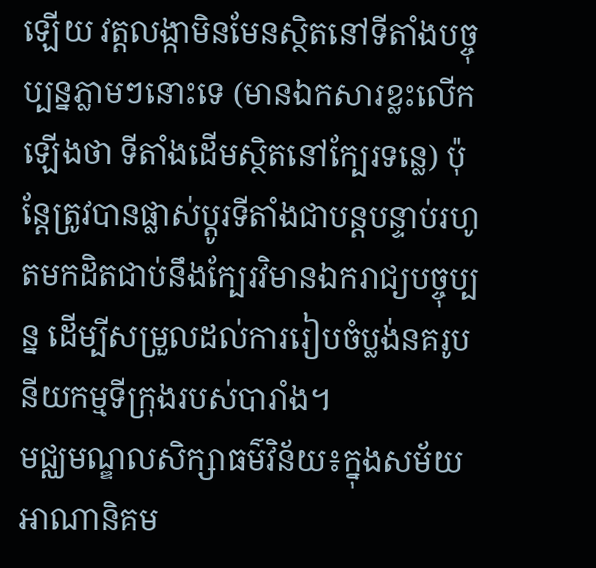ឡើយ វត្តលង្កាមិនមែនស្ថិតនៅទីតាំងបច្ចុប្បន្នភ្លាមៗនោះទេ (មានឯកសារខ្លះលើកឡើងថា ទីតាំងដើមស្ថិតនៅក្បែរទន្លេ) ប៉ុន្តែត្រូវបានផ្លាស់ប្តូរទីតាំងជាបន្តបន្ទាប់រហូតមកដិតជាប់នឹងក្បែរវិមានឯករាជ្យបច្ចុប្បន្ន ដើម្បីសម្រួលដល់ការរៀបចំប្លង់នគរូបនីយកម្មទីក្រុងរបស់បារាំង។
មជ្ឈមណ្ឌលសិក្សាធម៌វិន័យ៖ក្នុងសម័យអាណានិគម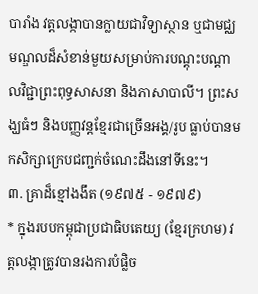បារាំង វត្តលង្កាបានក្លាយជាវិទ្យាស្ថាន ឬជាមជ្ឈមណ្ឌលដ៏សំខាន់មួយសម្រាប់ការបណ្តុះបណ្តាលវិជ្ជាព្រះពុទ្ធសាសនា និងភាសាបាលី។ ព្រះសង្ឃធំៗ និងបញ្ញវន្តខ្មែរជាច្រើនអង្គ/រូប ធ្លាប់បានមកសិក្សាក្រេបជញ្ជក់ចំណេះដឹងនៅទីនេះ។
៣. គ្រាដ៏ខ្មៅងងឹត (១៩៧៥ - ១៩៧៩)
* ក្នុងរបបកម្ពុជាប្រជាធិបតេយ្យ (ខ្មែរក្រហម) វត្តលង្កាត្រូវបានរងការបំផ្លិច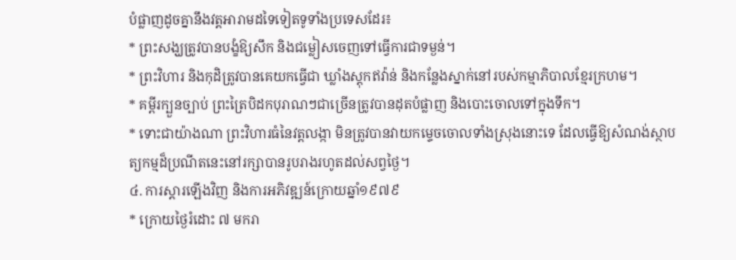បំផ្លាញដូចគ្នានឹងវត្តអារាមដទៃទៀតទូទាំងប្រទេសដែរ៖
* ព្រះសង្ឃត្រូវបានបង្ខំឱ្យសឹក និងជម្លៀសចេញទៅធ្វើការជាទម្ងន់។
* ព្រះវិហារ និងកុដិត្រូវបានគេយកធ្វើជា ឃ្លាំងស្តុកឥវ៉ាន់ និងកន្លែងស្នាក់នៅរបស់កម្មាភិបាលខ្មែរក្រហម។
* គម្ពីរក្បួនច្បាប់ ព្រះត្រៃបិដកបុរាណៗជាច្រើនត្រូវបានដុតបំផ្លាញ និងបោះចោលទៅក្នុងទឹក។
* ទោះជាយ៉ាងណា ព្រះវិហារធំនៃវត្តលង្កា មិនត្រូវបានវាយកម្ទេចចោលទាំងស្រុងនោះទេ ដែលធ្វើឱ្យសំណង់ស្ថាបត្យកម្មដ៏ប្រណីតនេះនៅរក្សាបានរូបរាងរហូតដល់សព្វថ្ងៃ។
៤. ការស្តារឡើងវិញ និងការអភិវឌ្ឍន៍ក្រោយឆ្នាំ១៩៧៩
* ក្រោយថ្ងៃរំដោះ ៧ មករា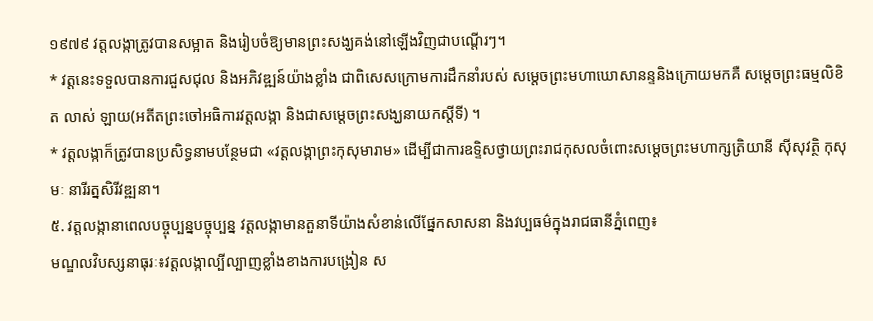១៩៧៩ វត្តលង្កាត្រូវបានសម្អាត និងរៀបចំឱ្យមានព្រះសង្ឃគង់នៅឡើងវិញជាបណ្តើរៗ។
* វត្តនេះទទួលបានការជួសជុល និងអភិវឌ្ឍន៍យ៉ាងខ្លាំង ជាពិសេសក្រោមការដឹកនាំរបស់ សម្តេចព្រះមហាឃោសានន្ទនិងក្រោយមកគឺ សម្តេចព្រះធម្មលិខិត លាស់ ឡាយ(អតីតព្រះចៅអធិការវត្តលង្កា និងជាសម្តេចព្រះសង្ឃនាយកស្តីទី) ។
* វត្តលង្កាក៏ត្រូវបានប្រសិទ្ធនាមបន្ថែមជា «វត្តលង្កាព្រះកុសុមារាម» ដើម្បីជាការឧទ្ទិសថ្វាយព្រះរាជកុសលចំពោះសម្តេចព្រះមហាក្សត្រិយានី ស៊ីសុវត្ថិ កុសុមៈ នារីរត្នសិរីវឌ្ឍនា។
៥. វត្តលង្កានាពេលបច្ចុប្បន្នបច្ចុប្បន្ន វត្តលង្កាមានតួនាទីយ៉ាងសំខាន់លើផ្នែកសាសនា និងវប្បធម៌ក្នុងរាជធានីភ្នំពេញ៖
មណ្ឌលវិបស្សនាធុរៈ៖វត្តលង្កាល្បីល្បាញខ្លាំងខាងការបង្រៀន ស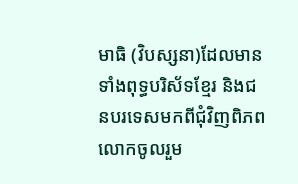មាធិ (វិបស្សនា)ដែលមានទាំងពុទ្ធបរិស័ទខ្មែរ និងជនបរទេសមកពីជុំវិញពិភពលោកចូលរួម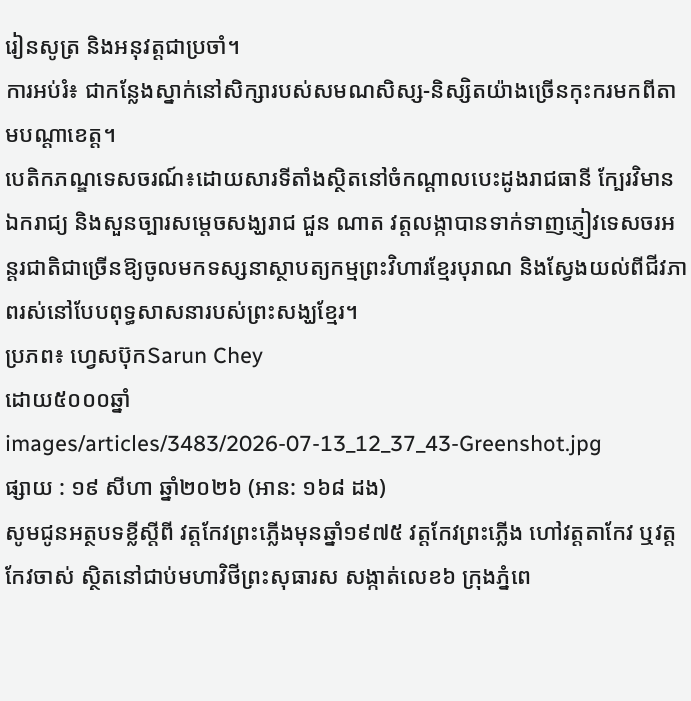រៀនសូត្រ និងអនុវត្តជាប្រចាំ។
ការអប់រំ៖ ជាកន្លែងស្នាក់នៅសិក្សារបស់សមណសិស្ស-និស្សិតយ៉ាងច្រើនកុះករមកពីតាមបណ្តាខេត្ត។
បេតិកភណ្ឌទេសចរណ៍៖ដោយសារទីតាំងស្ថិតនៅចំកណ្តាលបេះដូងរាជធានី ក្បែរវិមានឯករាជ្យ និងសួនច្បារសម្តេចសង្ឃរាជ ជួន ណាត វត្តលង្កាបានទាក់ទាញភ្ញៀវទេសចរអន្តរជាតិជាច្រើនឱ្យចូលមកទស្សនាស្ថាបត្យកម្មព្រះវិហារខ្មែរបុរាណ និងស្វែងយល់ពីជីវភាពរស់នៅបែបពុទ្ធសាសនារបស់ព្រះសង្ឃខ្មែរ។
ប្រភព៖ ហ្វេសប៊ុកSarun Chey
ដោយ៥០០០ឆ្នាំ
images/articles/3483/2026-07-13_12_37_43-Greenshot.jpg
ផ្សាយ : ១៩ សីហា ឆ្នាំ២០២៦ (អាន: ១៦៨ ដង)
សូមជូនអត្ថបទខ្លីស្តីពី វត្តកែវព្រះភ្លើងមុនឆ្នាំ១៩៧៥ វត្តកែវព្រះភ្លើង ហៅវត្តតាកែវ ឬវត្តកែវចាស់ ស្ថិតនៅជាប់មហាវិថីព្រះសុធារស សង្កាត់លេខ៦ ក្រុងភ្នំពេ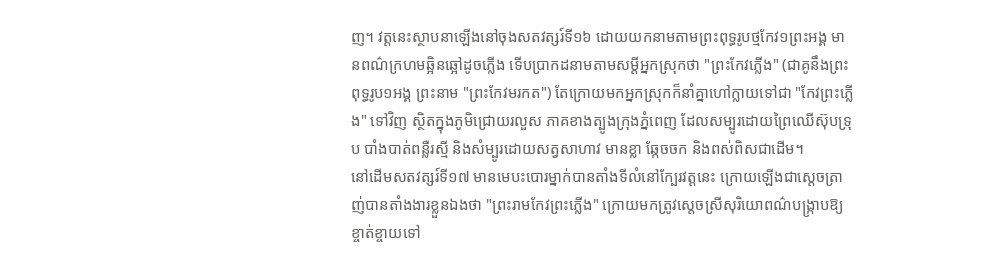ញ។ វត្តនេះស្ថាបនាឡើងនៅចុងសតវត្សរ៍ទី១៦ ដោយយកនាមតាមព្រះពុទ្ធរូបថ្មកែវ១ព្រះអង្គ មានពណ៌ក្រហមឆ្អិនឆ្អៅដូចភ្លើង ទើបប្រាកដនាមតាមសម្តីអ្នកស្រុកថា "ព្រះកែវភ្លើង" (ជាគូនឹងព្រះពុទ្ធរូប១អង្គ ព្រះនាម "ព្រះកែវមរកត") តែក្រោយមកអ្នកស្រុកក៏នាំគ្នាហៅក្លាយទៅជា "កែវព្រះភ្លើង" ទៅវិញ ស្ថិតក្នុងភូមិជ្រោយរលួស ភាគខាងត្បូងក្រុងភ្នំពេញ ដែលសម្បូរដោយព្រៃឈើស៊ុបទ្រុប បាំងបាត់ពន្លឺរស្មី និងសំម្បូរដោយសត្វសាហាវ មានខ្លា ឆ្កែចចក និងពស់ពិសជាដើម។
នៅដើមសតវត្សរ៍ទី១៧ មានមេបះបោរម្នាក់បានតាំងទីលំនៅក្បែរវត្តនេះ ក្រោយឡើងជាស្តេចត្រាញ់បានតាំងងារខ្លួនឯងថា "ព្រះរាមកែវព្រះភ្លើង" ក្រោយមកត្រូវស្តេចស្រីសុរិយោពណ៌បង្រ្កាបឱ្យខ្ចាត់ខ្ចាយទៅ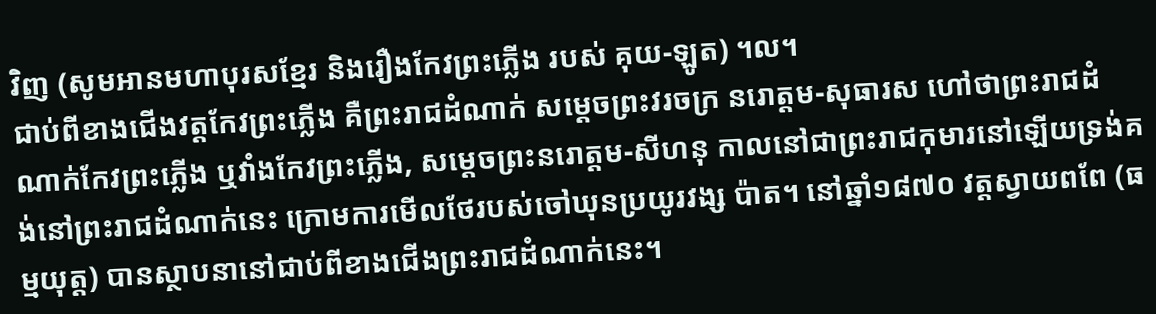វិញ (សូមអានមហាបុរសខ្មែរ និងរឿងកែវព្រះភ្លើង របស់ គុយ-ឡូត) ។ល។
ជាប់ពីខាងជើងវត្តកែវព្រះភ្លើង គឺព្រះរាជដំណាក់ សម្តេចព្រះវរចក្រ នរោត្តម-សុធារស ហៅថាព្រះរាជដំណាក់កែវព្រះភ្លើង ឬវាំងកែវព្រះភ្លើង, សម្តេចព្រះនរោត្តម-សីហនុ កាលនៅជាព្រះរាជកុមារនៅឡើយទ្រង់គង់នៅព្រះរាជដំណាក់នេះ ក្រោមការមើលថែរបស់ចៅឃុនប្រយូរវង្ស ប៉ាត។ នៅឆ្នាំ១៨៧០ វត្តស្វាយពពែ (ធម្មយុត្ត) បានស្ថាបនានៅជាប់ពីខាងជើងព្រះរាជដំណាក់នេះ។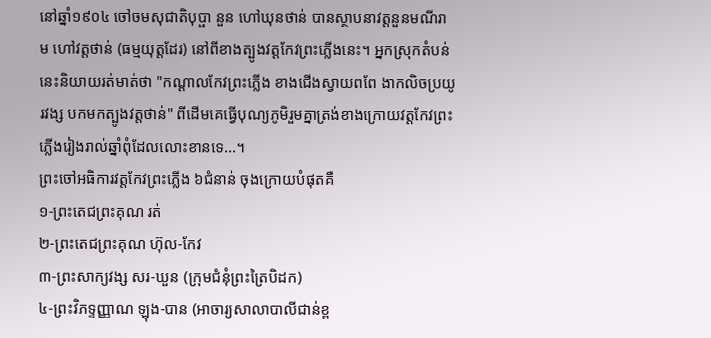នៅឆ្នាំ១៩០៤ ចៅចមសុជាតិបុប្ផា នួន ហៅឃុនថាន់ បានស្ថាបនាវត្តនួនមណីរាម ហៅវត្តថាន់ (ធម្មយុត្តដែរ) នៅពីខាងត្បូងវត្តកែវព្រះភ្លើងនេះ។ អ្នកស្រុកតំបន់នេះនិយាយរត់មាត់ថា "កណ្តាលកែវព្រះភ្លើង ខាងជើងស្វាយពពែ ងាកលិចប្រយូរវង្ស បកមកត្បូងវត្តថាន់" ពីដើមគេធ្វើបុណ្យភូមិរួមគ្នាត្រង់ខាងក្រោយវត្តកែវព្រះភ្លើងរៀងរាល់ឆ្នាំពុំដែលលោះខានទេ...។
ព្រះចៅអធិការវត្តកែវព្រះភ្លើង ៦ជំនាន់ ចុងក្រោយបំផុតគឺ
១-ព្រះតេជព្រះគុណ រត់
២-ព្រះតេជព្រះគុណ ហ៊ុល-កែវ
៣-ព្រះសាក្យវង្ស សរ-ឃួន (ក្រុមជំនុំព្រះត្រៃបិដក)
៤-ព្រះវិភទ្ទញ្ញាណ ឡុង-បាន (អាចារ្យសាលាបាលីជាន់ខ្ព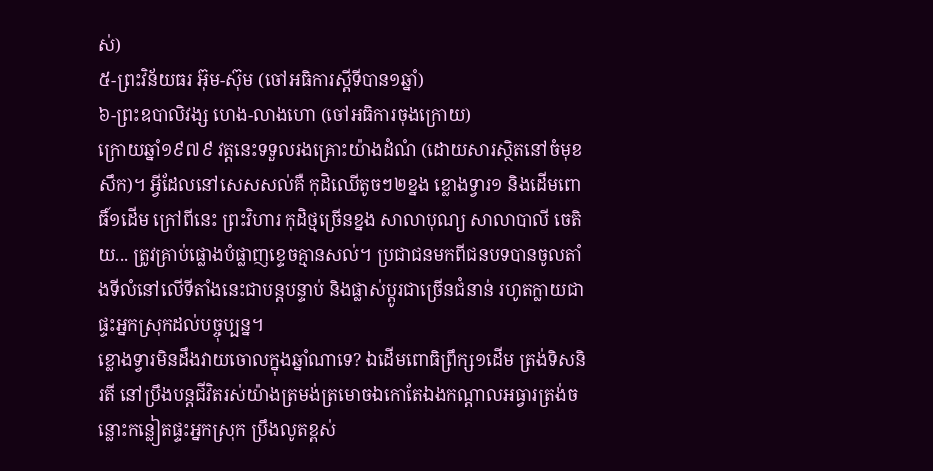ស់)
៥-ព្រះវិន័យធរ អ៊ុម-ស៊ុម (ចៅអធិការស្តីទីបាន១ឆ្នាំ)
៦-ព្រះឧបាលិវង្ស ហេង-លាងហោ (ចៅអធិការចុងក្រោយ)
ក្រោយឆ្នាំ១៩៧៩ វត្តនេះទទួលរងគ្រោះយ៉ាងដំណំ (ដោយសារស្ថិតនៅចំមុខសឹក)។ អ្វីដែលនៅសេសសល់គឺ កុដិឈើតូចៗ២ខ្នង ខ្លោងទ្វារ១ និងដើមពោធិ៍១ដើម ក្រៅពីនេះ ព្រះវិហារ កុដិថ្មច្រើនខ្នង សាលាបុណ្យ សាលាបាលី ចេតិយ... ត្រូវគ្រាប់ផ្លោងបំផ្លាញខ្ទេចគ្មានសល់។ ប្រជាជនមកពីជនបទបានចូលតាំងទីលំនៅលើទីតាំងនេះជាបន្តបន្ទាប់ និងផ្លាស់ប្តូរជាច្រើនជំនាន់ រហូតក្លាយជាផ្ទះអ្នកស្រុកដល់បច្ចុប្បន្ន។
ខ្លោងទ្វារមិនដឹងវាយចោលក្នុងឆ្នាំណាទេ? ឯដើមពោធិព្រឹក្ស១ដើម ត្រង់ទិសនិរតី នៅប្រឹងបន្តជីវិតរស់យ៉ាងត្រមង់ត្រមោចឯកោតែឯងកណ្តាលអធ្វារត្រង់ចន្លោះកន្លៀតផ្ទះអ្នកស្រុក ប្រឹងលូតខ្ពស់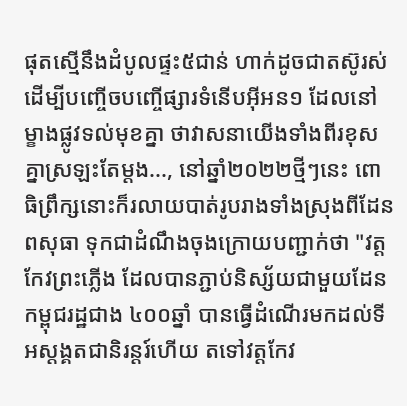ផុតស្មើនឹងដំបូលផ្ទះ៥ជាន់ ហាក់ដូចជាតស៊ូរស់ដើម្បីបញ្ចើចបញ្ចើផ្សារទំនើបអុីអន១ ដែលនៅម្ខាងផ្លូវទល់មុខគ្នា ថាវាសនាយើងទាំងពីរខុសគ្នាស្រឡះតែម្តង..., នៅឆ្នាំ២០២២ថ្មីៗនេះ ពោធិព្រឹក្សនោះក៏រលាយបាត់រូបរាងទាំងស្រុងពីដែនពសុធា ទុកជាដំណឹងចុងក្រោយបញ្ជាក់ថា "វត្តកែវព្រះភ្លើង ដែលបានភ្ជាប់និស្ស័យជាមួយដែនកម្ពុជរដ្ឋជាង ៤០០ឆ្នាំ បានធ្វើដំណើរមកដល់ទីអស្តង្គតជានិរន្តរ៍ហើយ តទៅវត្តកែវ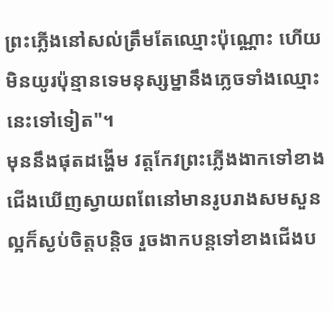ព្រះភ្លើងនៅសល់ត្រឹមតែឈ្មោះប៉ុណ្ណោះ ហើយមិនយូរប៉ុន្មានទេមនុស្សម្នានឹងភ្លេចទាំងឈ្មោះនេះទៅទៀត"។
មុននឹងផុតដង្ហើម វត្តកែវព្រះភ្លើងងាកទៅខាងជើងឃើញស្វាយពពែនៅមានរូបរាងសមសួនល្អក៏ស្ងប់ចិត្តបន្តិច រួចងាកបន្តទៅខាងជើងប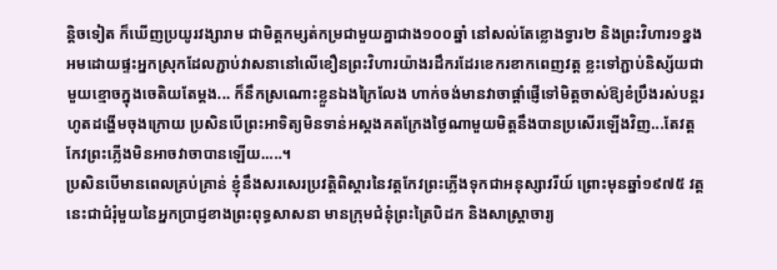ន្តិចទៀត ក៏ឃើញប្រយូរវង្សារាម ជាមិត្តកម្សត់កម្រជាមួយគ្នាជាង១០០ឆ្នាំ នៅសល់តែខ្លោងទ្វារ២ និងព្រះវិហារ១ខ្នង អមដោយផ្ទះអ្នកស្រុកដែលភ្ជាប់វាសនានៅលើខឿនព្រះវិហារយ៉ាងរដឹករដែរខេករខាកពេញវត្ត ខ្លះទៅភ្ជាប់និស្ស័យជាមួយខ្មោចក្នុងចេតិយតែម្តង... ក៏នឹកស្រណោះខ្លួនឯងក្រៃលែង ហាក់ចង់មានវាចាផ្តាំផ្ញើទៅមិត្តចាស់ឱ្យខំប្រឹងរស់បន្តរហូតដង្ហើមចុងក្រោយ ប្រសិនបើព្រះអាទិត្យមិនទាន់អស្តងគតក្រែងថ្ងៃណាមួយមិត្តនឹងបានប្រសើរឡើងវិញ...តែវត្តកែវព្រះភ្លើងមិនអាចវាចាបានឡើយ.....។
ប្រសិនបើមានពេលគ្រប់គ្រាន់ ខ្ញុំនឹងសរសេរប្រវត្តិពិស្តារនៃវត្តកែវព្រះភ្លើងទុកជាអនុស្សាវរីយ៍ ព្រោះមុនឆ្នាំ១៩៧៥ វត្តនេះជាជំរុំមួយនៃអ្នកប្រាជ្ញខាងព្រះពុទ្ធសាសនា មានក្រុមជំនុំព្រះត្រៃបិដក និងសាស្រ្តាចារ្យ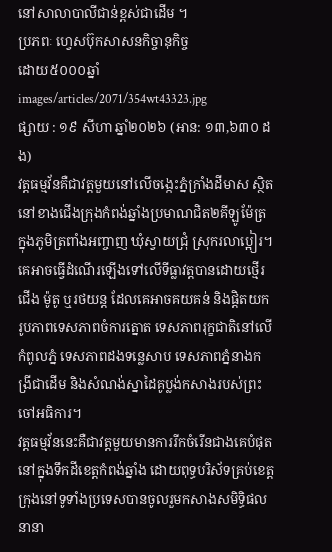នៅសាលាបាលីជាន់ខ្ពស់ជាដើម ។
ប្រភពៈ ហ្វេសប៊ុកសាសនកិច្ចានុកិច្ច
ដោយ៥០០០ឆ្នាំ
images/articles/2071/354wt43323.jpg
ផ្សាយ : ១៩ សីហា ឆ្នាំ២០២៦ (អាន: ១៣,៦៣០ ដង)
វត្តធម្មវ័នគឺជាវត្តមួយនៅលើចង្កេះភ្នំក្រាំងដីមាស ស្ថិតនៅខាងជើងក្រុងកំពង់ឆ្នាំងប្រមាណជិត២គីឡូម៉ែត្រ ក្នុងភូមិត្រពាំងអញ្ចាញ ឃុំស្វាយជ្រុំ ស្រុករលាប្អៀរ។ គេអាចធ្វើដំណើរឡើងទៅលើទីធ្លាវត្តបានដោយថ្មើរជើង ម៉ូតូ ឬរថយន្ត ដែលគេអាចគយគន់ និងផ្តិតយករូបភាពទេសភាពចំការត្នោត ទេសភាពរុក្ខជាតិនៅលើកំពូលភ្នំ ទេសភាពដងទន្លេសាប ទេសភាពភ្នំនាងកង្រីជាដើម និងសំណង់ស្នាដៃគូប្លង់កសាងរបស់ព្រះចៅអធិការ។
វត្តធម្មវ័ននេះគឺជាវត្តមួយមានការរីកចំរើនជាងគេបំផុតនៅក្នុងទឹកដីខេត្តកំពង់ឆ្នាំង ដោយពុទ្ធបរិស័ទគ្រប់ខេត្តក្រុងនៅទូទាំងប្រទេសបានចូលរួមកសាងសមិទ្ធិផលនានា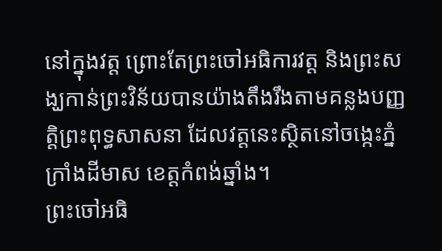នៅក្នុងវត្ត ព្រោះតែព្រះចៅអធិការវត្ត និងព្រះសង្ឃកាន់ព្រះវិន័យបានយ៉ាងតឹងរឹងតាមគន្លងបញ្ញត្តិព្រះពុទ្ធសាសនា ដែលវត្តនេះស្ថិតនៅចង្កេះភ្នំក្រាំងដីមាស ខេត្តកំពង់ឆ្នាំង។
ព្រះចៅអធិ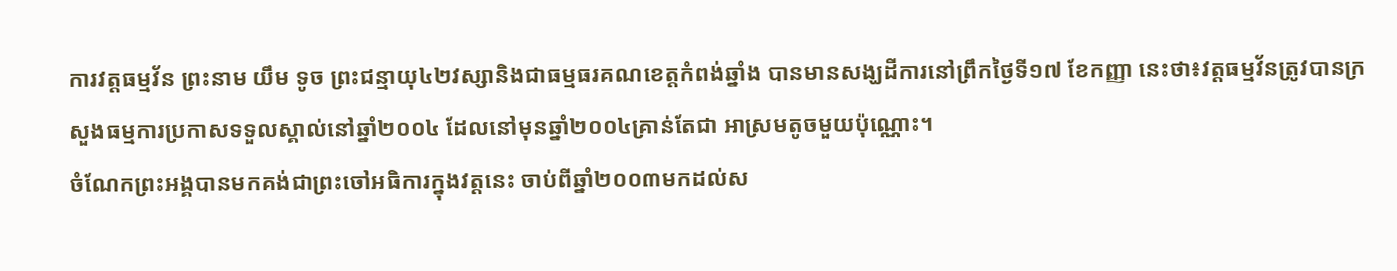ការវត្តធម្មវ័ន ព្រះនាម យឹម ទូច ព្រះជន្មាយុ៤២វស្សានិងជាធម្មធរគណខេត្តកំពង់ឆ្នាំង បានមានសង្ឃដីការនៅព្រឹកថ្ងៃទី១៧ ខែកញ្ញា នេះថា៖វត្តធម្មវ័នត្រូវបានក្រសួងធម្មការប្រកាសទទួលស្គាល់នៅឆ្នាំ២០០៤ ដែលនៅមុនឆ្នាំ២០០៤គ្រាន់តែជា អាស្រមតូចមួយប៉ុណ្ណោះ។
ចំណែកព្រះអង្គបានមកគង់ជាព្រះចៅអធិការក្នុងវត្តនេះ ចាប់ពីឆ្នាំ២០០៣មកដល់ស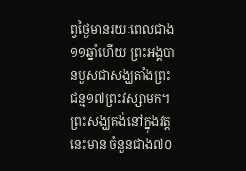ព្វថ្ងៃមានរយៈពេលជាង១១ឆ្នាំហើយ ព្រះអង្គបានបួសជាសង្ឃតាំងព្រះជន្ម១៧ព្រះវស្សាមក។ព្រះសង្ឃគង់នៅក្នុងវត្តនេះមាន ចំនួនជាង៧០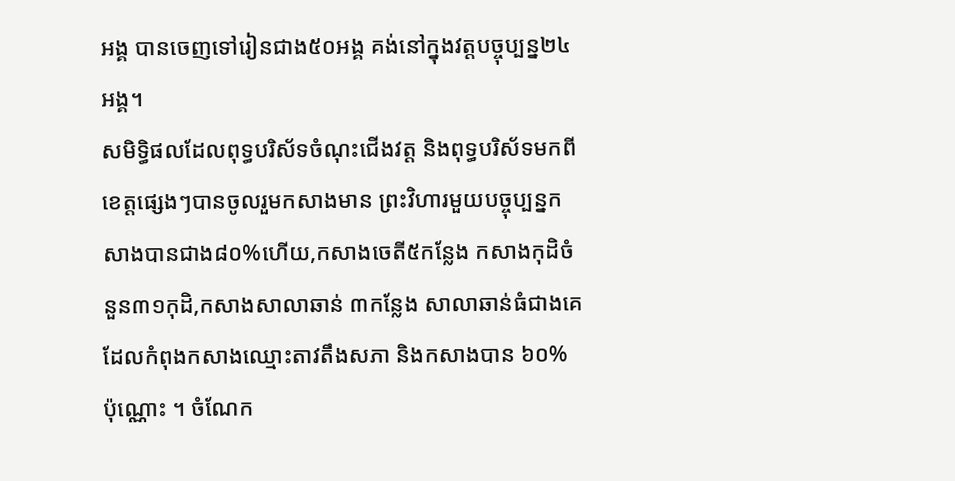អង្គ បានចេញទៅរៀនជាង៥០អង្គ គង់នៅក្នុងវត្តបច្ចុប្បន្ន២៤អង្គ។
សមិទ្ធិផលដែលពុទ្ធបរិស័ទចំណុះជើងវត្ត និងពុទ្ធបរិស័ទមកពីខេត្តផ្សេងៗបានចូលរួមកសាងមាន ព្រះវិហារមួយបច្ចុប្បន្នកសាងបានជាង៨០%ហើយ,កសាងចេតី៥កន្លែង កសាងកុដិចំនួន៣១កុដិ,កសាងសាលាឆាន់ ៣កន្លែង សាលាឆាន់ធំជាងគេដែលកំពុងកសាងឈ្មោះតាវតឹងសភា និងកសាងបាន ៦០% ប៉ុណ្ណោះ ។ ចំណែក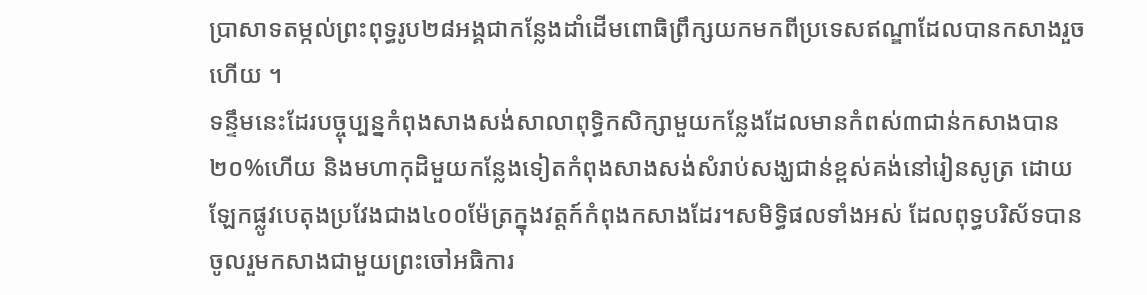ប្រាសាទតម្កល់ព្រះពុទ្ធរូប២៨អង្គជាកន្លែងដាំដើមពោធិព្រឹក្សយកមកពីប្រទេសឥណ្ឌាដែលបានកសាងរួចហើយ ។
ទន្ទឹមនេះដែរបច្ចុប្បន្នកំពុងសាងសង់សាលាពុទ្ធិកសិក្សាមួយកន្លែងដែលមានកំពស់៣ជាន់កសាងបាន២០%ហើយ និងមហាកុដិមួយកន្លែងទៀតកំពុងសាងសង់សំរាប់សង្ឃជាន់ខ្ពស់គង់នៅរៀនសូត្រ ដោយឡែកផ្លូវបេតុងប្រវែងជាង៤០០ម៉ែត្រក្នុងវត្តក៍កំពុងកសាងដែរ។សមិទ្ធិផលទាំងអស់ ដែលពុទ្ធបរិស័ទបានចូលរួមកសាងជាមួយព្រះចៅអធិការ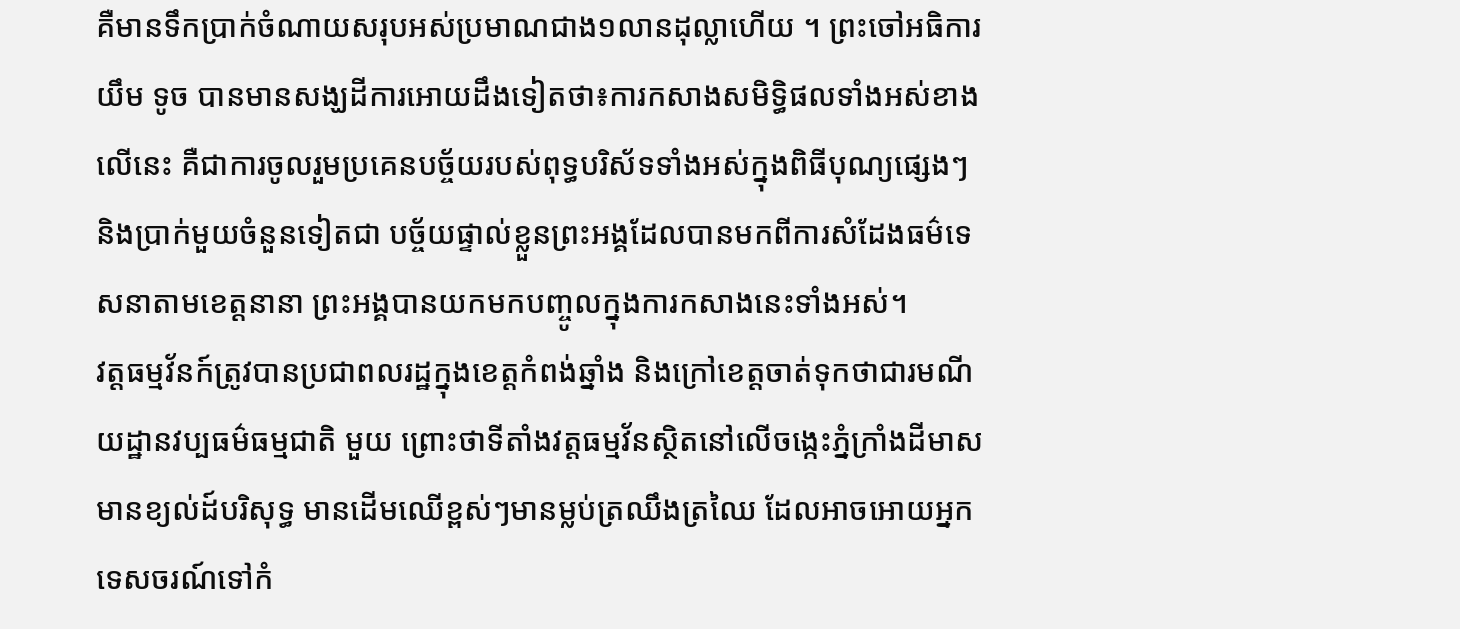គឺមានទឹកប្រាក់ចំណាយសរុបអស់ប្រមាណជាង១លានដុល្លាហើយ ។ ព្រះចៅអធិការ យឹម ទូច បានមានសង្ឃដីការអោយដឹងទៀតថា៖ការកសាងសមិទ្ធិផលទាំងអស់ខាងលើនេះ គឺជាការចូលរួមប្រគេនបច្ច័យរបស់ពុទ្ធបរិស័ទទាំងអស់ក្នុងពិធីបុណ្យផ្សេងៗ និងប្រាក់មួយចំនួនទៀតជា បច្ច័យផ្ទាល់ខ្លួនព្រះអង្គដែលបានមកពីការសំដែងធម៌ទេសនាតាមខេត្តនានា ព្រះអង្គបានយកមកបញ្ចូលក្នុងការកសាងនេះទាំងអស់។
វត្តធម្មវ័នក៍ត្រូវបានប្រជាពលរដ្ឋក្នុងខេត្តកំពង់ឆ្នាំង និងក្រៅខេត្តចាត់ទុកថាជារមណីយដ្ឋានវប្បធម៌ធម្មជាតិ មួយ ព្រោះថាទីតាំងវត្តធម្មវ័នស្ថិតនៅលើចង្កេះភ្នំក្រាំងដីមាស មានខ្យល់ដ៍បរិសុទ្ធ មានដើមឈើខ្ពស់ៗមានម្លប់ត្រឈឹងត្រឈៃ ដែលអាចអោយអ្នកទេសចរណ៍ទៅកំ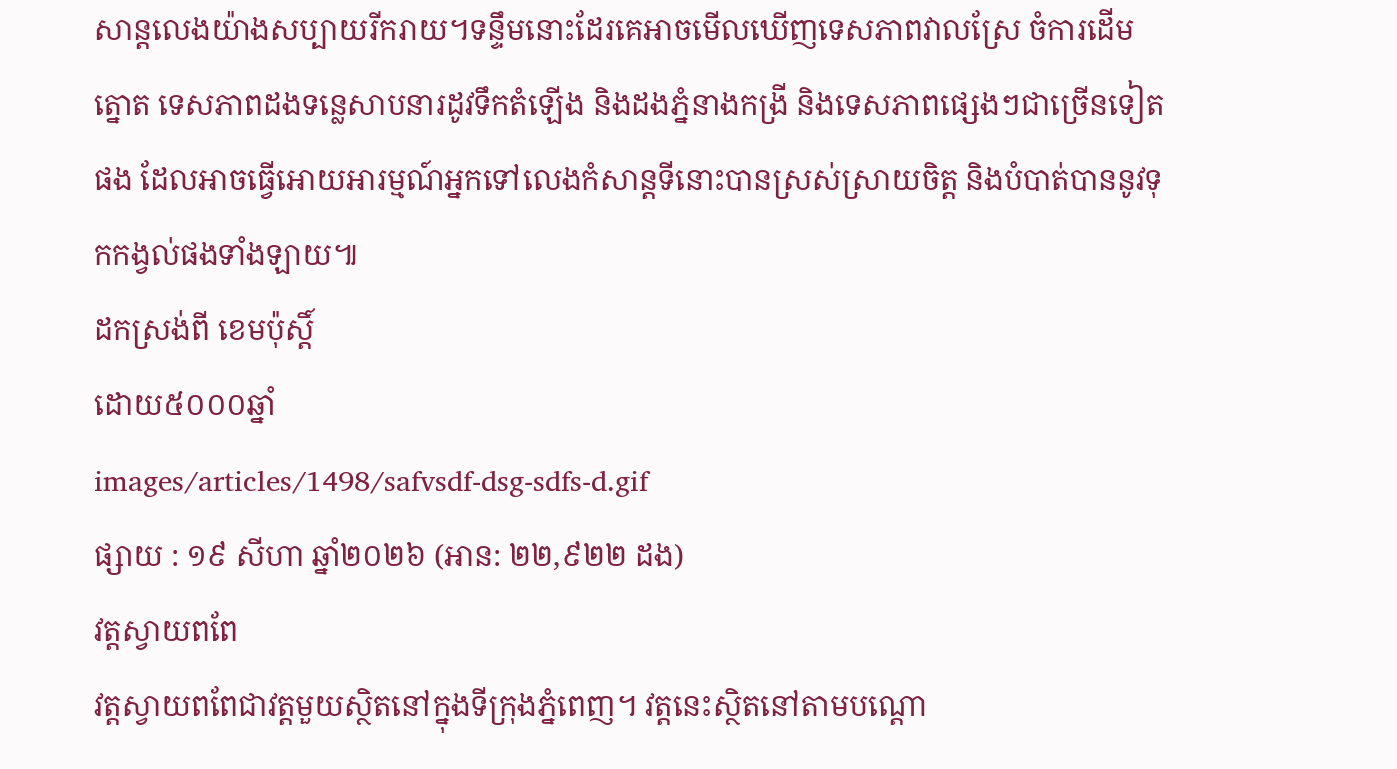សាន្តលេងយ៉ាងសប្បាយរីករាយ។ទន្ទឹមនោះដែរគេអាចមើលឃើញទេសភាពវាលស្រែ ចំការដើមត្នោត ទេសភាពដងទន្លេសាបនារដូវទឹកតំឡើង និងដងភ្នំនាងកង្រី និងទេសភាពផ្សេងៗជាច្រើនទៀតផង ដែលអាចធ្វើអោយអារម្មណ៍អ្នកទៅលេងកំសាន្តទីនោះបានស្រស់ស្រាយចិត្ត និងបំបាត់បាននូវទុកកង្វល់ផងទាំងឡាយ៕
ដកស្រង់ពី ខេមប៉ុស្តិ៍
ដោយ៥០០០ឆ្នាំ
images/articles/1498/safvsdf-dsg-sdfs-d.gif
ផ្សាយ : ១៩ សីហា ឆ្នាំ២០២៦ (អាន: ២២,៩២២ ដង)
វត្តស្វាយពពែ
វត្តស្វាយពពែជាវត្តមួយស្ថិតនៅក្នុងទីក្រុងភ្នំពេញ។ វត្តនេះស្ថិតនៅតាមបណ្ដោ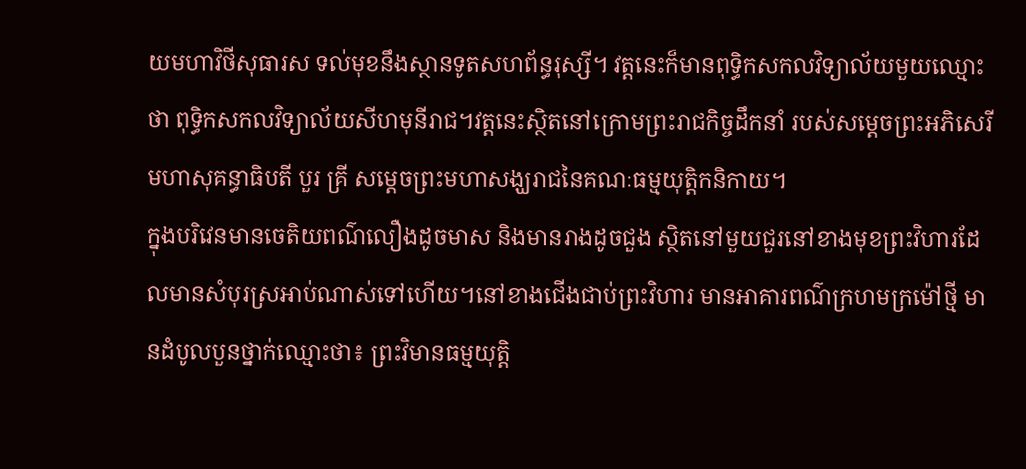យមហាវិថីសុធារស ទល់មុខនឹងស្ថានទូតសហព័ន្ធរុស្សី។ វត្តនេះក៏មានពុទ្ធិកសកលវិទ្យាល័យមួយឈ្មោះថា ពុទ្ធិកសកលវិទ្យាល័យសីហមុនីរាជ។វត្តនេះស្ថិតនៅក្រោមព្រះរាជកិច្ចដឹកនាំ របស់សម្តេចព្រះអភិសេរី មហាសុគន្ធាធិបតី បួរ គ្រី សម្តេចព្រះមហាសង្ឃរាជនៃគណៈធម្មយុត្តិកនិកាយ។
ក្នុងបរិវេនមានចេតិយពណ៌លឿងដូចមាស និងមានរាងដូចជួង ស្ថិតនៅមួយជួរនៅខាងមុខព្រះវិហារដែលមានសំបុរស្រអាប់ណាស់ទៅហើយ។នៅខាងជើងជាប់ព្រះវិហារ មានអាគារពណ៌ក្រហមក្រម៉ៅថ្មី មានដំបូលបួនថ្នាក់ឈ្មោះថា៖ ព្រះវិមានធម្មយុត្តិ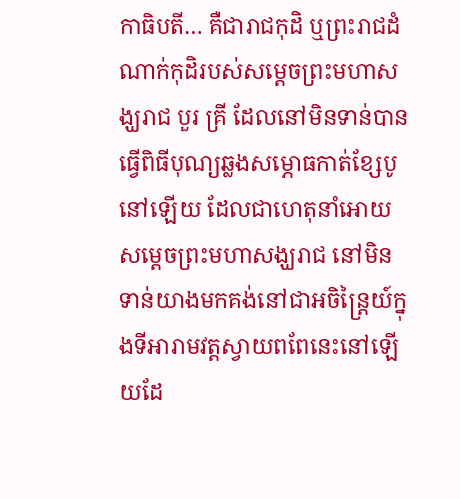កាធិបតី… គឺជារាជកុដិ ឬព្រះរាជដំណាក់កុដិរបស់សម្តេចព្រះមហាសង្ឃរាជ បួរ គ្រី ដែលនៅមិនទាន់បានធ្វើពិធីបុណ្យឆ្លងសម្ភោធកាត់ខ្សែបូនៅឡើយ ដែលជាហេតុនាំអោយសម្តេចព្រះមហាសង្ឃរាជ នៅមិនទាន់យាងមកគង់នៅជាអចិន្រ្តៃយ៍ក្នុងទីអារាមវត្តស្វាយពពែនេះនៅឡើយដែ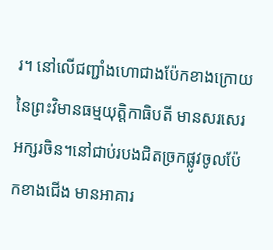រ។ នៅលើជញ្ជាំងហោជាងប៉ែកខាងក្រោយ នៃព្រះវិមានធម្មយុត្តិកាធិបតី មានសរសេរអក្សរចិន។នៅជាប់របងជិតច្រកផ្លូវចូលប៉ែកខាងជើង មានអាគារ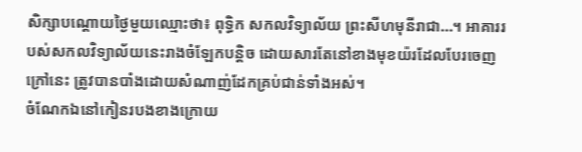សិក្សាបណ្តោយថ្ងៃមួយឈ្មោះថា៖ ពុទ្ធិក សកលវិទ្យាល័យ ព្រះសីហមុនីរាជា…។ អាគាររបស់សកលវិទ្យាល័យនេះរាងចំឡែកបន្តិច ដោយសារតែនៅខាងមុខយ៉រដែលបែរចេញក្រៅនេះ ត្រូវបានបាំងដោយសំណាញ់ដែកគ្រប់ជាន់ទាំងអស់។
ចំណែកឯនៅកៀនរបងខាងក្រោយ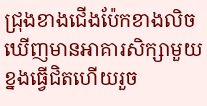ជ្រុងខាងជើងប៉ែកខាងលិច ឃើញមានអាគារសិក្សាមួយខ្នងធ្វើជិតហើយរួច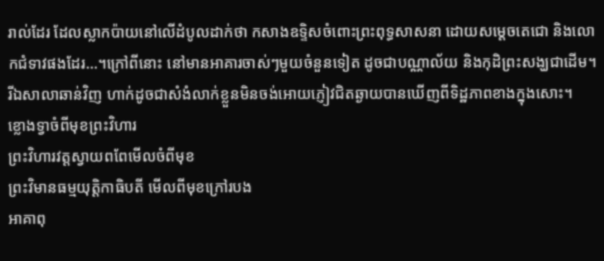រាល់ដែរ ដែលស្លាកប៉ាយនៅលើដំបូលដាក់ថា កសាងឧទ្ទិសចំពោះព្រះពុទ្ធសាសនា ដោយសម្តេចតេជោ និងលោកជំទាវផងដែរ…។ក្រៅពីនោះ នៅមានអាគារចាស់ៗមួយចំនួនទៀត ដូចជាបណ្ណាល័យ និងកុដិព្រះសង្ឃជាដើម។ រីឯសាលាឆាន់វិញ ហាក់ដូចជាសំងំលាក់ខ្លួនមិនចង់អោយភ្ញៀវជិតឆ្ងាយបានឃើញពីទិដ្ឋភាពខាងក្នុងសោះ។
ខ្លោងទ្វាចំពីមុខព្រះវិហារ
ព្រះវិហារវត្តស្វាយពពែមើលចំពីមុខ
ព្រះវិមានធម្មយុត្តិកាធិបតី មើលពីមុខក្រៅរបង
អាគាពុ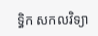ទ្ធិក សកលវិទ្យា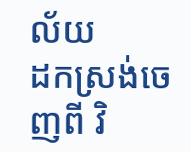ល័យ
ដកស្រង់ចេញពី វិ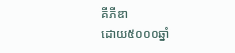គីភីឌា
ដោយ៥០០០ឆ្នាំ